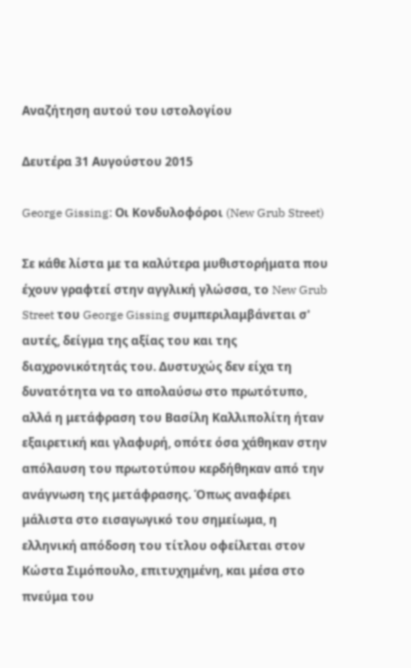Αναζήτηση αυτού του ιστολογίου

Δευτέρα 31 Αυγούστου 2015

George Gissing: Οι Κονδυλοφόροι (New Grub Street)

Σε κάθε λίστα με τα καλύτερα μυθιστορήματα που έχουν γραφτεί στην αγγλική γλώσσα, το New Grub Street του George Gissing συμπεριλαμβάνεται σ' αυτές, δείγμα της αξίας του και της διαχρονικότητάς του. Δυστυχώς δεν είχα τη δυνατότητα να το απολαύσω στο πρωτότυπο, αλλά η μετάφραση του Βασίλη Καλλιπολίτη ήταν εξαιρετική και γλαφυρή, οπότε όσα χάθηκαν στην απόλαυση του πρωτοτύπου κερδήθηκαν από την ανάγνωση της μετάφρασης. Όπως αναφέρει μάλιστα στο εισαγωγικό του σημείωμα, η ελληνική απόδοση του τίτλου οφείλεται στον Κώστα Σιμόπουλο, επιτυχημένη, και μέσα στο πνεύμα του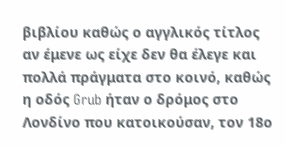βιβλίου καθώς ο αγγλικός τίτλος αν έμενε ως είχε δεν θα έλεγε και πολλά πράγματα στο κοινό, καθώς η οδός Grub ήταν ο δρόμος στο Λονδίνο που κατοικούσαν, τον 18ο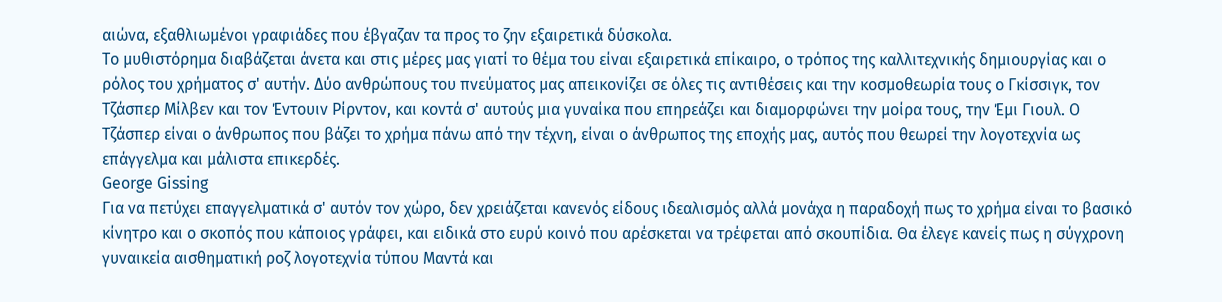αιώνα, εξαθλιωμένοι γραφιάδες που έβγαζαν τα προς το ζην εξαιρετικά δύσκολα.
Το μυθιστόρημα διαβάζεται άνετα και στις μέρες μας γιατί το θέμα του είναι εξαιρετικά επίκαιρο, ο τρόπος της καλλιτεχνικής δημιουργίας και ο ρόλος του χρήματος σ' αυτήν. Δύο ανθρώπους του πνεύματος μας απεικονίζει σε όλες τις αντιθέσεις και την κοσμοθεωρία τους ο Γκίσσιγκ, τον Τζάσπερ Μίλβεν και τον Έντουιν Ρίρντον, και κοντά σ' αυτούς μια γυναίκα που επηρεάζει και διαμορφώνει την μοίρα τους, την Έμι Γιουλ. Ο Τζάσπερ είναι ο άνθρωπος που βάζει το χρήμα πάνω από την τέχνη, είναι ο άνθρωπος της εποχής μας, αυτός που θεωρεί την λογοτεχνία ως επάγγελμα και μάλιστα επικερδές.
George Gissing
Για να πετύχει επαγγελματικά σ' αυτόν τον χώρο, δεν χρειάζεται κανενός είδους ιδεαλισμός αλλά μονάχα η παραδοχή πως το χρήμα είναι το βασικό κίνητρο και ο σκοπός που κάποιος γράφει, και ειδικά στο ευρύ κοινό που αρέσκεται να τρέφεται από σκουπίδια. Θα έλεγε κανείς πως η σύγχρονη γυναικεία αισθηματική ροζ λογοτεχνία τύπου Μαντά και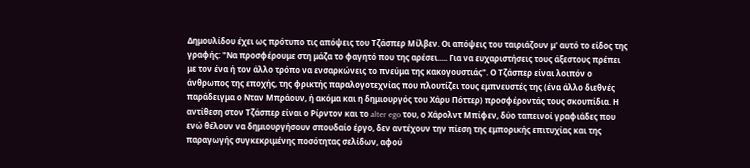Δημουλίδου έχει ως πρότυπο τις απόψεις του Τζάσπερ Μίλβεν. Οι απόψεις του ταιριάζουν μ' αυτό το είδος της γραφής: "Να προσφέρουμε στη μάζα το φαγητό που της αρέσει..... Για να ευχαριστήσεις τους άξεστους πρέπει με τον ένα ή τον άλλο τρόπο να ενσαρκώνεις το πνεύμα της κακογουστιάς". Ο Τζάσπερ είναι λοιπόν ο άνθρωπος της εποχής, της φρικτής παραλογοτεχνίας που πλουτίζει τους εμπνευστές της (ένα άλλο διεθνές παράδειγμα ο Νταν Μπράουν, ή ακόμα και η δημιουργός του Χάρυ Πόττερ) προσφέροντάς τους σκουπίδια. Η αντίθεση στον Τζάσπερ είναι ο Ρίρντον και το alter ego του, ο Χάρολντ Μπίφεν, δύο ταπεινοί γραφιάδες που ενώ θέλουν να δημιουργήσουν σπουδαίο έργο, δεν αντέχουν την πίεση της εμπορικής επιτυχίας και της παραγωγής συγκεκριμένης ποσότητας σελίδων, αφού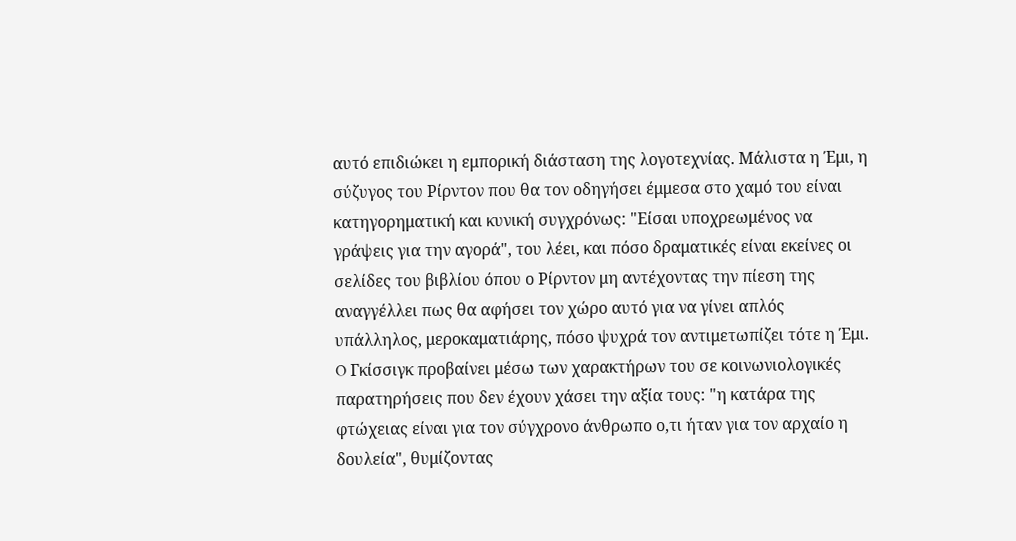αυτό επιδιώκει η εμπορική διάσταση της λογοτεχνίας. Μάλιστα η Έμι, η σύζυγος του Ρίρντον που θα τον οδηγήσει έμμεσα στο χαμό του είναι κατηγορηματική και κυνική συγχρόνως: "Είσαι υποχρεωμένος να γράψεις για την αγορά", του λέει, και πόσο δραματικές είναι εκείνες οι σελίδες του βιβλίου όπου ο Ρίρντον μη αντέχοντας την πίεση της αναγγέλλει πως θα αφήσει τον χώρο αυτό για να γίνει απλός υπάλληλος, μεροκαματιάρης, πόσο ψυχρά τον αντιμετωπίζει τότε η Έμι. O Γκίσσιγκ προβαίνει μέσω των χαρακτήρων του σε κοινωνιολογικές παρατηρήσεις που δεν έχουν χάσει την αξία τους: "η κατάρα της φτώχειας είναι για τον σύγχρονο άνθρωπο ο,τι ήταν για τον αρχαίο η δουλεία", θυμίζοντας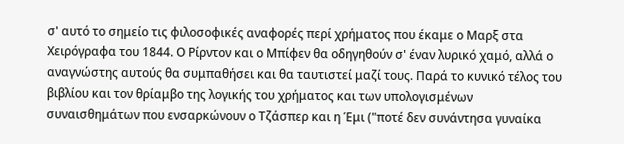σ' αυτό το σημείο τις φιλοσοφικές αναφορές περί χρήματος που έκαμε ο Μαρξ στα Χειρόγραφα του 1844. Ο Ρίρντον και ο Μπίφεν θα οδηγηθούν σ' έναν λυρικό χαμό, αλλά ο αναγνώστης αυτούς θα συμπαθήσει και θα ταυτιστεί μαζί τους. Παρά το κυνικό τέλος του βιβλίου και τον θρίαμβο της λογικής του χρήματος και των υπολογισμένων συναισθημάτων που ενσαρκώνουν ο Τζάσπερ και η Έμι ("ποτέ δεν συνάντησα γυναίκα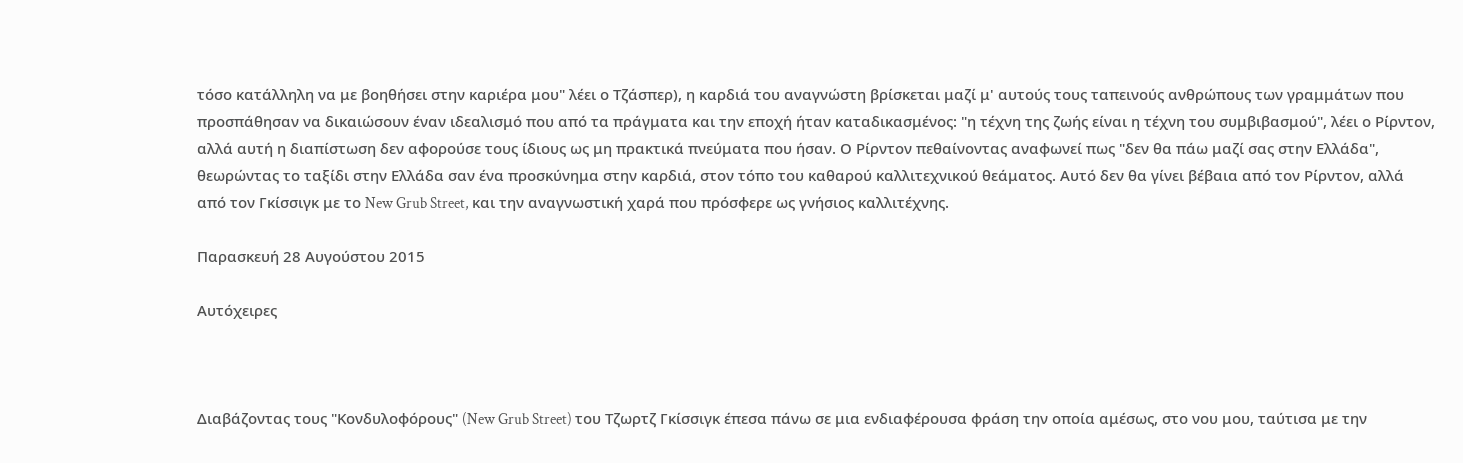τόσο κατάλληλη να με βοηθήσει στην καριέρα μου" λέει ο Τζάσπερ), η καρδιά του αναγνώστη βρίσκεται μαζί μ' αυτούς τους ταπεινούς ανθρώπους των γραμμάτων που προσπάθησαν να δικαιώσουν έναν ιδεαλισμό που από τα πράγματα και την εποχή ήταν καταδικασμένος: "η τέχνη της ζωής είναι η τέχνη του συμβιβασμού", λέει ο Ρίρντον, αλλά αυτή η διαπίστωση δεν αφορούσε τους ίδιους ως μη πρακτικά πνεύματα που ήσαν. Ο Ρίρντον πεθαίνοντας αναφωνεί πως "δεν θα πάω μαζί σας στην Ελλάδα", θεωρώντας το ταξίδι στην Ελλάδα σαν ένα προσκύνημα στην καρδιά, στον τόπο του καθαρού καλλιτεχνικού θεάματος. Αυτό δεν θα γίνει βέβαια από τον Ρίρντον, αλλά από τον Γκίσσιγκ με το New Grub Street, και την αναγνωστική χαρά που πρόσφερε ως γνήσιος καλλιτέχνης.

Παρασκευή 28 Αυγούστου 2015

Αυτόχειρες



Διαβάζοντας τους "Κονδυλοφόρους" (New Grub Street) του Τζωρτζ Γκίσσιγκ έπεσα πάνω σε μια ενδιαφέρουσα φράση την οποία αμέσως, στο νου μου, ταύτισα με την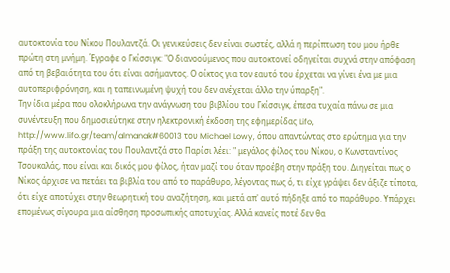αυτοκτονία του Νίκου Πουλαντζά. Οι γενικεύσεις δεν είναι σωστές, αλλά η περίπτωση του μου ήρθε πρώτη στη μνήμη. Έγραφε ο Γκίσσιγκ: "Ο διανοούμενος που αυτοκτονεί οδηγείται συχνά στην απόφαση από τη βεβαιότητα του ότι είναι ασήμαντος. Ο οίκτος για τον εαυτό του έρχεται να γίνει ένα με μια αυτοπεριφρόνηση, και η ταπεινωμένη ψυχή του δεν ανέχεται άλλο την ύπαρξη".
Την ίδια μέρα που ολοκλήρωνα την ανάγνωση του βιβλίου του Γκίσσιγκ, έπεσα τυχαία πάνω σε μια συνέντευξη που δημοσιεύτηκε στην ηλεκτρονική έκδοση της εφημερίδας Lifo, http://www.lifo.gr/team/almanak#60013 του Michael Lowy, όπου απαντώντας στο ερώτημα για την πράξη της αυτοκτονίας του Πουλαντζά στο Παρίσι λέει: " μεγάλος φίλος του Νίκου, ο Κωνσταντίνος Τσουκαλάς, που είναι και δικός μου φίλος, ήταν μαζί του όταν προέβη στην πράξη του. Διηγείται πως ο Νίκος άρχισε να πετάει τα βιβλία του από το παράθυρο, λέγοντας πως ό, τι είχε γράψει δεν άξιζε τίποτα, ότι είχε αποτύχει στην θεωρητική του αναζήτηση, και μετά απ' αυτό πήδηξε από το παράθυρο. Υπάρχει επομένως σίγουρα μια αίσθηση προσωπικής αποτυχίας. Αλλά κανείς ποτέ δεν θα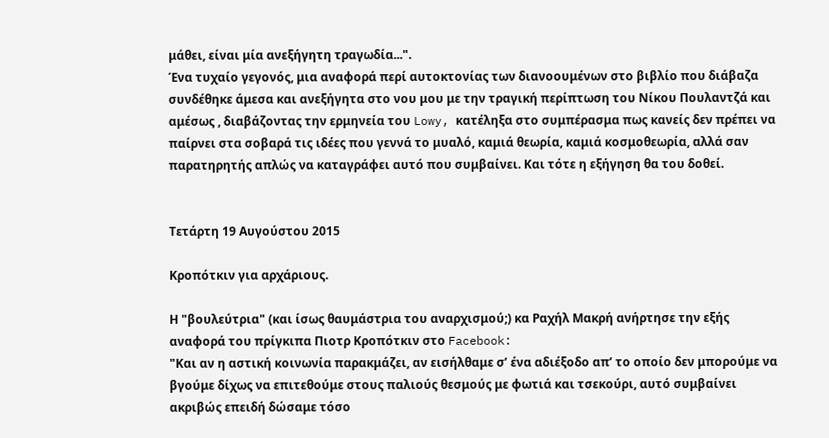μάθει, είναι μία ανεξήγητη τραγωδία...".
Ένα τυχαίο γεγονός, μια αναφορά περί αυτοκτονίας των διανοουμένων στο βιβλίο που διάβαζα συνδέθηκε άμεσα και ανεξήγητα στο νου μου με την τραγική περίπτωση του Νίκου Πουλαντζά και αμέσως , διαβάζοντας την ερμηνεία του Lowy, κατέληξα στο συμπέρασμα πως κανείς δεν πρέπει να παίρνει στα σοβαρά τις ιδέες που γεννά το μυαλό, καμιά θεωρία, καμιά κοσμοθεωρία, αλλά σαν παρατηρητής απλώς να καταγράφει αυτό που συμβαίνει. Και τότε η εξήγηση θα του δοθεί.


Τετάρτη 19 Αυγούστου 2015

Κροπότκιν για αρχάριους.

Η "βουλεύτρια" (και ίσως θαυμάστρια του αναρχισμού;) κα Ραχήλ Μακρή ανήρτησε την εξής αναφορά του πρίγκιπα Πιοτρ Κροπότκιν στο Facebook:
"Και αν η αστική κοινωνία παρακμάζει, αν εισήλθαμε σ’ ένα αδιέξοδο απ’ το οποίο δεν μπορούμε να βγούμε δίχως να επιτεθούμε στους παλιούς θεσμούς με φωτιά και τσεκούρι, αυτό συμβαίνει ακριβώς επειδή δώσαμε τόσο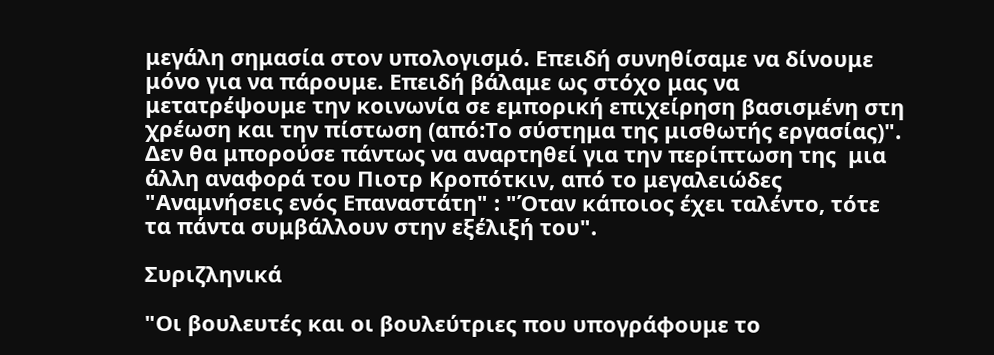μεγάλη σημασία στον υπολογισμό. Επειδή συνηθίσαμε να δίνουμε μόνο για να πάρουμε. Επειδή βάλαμε ως στόχο μας να μετατρέψουμε την κοινωνία σε εμπορική επιχείρηση βασισμένη στη χρέωση και την πίστωση (από:Το σύστημα της μισθωτής εργασίας)".
Δεν θα μπορούσε πάντως να αναρτηθεί για την περίπτωση της  μια άλλη αναφορά του Πιοτρ Κροπότκιν, από το μεγαλειώδες "Αναμνήσεις ενός Επαναστάτη" : "Όταν κάποιος έχει ταλέντο, τότε τα πάντα συμβάλλουν στην εξέλιξή του".

Συριζληνικά

"Οι βουλευτές και οι βουλεύτριες που υπογράφουμε το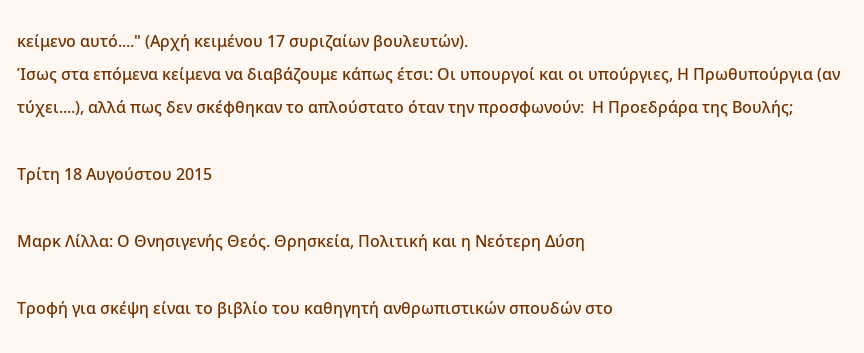κείμενο αυτό...." (Αρχή κειμένου 17 συριζαίων βουλευτών).
Ίσως στα επόμενα κείμενα να διαβάζουμε κάπως έτσι: Οι υπουργοί και οι υπούργιες, Η Πρωθυπούργια (αν τύχει....), αλλά πως δεν σκέφθηκαν το απλούστατο όταν την προσφωνούν:  Η Προεδράρα της Βουλής;

Τρίτη 18 Αυγούστου 2015

Μαρκ Λίλλα: Ο Θνησιγενής Θεός. Θρησκεία, Πολιτική και η Νεότερη Δύση

Τροφή για σκέψη είναι το βιβλίο του καθηγητή ανθρωπιστικών σπουδών στο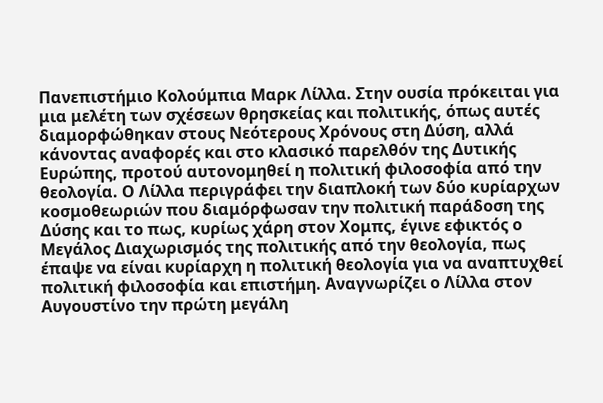Πανεπιστήμιο Κολούμπια Μαρκ Λίλλα. Στην ουσία πρόκειται για μια μελέτη των σχέσεων θρησκείας και πολιτικής, όπως αυτές διαμορφώθηκαν στους Νεότερους Χρόνους στη Δύση, αλλά κάνοντας αναφορές και στο κλασικό παρελθόν της Δυτικής Ευρώπης, προτού αυτονομηθεί η πολιτική φιλοσοφία από την θεολογία. Ο Λίλλα περιγράφει την διαπλοκή των δύο κυρίαρχων κοσμοθεωριών που διαμόρφωσαν την πολιτική παράδοση της Δύσης και το πως, κυρίως χάρη στον Χομπς, έγινε εφικτός ο Μεγάλος Διαχωρισμός της πολιτικής από την θεολογία, πως έπαψε να είναι κυρίαρχη η πολιτική θεολογία για να αναπτυχθεί πολιτική φιλοσοφία και επιστήμη. Αναγνωρίζει ο Λίλλα στον Αυγουστίνο την πρώτη μεγάλη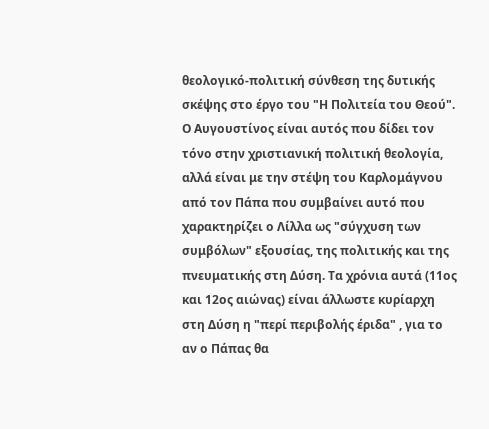θεολογικό-πολιτική σύνθεση της δυτικής σκέψης στο έργο του "Η Πολιτεία του Θεού". Ο Αυγουστίνος είναι αυτός που δίδει τον τόνο στην χριστιανική πολιτική θεολογία, αλλά είναι με την στέψη του Καρλομάγνου από τον Πάπα που συμβαίνει αυτό που χαρακτηρίζει ο Λίλλα ως "σύγχυση των συμβόλων" εξουσίας, της πολιτικής και της πνευματικής στη Δύση. Τα χρόνια αυτά (11ος και 12ος αιώνας) είναι άλλωστε κυρίαρχη στη Δύση η "περί περιβολής έριδα" , για το αν ο Πάπας θα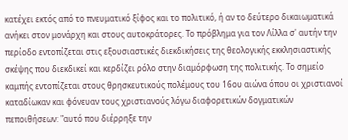κατέχει εκτός από το πνευματικό ξίφος και το πολιτικό, ή αν το δεύτερο δικαιωματικά ανήκει στον μονάρχη και στους αυτοκράτορες. Το πρόβλημα για τον Λίλλα σ' αυτήν την περίοδο εντοπίζεται στις εξουσιαστικές διεκδικήσεις της θεολογικής εκκλησιαστικής σκέψης που διεκδικεί και κερδίζει ρόλο στην διαμόρφωση της πολιτικής. Το σημείο καμπής εντοπίζεται στους θρησκευτικούς πολέμους του 16ου αιώνα όπου οι χριστιανοί καταδίωκαν και φόνευαν τους χριστιανούς λόγω διαφορετικών δογματικών πεποιθήσεων: "αυτό που διέρρηξε την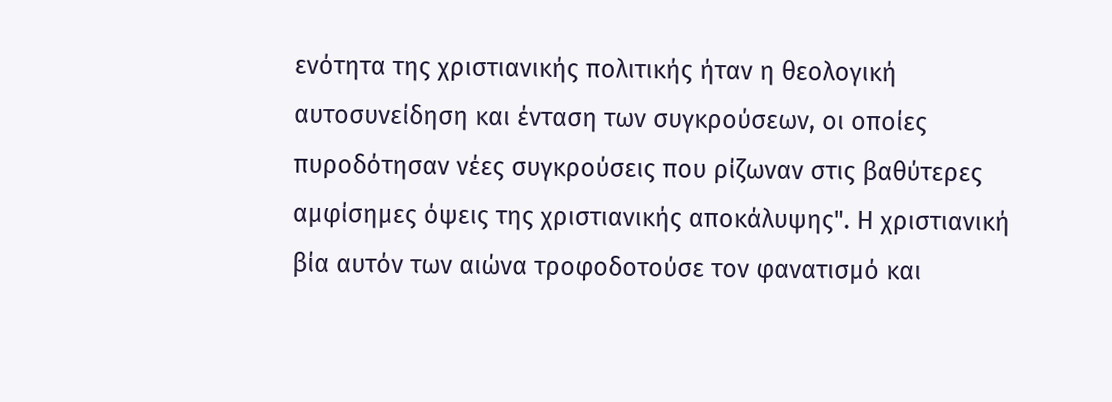ενότητα της χριστιανικής πολιτικής ήταν η θεολογική αυτοσυνείδηση και ένταση των συγκρούσεων, οι οποίες πυροδότησαν νέες συγκρούσεις που ρίζωναν στις βαθύτερες αμφίσημες όψεις της χριστιανικής αποκάλυψης". Η χριστιανική βία αυτόν των αιώνα τροφοδοτούσε τον φανατισμό και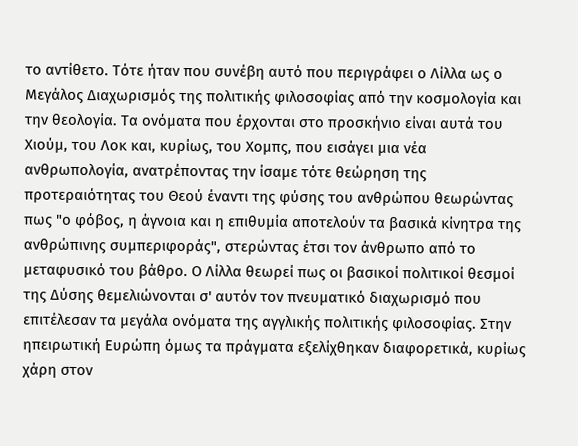το αντίθετο. Τότε ήταν που συνέβη αυτό που περιγράφει ο Λίλλα ως ο Μεγάλος Διαχωρισμός της πολιτικής φιλοσοφίας από την κοσμολογία και την θεολογία. Τα ονόματα που έρχονται στο προσκήνιο είναι αυτά του Χιούμ, του Λοκ και, κυρίως, του Χομπς, που εισάγει μια νέα ανθρωπολογία, ανατρέποντας την ίσαμε τότε θεώρηση της προτεραιότητας του Θεού έναντι της φύσης του ανθρώπου θεωρώντας πως "ο φόβος, η άγνοια και η επιθυμία αποτελούν τα βασικά κίνητρα της ανθρώπινης συμπεριφοράς", στερώντας έτσι τον άνθρωπο από το μεταφυσικό του βάθρο. Ο Λίλλα θεωρεί πως οι βασικοί πολιτικοί θεσμοί της Δύσης θεμελιώνονται σ' αυτόν τον πνευματικό διαχωρισμό που επιτέλεσαν τα μεγάλα ονόματα της αγγλικής πολιτικής φιλοσοφίας. Στην ηπειρωτική Ευρώπη όμως τα πράγματα εξελίχθηκαν διαφορετικά, κυρίως χάρη στον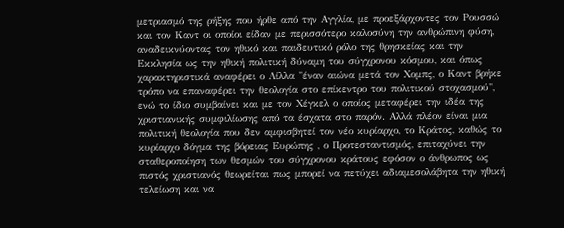μετριασμό της ρήξης που ήρθε από την Αγγλία, με προεξάρχοντες τον Ρουσσώ και τον Καντ οι οποίοι είδαν με περισσότερο καλοσύνη την ανθρώπινη φύση, αναδεικνύοντας τον ηθικό και παιδευτικό ρόλο της θρησκείας και την Εκκλησία ως την ηθική πολιτική δύναμη του σύγχρονου κόσμου, και όπως χαρακτηριστικά αναφέρει ο Λίλλα "έναν αιώνα μετά τον Χομπς, ο Καντ βρήκε τρόπο να επαναφέρει την θεολογία στο επίκεντρο του πολιτικού στοχασμού", ενώ το ίδιο συμβαίνει και με τον Χέγκελ ο οποίος μεταφέρει την ιδέα της χριστιανικής συμφιλίωσης από τα έσχατα στο παρόν. Αλλά πλέον είναι μια πολιτική θεολογία που δεν αμφισβητεί τον νέο κυρίαρχο, το Κράτος, καθώς το κυρίαρχο δόγμα της βόρειας Ευρώπης , ο Προτεσταντισμός, επιταχύνει την σταθεροποίηση των θεσμών του σύγχρονου κράτους εφόσον ο άνθρωπος ως πιστός χριστιανός θεωρείται πως μπορεί να πετύχει αδιαμεσολάβητα την ηθική τελείωση και να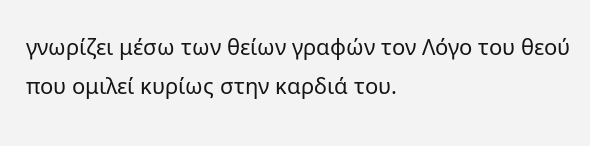γνωρίζει μέσω των θείων γραφών τον Λόγο του θεού που ομιλεί κυρίως στην καρδιά του.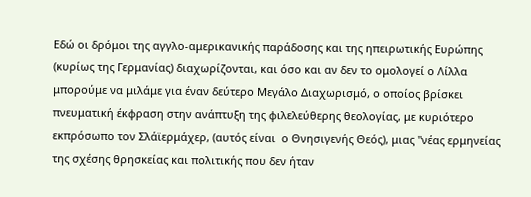Εδώ οι δρόμοι της αγγλο-αμερικανικής παράδοσης και της ηπειρωτικής Ευρώπης (κυρίως της Γερμανίας) διαχωρίζονται, και όσο και αν δεν το ομολογεί ο Λίλλα μπορούμε να μιλάμε για έναν δεύτερο Μεγάλο Διαχωρισμό, ο οποίος βρίσκει πνευματική έκφραση στην ανάπτυξη της φιλελεύθερης θεολογίας, με κυριότερο εκπρόσωπο τον Σλάϊερμάχερ, (αυτός είναι  ο Θνησιγενής Θεός), μιας "νέας ερμηνείας της σχέσης θρησκείας και πολιτικής που δεν ήταν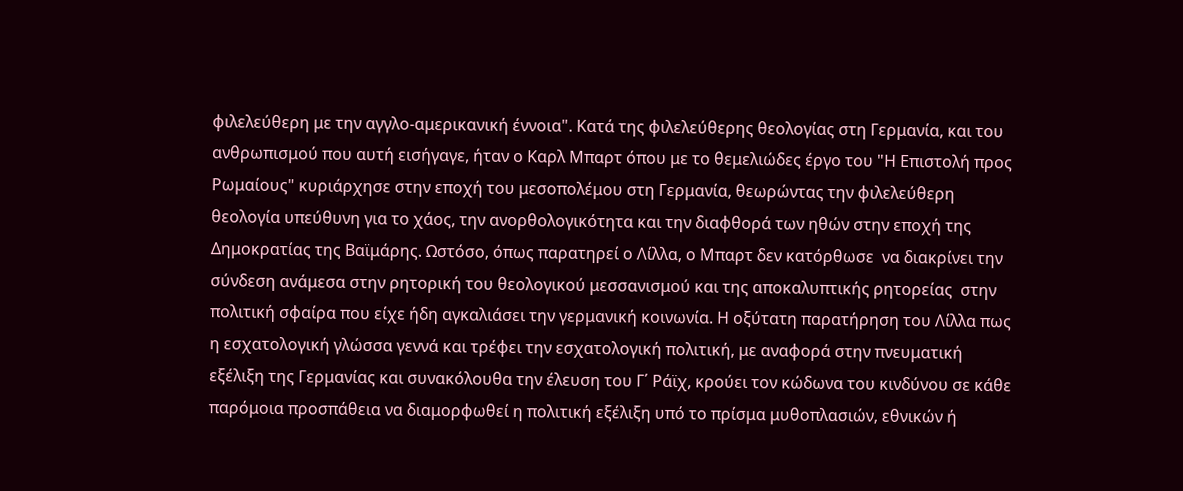φιλελεύθερη με την αγγλο-αμερικανική έννοια". Κατά της φιλελεύθερης θεολογίας στη Γερμανία, και του ανθρωπισμού που αυτή εισήγαγε, ήταν ο Καρλ Μπαρτ όπου με το θεμελιώδες έργο του "Η Επιστολή προς Ρωμαίους" κυριάρχησε στην εποχή του μεσοπολέμου στη Γερμανία, θεωρώντας την φιλελεύθερη θεολογία υπεύθυνη για το χάος, την ανορθολογικότητα και την διαφθορά των ηθών στην εποχή της Δημοκρατίας της Βαϊμάρης. Ωστόσο, όπως παρατηρεί ο Λίλλα, ο Μπαρτ δεν κατόρθωσε  να διακρίνει την σύνδεση ανάμεσα στην ρητορική του θεολογικού μεσσανισμού και της αποκαλυπτικής ρητορείας  στην πολιτική σφαίρα που είχε ήδη αγκαλιάσει την γερμανική κοινωνία. Η οξύτατη παρατήρηση του Λίλλα πως η εσχατολογική γλώσσα γεννά και τρέφει την εσχατολογική πολιτική, με αναφορά στην πνευματική εξέλιξη της Γερμανίας και συνακόλουθα την έλευση του Γ΄ Ράϊχ, κρούει τον κώδωνα του κινδύνου σε κάθε παρόμοια προσπάθεια να διαμορφωθεί η πολιτική εξέλιξη υπό το πρίσμα μυθοπλασιών, εθνικών ή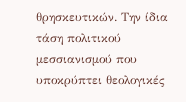θρησκευτικών. Την ίδια τάση πολιτικού μεσσιανισμού που υποκρύπτει θεολογικές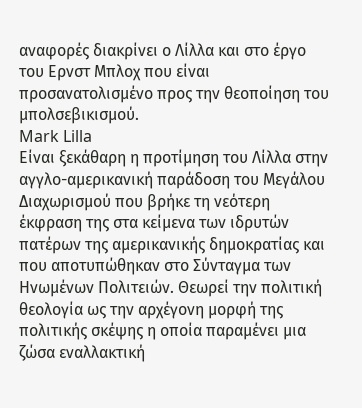αναφορές διακρίνει ο Λίλλα και στο έργο του Ερνστ Μπλοχ που είναι προσανατολισμένο προς την θεοποίηση του μπολσεβικισμού.
Mark Lilla
Είναι ξεκάθαρη η προτίμηση του Λίλλα στην αγγλο-αμερικανική παράδοση του Μεγάλου Διαχωρισμού που βρήκε τη νεότερη έκφραση της στα κείμενα των ιδρυτών πατέρων της αμερικανικής δημοκρατίας και που αποτυπώθηκαν στο Σύνταγμα των Ηνωμένων Πολιτειών. Θεωρεί την πολιτική θεολογία ως την αρχέγονη μορφή της πολιτικής σκέψης η οποία παραμένει μια ζώσα εναλλακτική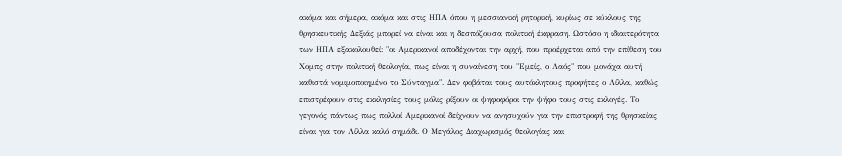ακόμα και σήμερα, ακόμα και στις ΗΠΑ όπου η μεσσιανική ρητορική, κυρίως σε κύκλους της θρησκευτικής Δεξιάς μπορεί να είναι και η δεσπόζουσα πολιτική έκφραση. Ωστόσο η ιδιαιτερότητα των ΗΠΑ εξακολουθεί: "οι Αμερικανοί αποδέχονται την αρχή, που προέρχεται από την επίθεση του Χομπς στην πολιτική θεολογία, πως είναι η συναίνεση του "Εμείς, ο Λαός" που μονάχα αυτή καθιστά νομιμοποιημένο το Σύνταγμα". Δεν φοβάται τους αυτόκλητους προφήτες ο Λίλλα, καθώς επιστρέφουν στις εκκλησίες τους μόλις ρίξουν οι ψηφοφόροι την ψήφο τους στις εκλογές. Το γεγονός πάντως πως πολλοί Αμερικανοί δείχνουν να ανησυχούν για την επιστροφή της θρησκείας είναι για τον Λίλλα καλό σημάδι. Ο Μεγάλος Διαχωρισμός θεολογίας και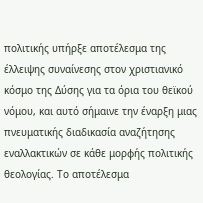πολιτικής υπήρξε αποτέλεσμα της έλλειψης συναίνεσης στον χριστιανικό κόσμο της Δύσης για τα όρια του θεϊκού νόμου, και αυτό σήμαινε την έναρξη μιας πνευματικής διαδικασία αναζήτησης εναλλακτικών σε κάθε μορφής πολιτικής θεολογίας. Το αποτέλεσμα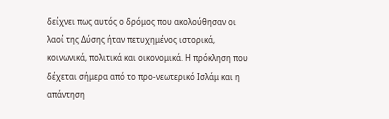δείχνει πως αυτός ο δρόμος που ακολούθησαν οι λαοί της Δύσης ήταν πετυχημένος ιστορικά, κοινωνικά, πολιτικά και οικονομικά. Η πρόκληση που δέχεται σήμερα από το προ-νεωτερικό Ισλάμ και η απάντηση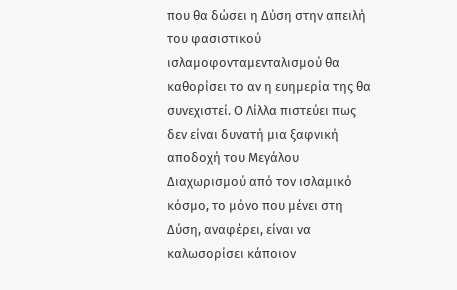που θα δώσει η Δύση στην απειλή του φασιστικού ισλαμοφονταμενταλισμού θα καθορίσει το αν η ευημερία της θα συνεχιστεί. Ο Λίλλα πιστεύει πως δεν είναι δυνατή μια ξαφνική αποδοχή του Μεγάλου Διαχωρισμού από τον ισλαμικό κόσμο, το μόνο που μένει στη Δύση, αναφέρει, είναι να καλωσορίσει κάποιον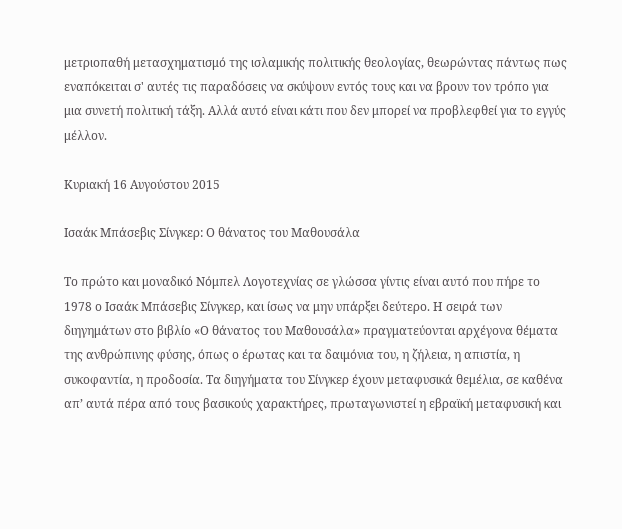μετριοπαθή μετασχηματισμό της ισλαμικής πολιτικής θεολογίας, θεωρώντας πάντως πως εναπόκειται σ' αυτές τις παραδόσεις να σκύψουν εντός τους και να βρουν τον τρόπο για μια συνετή πολιτική τάξη. Αλλά αυτό είναι κάτι που δεν μπορεί να προβλεφθεί για το εγγύς μέλλον.

Κυριακή 16 Αυγούστου 2015

Ισαάκ Μπάσεβις Σίνγκερ: Ο θάνατος του Μαθουσάλα

Το πρώτο και μοναδικό Νόμπελ Λογοτεχνίας σε γλώσσα γίντις είναι αυτό που πήρε το 1978 ο Ισαάκ Μπάσεβις Σίνγκερ, και ίσως να μην υπάρξει δεύτερο. Η σειρά των διηγημάτων στο βιβλίο «Ο θάνατος του Μαθουσάλα» πραγματεύονται αρχέγονα θέματα της ανθρώπινης φύσης, όπως ο έρωτας και τα δαιμόνια του, η ζήλεια, η απιστία, η συκοφαντία, η προδοσία. Τα διηγήματα του Σίνγκερ έχουν μεταφυσικά θεμέλια, σε καθένα απ’ αυτά πέρα από τους βασικούς χαρακτήρες, πρωταγωνιστεί η εβραϊκή μεταφυσική και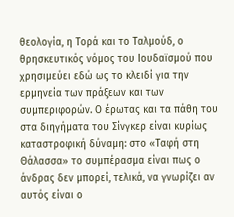θεολογία, η Τορά και το Ταλμούδ, ο θρησκευτικός νόμος του Ιουδαϊσμού που χρησιμεύει εδώ ως το κλειδί για την ερμηνεία των πράξεων και των συμπεριφορών. Ο έρωτας και τα πάθη του στα διηγήματα του Σίνγκερ είναι κυρίως καταστροφική δύναμη: στο «Ταφή στη Θάλασσα» το συμπέρασμα είναι πως ο άνδρας δεν μπορεί, τελικά, να γνωρίζει αν αυτός είναι ο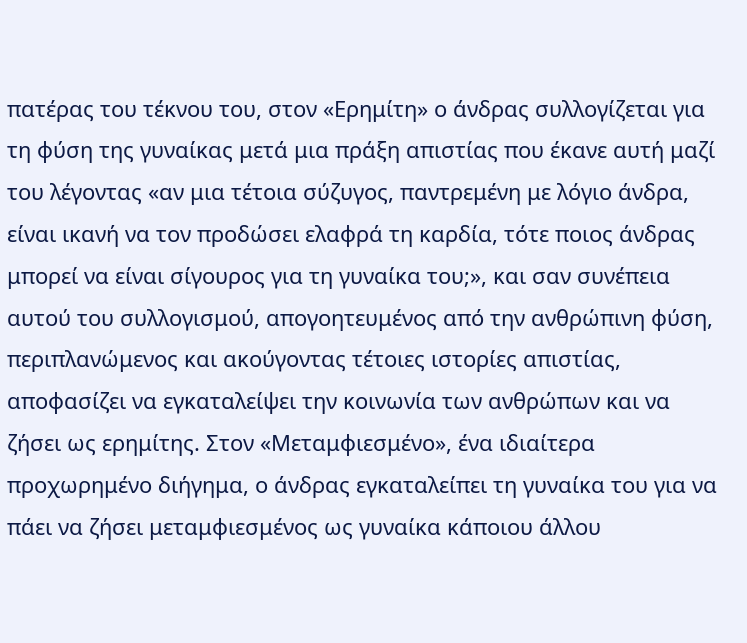πατέρας του τέκνου του, στον «Ερημίτη» ο άνδρας συλλογίζεται για τη φύση της γυναίκας μετά μια πράξη απιστίας που έκανε αυτή μαζί του λέγοντας «αν μια τέτοια σύζυγος, παντρεμένη με λόγιο άνδρα, είναι ικανή να τον προδώσει ελαφρά τη καρδία, τότε ποιος άνδρας μπορεί να είναι σίγουρος για τη γυναίκα του;», και σαν συνέπεια αυτού του συλλογισμού, απογοητευμένος από την ανθρώπινη φύση, περιπλανώμενος και ακούγοντας τέτοιες ιστορίες απιστίας, αποφασίζει να εγκαταλείψει την κοινωνία των ανθρώπων και να ζήσει ως ερημίτης. Στον «Μεταμφιεσμένο», ένα ιδιαίτερα προχωρημένο διήγημα, ο άνδρας εγκαταλείπει τη γυναίκα του για να πάει να ζήσει μεταμφιεσμένος ως γυναίκα κάποιου άλλου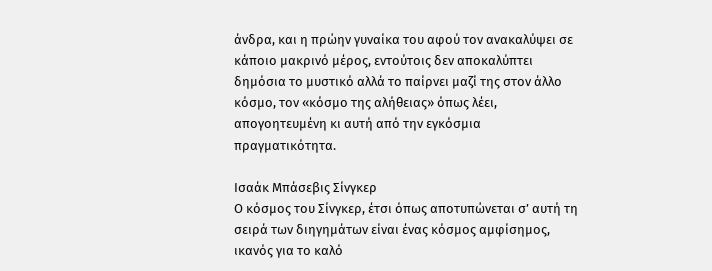άνδρα, και η πρώην γυναίκα του αφού τον ανακαλύψει σε κάποιο μακρινό μέρος, εντούτοις δεν αποκαλύπτει δημόσια το μυστικό αλλά το παίρνει μαζί της στον άλλο κόσμο, τον «κόσμο της αλήθειας» όπως λέει, απογοητευμένη κι αυτή από την εγκόσμια πραγματικότητα.

Ισαάκ Μπάσεβις Σίνγκερ
Ο κόσμος του Σίνγκερ, έτσι όπως αποτυπώνεται σ’ αυτή τη σειρά των διηγημάτων είναι ένας κόσμος αμφίσημος, ικανός για το καλό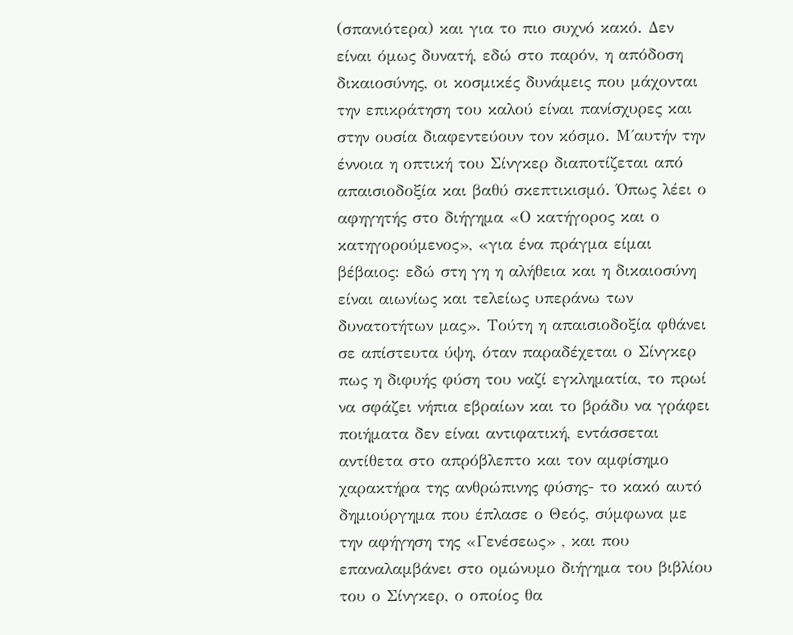(σπανιότερα) και για το πιο συχνό κακό. Δεν είναι όμως δυνατή, εδώ στο παρόν, η απόδοση δικαιοσύνης, οι κοσμικές δυνάμεις που μάχονται την επικράτηση του καλού είναι πανίσχυρες και στην ουσία διαφεντεύουν τον κόσμο. Μ΄αυτήν την έννοια η οπτική του Σίνγκερ διαποτίζεται από απαισιοδοξία και βαθύ σκεπτικισμό. Όπως λέει ο αφηγητής στο διήγημα «Ο κατήγορος και ο κατηγορούμενος», «για ένα πράγμα είμαι βέβαιος: εδώ στη γη η αλήθεια και η δικαιοσύνη είναι αιωνίως και τελείως υπεράνω των δυνατοτήτων μας». Τούτη η απαισιοδοξία φθάνει σε απίστευτα ύψη, όταν παραδέχεται ο Σίνγκερ πως η διφυής φύση του ναζί εγκληματία, το πρωί να σφάζει νήπια εβραίων και το βράδυ να γράφει ποιήματα δεν είναι αντιφατική, εντάσσεται αντίθετα στο απρόβλεπτο και τον αμφίσημο χαρακτήρα της ανθρώπινης φύσης- το κακό αυτό δημιούργημα που έπλασε ο Θεός, σύμφωνα με την αφήγηση της «Γενέσεως» , και που επαναλαμβάνει στο ομώνυμο διήγημα του βιβλίου του ο Σίνγκερ, ο οποίος θα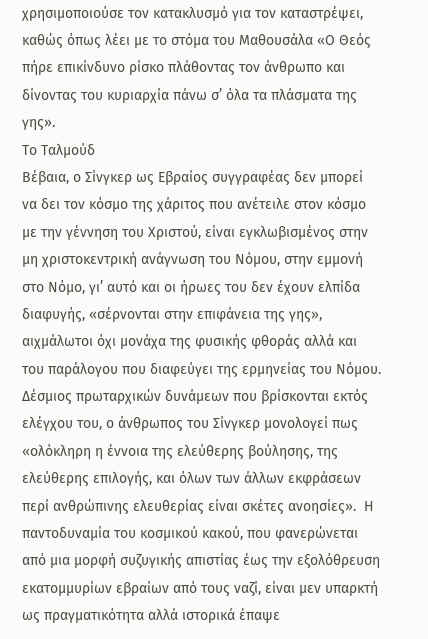χρησιμοποιούσε τον κατακλυσμό για τον καταστρέψει, καθώς όπως λέει με το στόμα του Μαθουσάλα «Ο Θεός πήρε επικίνδυνο ρίσκο πλάθοντας τον άνθρωπο και δίνοντας του κυριαρχία πάνω σ’ όλα τα πλάσματα της γης».
Το Ταλμούδ
Βέβαια, ο Σίνγκερ ως Εβραίος συγγραφέας δεν μπορεί να δει τον κόσμο της χάριτος που ανέτειλε στον κόσμο με την γέννηση του Χριστού, είναι εγκλωβισμένος στην μη χριστοκεντρική ανάγνωση του Νόμου, στην εμμονή στο Νόμο, γι’ αυτό και οι ήρωες του δεν έχουν ελπίδα διαφυγής, «σέρνονται στην επιφάνεια της γης», αιχμάλωτοι όχι μονάχα της φυσικής φθοράς αλλά και του παράλογου που διαφεύγει της ερμηνείας του Νόμου. Δέσμιος πρωταρχικών δυνάμεων που βρίσκονται εκτός ελέγχου του, ο άνθρωπος του Σίνγκερ μονολογεί πως «ολόκληρη η έννοια της ελεύθερης βούλησης, της ελεύθερης επιλογής, και όλων των άλλων εκφράσεων περί ανθρώπινης ελευθερίας είναι σκέτες ανοησίες».  Η παντοδυναμία του κοσμικού κακού, που φανερώνεται από μια μορφή συζυγικής απιστίας έως την εξολόθρευση εκατομμυρίων εβραίων από τους ναζί, είναι μεν υπαρκτή ως πραγματικότητα αλλά ιστορικά έπαψε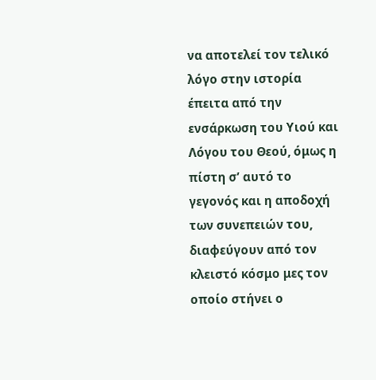να αποτελεί τον τελικό λόγο στην ιστορία έπειτα από την ενσάρκωση του Υιού και Λόγου του Θεού, όμως η πίστη σ’ αυτό το γεγονός και η αποδοχή των συνεπειών του, διαφεύγουν από τον κλειστό κόσμο μες τον οποίο στήνει ο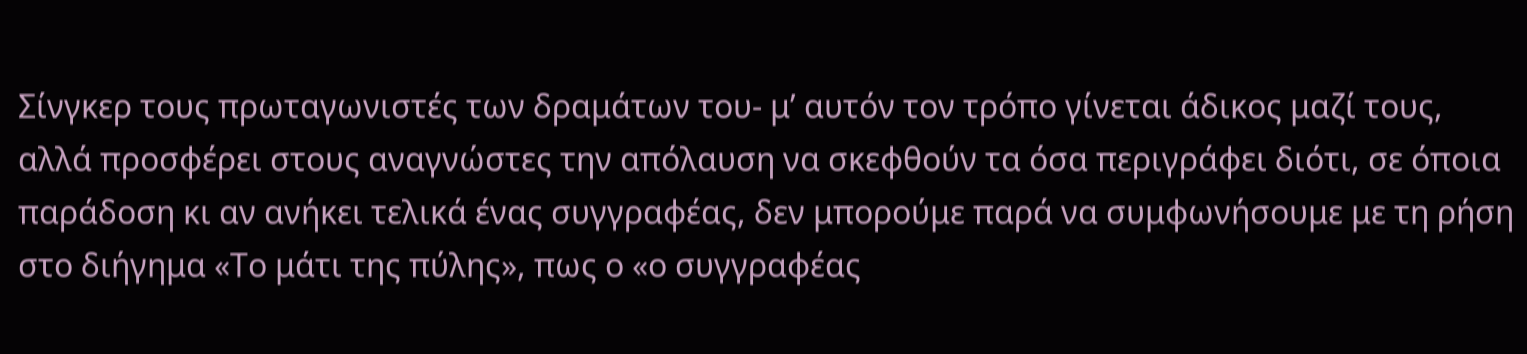Σίνγκερ τους πρωταγωνιστές των δραμάτων του- μ’ αυτόν τον τρόπο γίνεται άδικος μαζί τους, αλλά προσφέρει στους αναγνώστες την απόλαυση να σκεφθούν τα όσα περιγράφει διότι, σε όποια παράδοση κι αν ανήκει τελικά ένας συγγραφέας, δεν μπορούμε παρά να συμφωνήσουμε με τη ρήση στο διήγημα «Το μάτι της πύλης», πως ο «ο συγγραφέας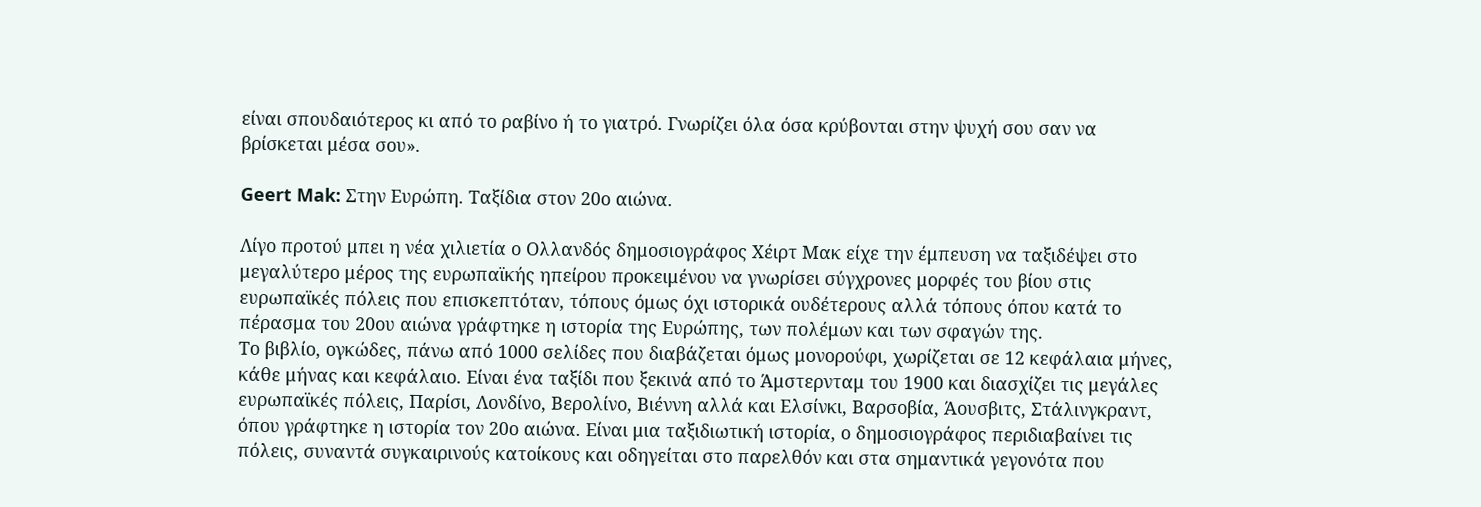είναι σπουδαιότερος κι από το ραβίνο ή το γιατρό. Γνωρίζει όλα όσα κρύβονται στην ψυχή σου σαν να βρίσκεται μέσα σου».

Geert Mak: Στην Ευρώπη. Ταξίδια στον 20ο αιώνα.

Λίγο προτού μπει η νέα χιλιετία ο Ολλανδός δημοσιογράφος Χέιρτ Μακ είχε την έμπευση να ταξιδέψει στο μεγαλύτερο μέρος της ευρωπαϊκής ηπείρου προκειμένου να γνωρίσει σύγχρονες μορφές του βίου στις ευρωπαϊκές πόλεις που επισκεπτόταν, τόπους όμως όχι ιστορικά ουδέτερους αλλά τόπους όπου κατά το πέρασμα του 20ου αιώνα γράφτηκε η ιστορία της Ευρώπης, των πολέμων και των σφαγών της.
Το βιβλίο, ογκώδες, πάνω από 1000 σελίδες που διαβάζεται όμως μονορούφι, χωρίζεται σε 12 κεφάλαια μήνες, κάθε μήνας και κεφάλαιο. Είναι ένα ταξίδι που ξεκινά από το Άμστερνταμ του 1900 και διασχίζει τις μεγάλες ευρωπαϊκές πόλεις, Παρίσι, Λονδίνο, Βερολίνο, Βιέννη αλλά και Ελσίνκι, Βαρσοβία, Άουσβιτς, Στάλινγκραντ, όπου γράφτηκε η ιστορία τον 20ο αιώνα. Είναι μια ταξιδιωτική ιστορία, ο δημοσιογράφος περιδιαβαίνει τις πόλεις, συναντά συγκαιρινούς κατοίκους και οδηγείται στο παρελθόν και στα σημαντικά γεγονότα που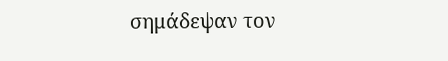σημάδεψαν τον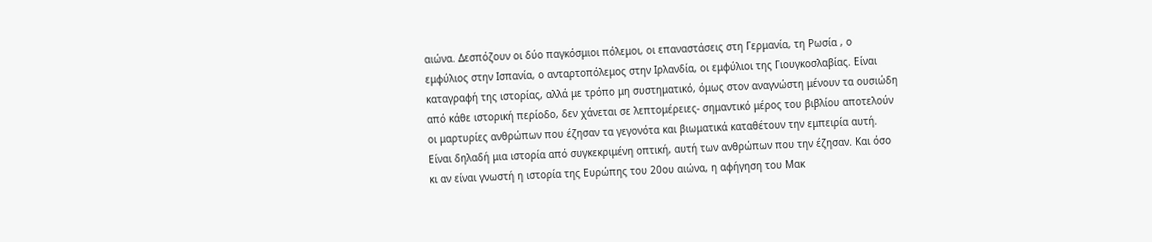αιώνα. Δεσπόζουν οι δύο παγκόσμιοι πόλεμοι, οι επαναστάσεις στη Γερμανία, τη Ρωσία , ο εμφύλιος στην Ισπανία, ο ανταρτοπόλεμος στην Ιρλανδία, οι εμφύλιοι της Γιουγκοσλαβίας. Είναι καταγραφή της ιστορίας, αλλά με τρόπο μη συστηματικό, όμως στον αναγνώστη μένουν τα ουσιώδη από κάθε ιστορική περίοδο, δεν χάνεται σε λεπτομέρειες- σημαντικό μέρος του βιβλίου αποτελούν οι μαρτυρίες ανθρώπων που έζησαν τα γεγονότα και βιωματικά καταθέτουν την εμπειρία αυτή. Είναι δηλαδή μια ιστορία από συγκεκριμένη οπτική, αυτή των ανθρώπων που την έζησαν. Και όσο κι αν είναι γνωστή η ιστορία της Ευρώπης του 20ου αιώνα, η αφήγηση του Μακ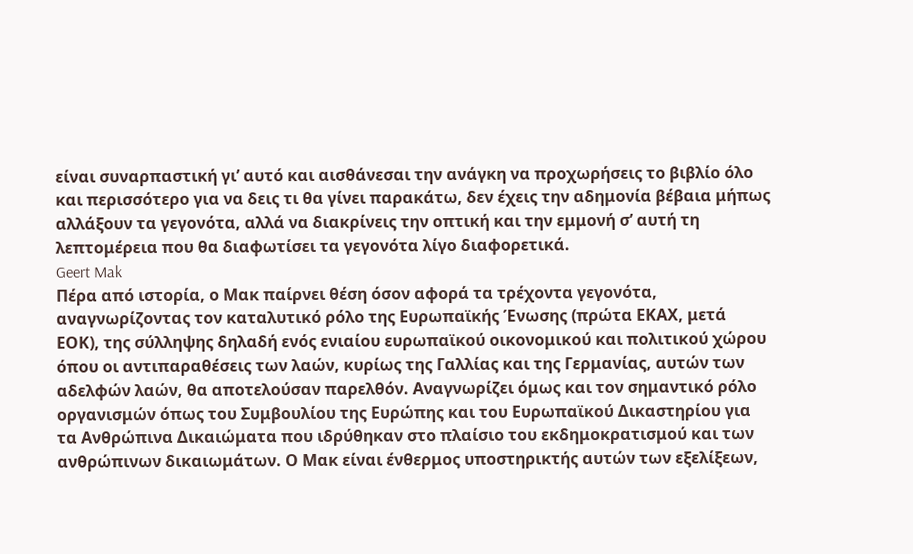είναι συναρπαστική γι’ αυτό και αισθάνεσαι την ανάγκη να προχωρήσεις το βιβλίο όλο και περισσότερο για να δεις τι θα γίνει παρακάτω, δεν έχεις την αδημονία βέβαια μήπως αλλάξουν τα γεγονότα, αλλά να διακρίνεις την οπτική και την εμμονή σ’ αυτή τη λεπτομέρεια που θα διαφωτίσει τα γεγονότα λίγο διαφορετικά.
Geert Mak
Πέρα από ιστορία, ο Μακ παίρνει θέση όσον αφορά τα τρέχοντα γεγονότα, αναγνωρίζοντας τον καταλυτικό ρόλο της Ευρωπαϊκής Ένωσης (πρώτα ΕΚΑΧ, μετά ΕΟΚ), της σύλληψης δηλαδή ενός ενιαίου ευρωπαϊκού οικονομικού και πολιτικού χώρου όπου οι αντιπαραθέσεις των λαών, κυρίως της Γαλλίας και της Γερμανίας, αυτών των αδελφών λαών, θα αποτελούσαν παρελθόν. Αναγνωρίζει όμως και τον σημαντικό ρόλο οργανισμών όπως του Συμβουλίου της Ευρώπης και του Ευρωπαϊκού Δικαστηρίου για τα Ανθρώπινα Δικαιώματα που ιδρύθηκαν στο πλαίσιο του εκδημοκρατισμού και των ανθρώπινων δικαιωμάτων. Ο Μακ είναι ένθερμος υποστηρικτής αυτών των εξελίξεων,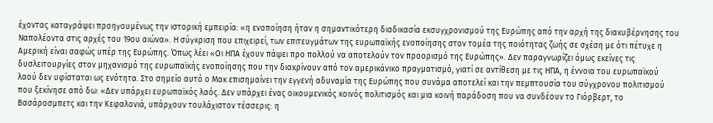έχοντας καταγράψει προηγουμένως την ιστορική εμπειρία: «η ενοποίηση ήταν η σημαντικότερη διαδικασία εκσυγχρονισμού της Ευρώπης από την αρχή της διακυβέρνησης του Ναπολέοντα στις αρχές του 19ου αιώνα». Η σύγκριση που επιχειρεί, των επιτευγμάτων της ευρωπαϊκής ενοποίησης στον τομέα της ποιότητας ζωής σε σχέση με ότι πέτυχε η Αμερική είναι σαφώς υπέρ της Ευρώπης. Όπως λέει «Οι ΗΠΑ έχουν πάψει προ πολλού να αποτελούν τον προορισμό της Ευρώπης». Δεν παραγνωρίζει όμως εκείνες τις δυσλειτουργίες στον μηχανισμό της ευρωπαϊκής ενοποίησης που την διακρίνουν από τον αμερικάνικο πραγματισμό, γιατί σε αντίθεση με τις ΗΠΑ, η έννοια του ευρωπαϊκού λαού δεν υφίσταται ως ενότητα. Στο σημείο αυτό ο Μακ επισημαίνει την εγγενή αδυναμία της Ευρώπης που συνάμα αποτελεί και την πεμπτουσία του σύγχρονου πολιτισμού που ξεκίνησε από δω: «Δεν υπάρχει ευρωπαϊκός λαός. Δεν υπάρχει ένας οικουμενικός κοινός πολιτισμός και μια κοινή παράδοση που να συνδέουν το Γιόρβερτ, το Βασάροσμπετς και την Κεφαλονιά, υπάρχουν τουλάχιστον τέσσερις: η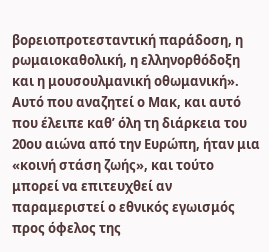βορειοπροτεσταντική παράδοση, η ρωμαιοκαθολική, η ελληνορθόδοξη και η μουσουλμανική οθωμανική». Αυτό που αναζητεί ο Μακ, και αυτό που έλειπε καθ’ όλη τη διάρκεια του 20ου αιώνα από την Ευρώπη, ήταν μια «κοινή στάση ζωής», και τούτο μπορεί να επιτευχθεί αν παραμεριστεί ο εθνικός εγωισμός προς όφελος της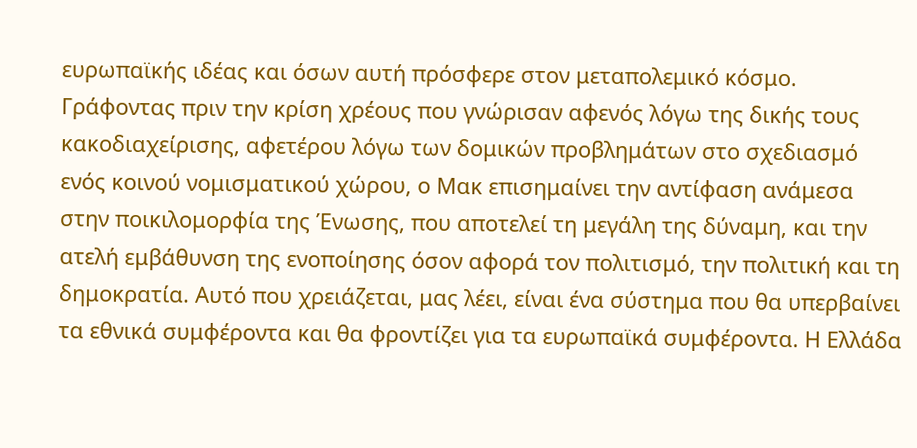ευρωπαϊκής ιδέας και όσων αυτή πρόσφερε στον μεταπολεμικό κόσμο. Γράφοντας πριν την κρίση χρέους που γνώρισαν αφενός λόγω της δικής τους κακοδιαχείρισης, αφετέρου λόγω των δομικών προβλημάτων στο σχεδιασμό ενός κοινού νομισματικού χώρου, ο Μακ επισημαίνει την αντίφαση ανάμεσα στην ποικιλομορφία της Ένωσης, που αποτελεί τη μεγάλη της δύναμη, και την ατελή εμβάθυνση της ενοποίησης όσον αφορά τον πολιτισμό, την πολιτική και τη δημοκρατία. Αυτό που χρειάζεται, μας λέει, είναι ένα σύστημα που θα υπερβαίνει τα εθνικά συμφέροντα και θα φροντίζει για τα ευρωπαϊκά συμφέροντα. Η Ελλάδα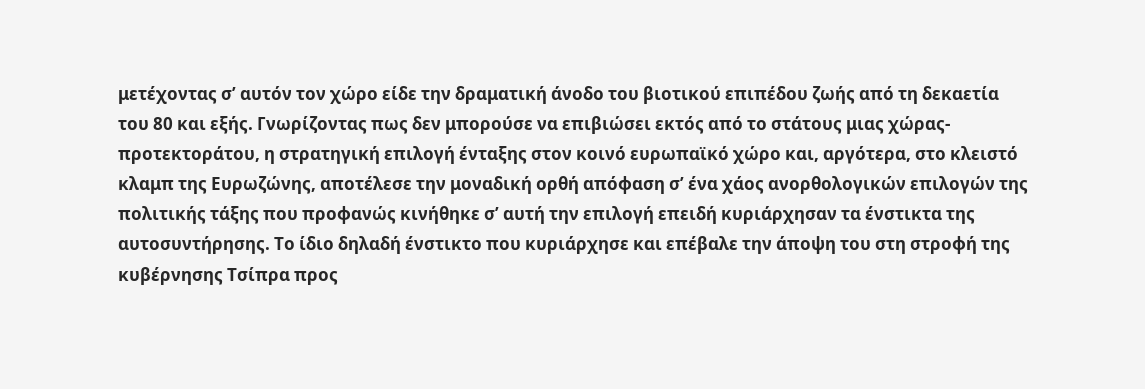μετέχοντας σ’ αυτόν τον χώρο είδε την δραματική άνοδο του βιοτικού επιπέδου ζωής από τη δεκαετία του 80 και εξής. Γνωρίζοντας πως δεν μπορούσε να επιβιώσει εκτός από το στάτους μιας χώρας-προτεκτοράτου, η στρατηγική επιλογή ένταξης στον κοινό ευρωπαϊκό χώρο και, αργότερα, στο κλειστό κλαμπ της Ευρωζώνης, αποτέλεσε την μοναδική ορθή απόφαση σ’ ένα χάος ανορθολογικών επιλογών της πολιτικής τάξης που προφανώς κινήθηκε σ’ αυτή την επιλογή επειδή κυριάρχησαν τα ένστικτα της αυτοσυντήρησης. Το ίδιο δηλαδή ένστικτο που κυριάρχησε και επέβαλε την άποψη του στη στροφή της κυβέρνησης Τσίπρα προς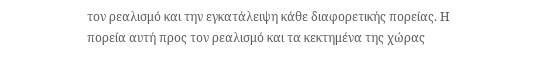τον ρεαλισμό και την εγκατάλειψη κάθε διαφορετικής πορείας. Η πορεία αυτή προς τον ρεαλισμό και τα κεκτημένα της χώρας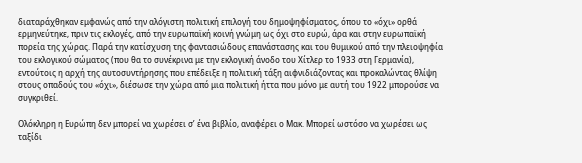διαταράχθηκαν εμφανώς από την αλόγιστη πολιτική επιλογή του δημοψηφίσματος, όπου το «όχι» ορθά ερμηνεύτηκε, πριν τις εκλογές, από την ευρωπαϊκή κοινή γνώμη ως όχι στο ευρώ, άρα και στην ευρωπαϊκή πορεία της χώρας. Παρά την κατίσχυση της φαντασιώδους επανάστασης και του θυμικού από την πλειοψηφία του εκλογικού σώματος (που θα το συνέκρινα με την εκλογική άνοδο του Χίτλερ το 1933 στη Γερμανία), εντούτοις η αρχή της αυτοσυντήρησης που επέδειξε η πολιτική τάξη αιφνιδιάζοντας και προκαλώντας θλίψη στους οπαδούς του «όχι», διέσωσε την χώρα από μια πολιτική ήττα που μόνο με αυτή του 1922 μπορούσε να συγκριθεί.

Ολόκληρη η Ευρώπη δεν μπορεί να χωρέσει σ’ ένα βιβλίο, αναφέρει ο Μακ. Μπορεί ωστόσο να χωρέσει ως ταξίδι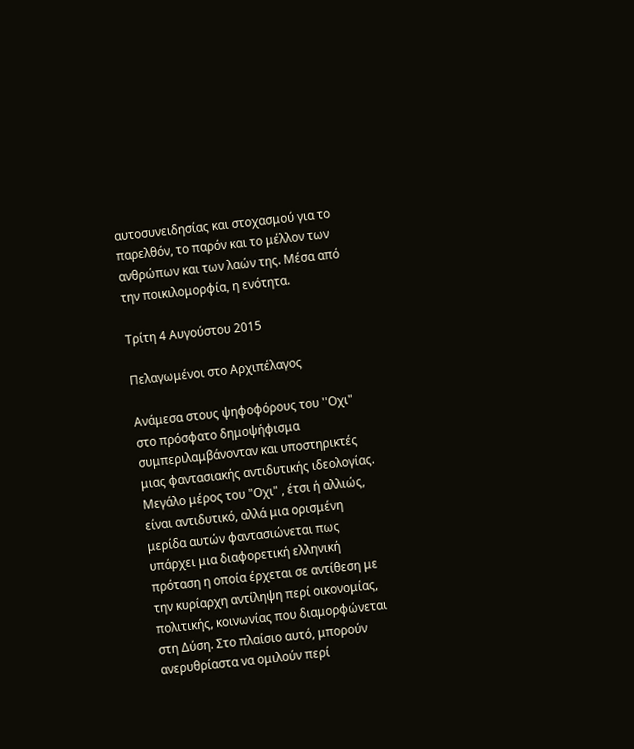αυτοσυνειδησίας και στοχασμού για το παρελθόν, το παρόν και το μέλλον των ανθρώπων και των λαών της. Μέσα από την ποικιλομορφία, η ενότητα.

Τρίτη 4 Αυγούστου 2015

Πελαγωμένοι στο Αρχιπέλαγος

Ανάμεσα στους ψηφοφόρους του ''Οχι" στο πρόσφατο δημοψήφισμα συμπεριλαμβάνονταν και υποστηρικτές μιας φαντασιακής αντιδυτικής ιδεολογίας. Μεγάλο μέρος του "Οχι" , έτσι ή αλλιώς, είναι αντιδυτικό, αλλά μια ορισμένη μερίδα αυτών φαντασιώνεται πως υπάρχει μια διαφορετική ελληνική πρόταση η οποία έρχεται σε αντίθεση με την κυρίαρχη αντίληψη περί οικονομίας, πολιτικής, κοινωνίας που διαμορφώνεται στη Δύση. Στο πλαίσιο αυτό, μπορούν ανερυθρίαστα να ομιλούν περί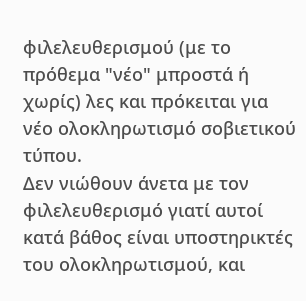φιλελευθερισμού (με το πρόθεμα "νέο" μπροστά ή χωρίς) λες και πρόκειται για νέο ολοκληρωτισμό σοβιετικού τύπου.
Δεν νιώθουν άνετα με τον φιλελευθερισμό γιατί αυτοί κατά βάθος είναι υποστηρικτές του ολοκληρωτισμού, και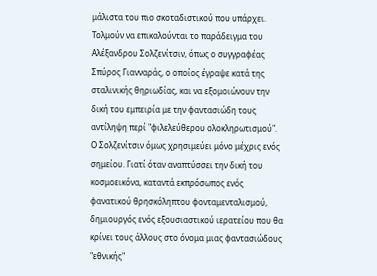μάλιστα του πιο σκοταδιστικού που υπάρχει. Τολμούν να επικαλούνται το παράδειγμα του Αλέξανδρου Σολζενίτσιν, όπως ο συγγραφέας Σπύρος Γιανναράς, ο οποίος έγραψε κατά της σταλινικής θηριωδίας, και να εξομοιώνουν την δική του εμπειρία με την φαντασιώδη τους αντίληψη περί "φιλελεύθερου ολοκληρωτισμού".
Ο Σολζενίτσιν όμως χρησιμεύει μόνο μέχρις ενός σημείου. Γιατί όταν αναπτύσσει την δική του κοσμοεικόνα, καταντά εκπρόσωπος ενός φανατικού θρησκόληπτου φονταμενταλισμού, δημιουργός ενός εξουσιαστικού ιερατείου που θα κρίνει τους άλλους στο όνομα μιας φαντασιώδους "εθνικής"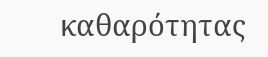καθαρότητας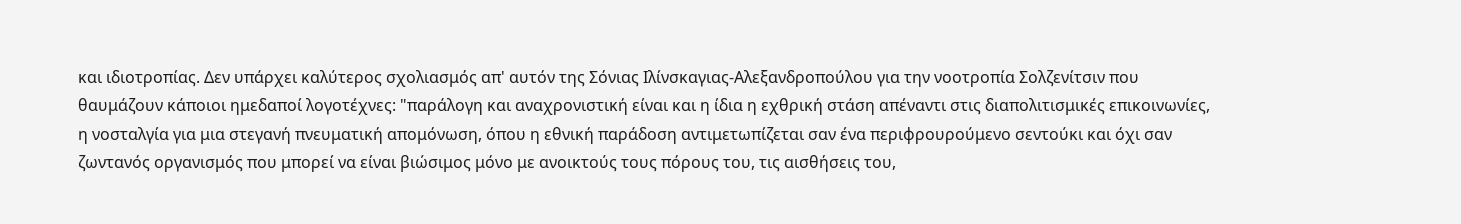και ιδιοτροπίας. Δεν υπάρχει καλύτερος σχολιασμός απ' αυτόν της Σόνιας Ιλίνσκαγιας-Αλεξανδροπούλου για την νοοτροπία Σολζενίτσιν που θαυμάζουν κάποιοι ημεδαποί λογοτέχνες: "παράλογη και αναχρονιστική είναι και η ίδια η εχθρική στάση απέναντι στις διαπολιτισμικές επικοινωνίες, η νοσταλγία για μια στεγανή πνευματική απομόνωση, όπου η εθνική παράδοση αντιμετωπίζεται σαν ένα περιφρουρούμενο σεντούκι και όχι σαν ζωντανός οργανισμός που μπορεί να είναι βιώσιμος μόνο με ανοικτούς τους πόρους του, τις αισθήσεις του,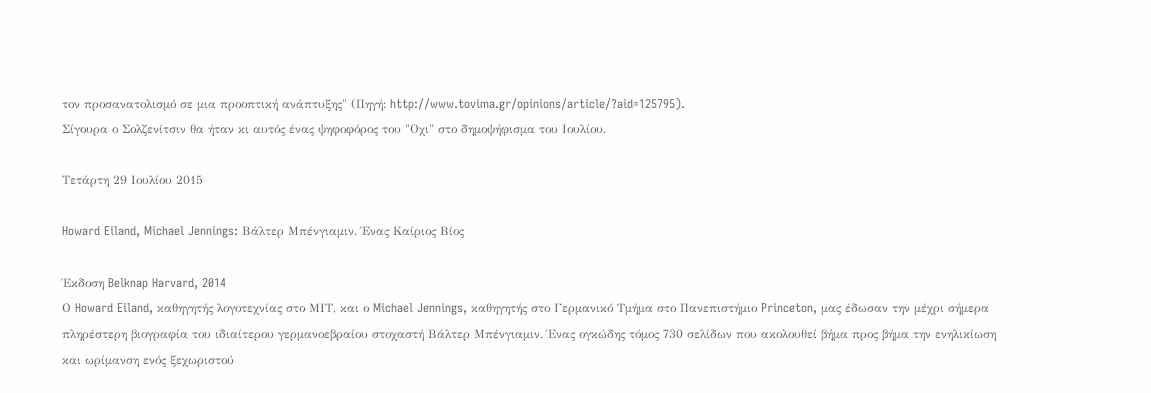τον προσανατολισμό σε μια προοπτική ανάπτυξης" (Πηγή: http://www.tovima.gr/opinions/article/?aid=125795).
Σίγουρα ο Σολζενίτσιν θα ήταν κι αυτός ένας ψηφοφόρος του "Οχι" στο δημοψήφισμα του Ιουλίου.

Τετάρτη 29 Ιουλίου 2015

Howard Eiland, Michael Jennings: Βάλτερ Μπένγιαμιν. Ένας Καίριος Βίος

Έκδοση Belknap Harvard, 2014
Ο Howard Eiland, καθηγητής λογοτεχνίας στο ΜΙΤ, και ο Michael Jennings, καθηγητής στο Γερμανικό Τμήμα στο Πανεπιστήμιο Princeton, μας έδωσαν την μέχρι σήμερα πληρέστερη βιογραφία του ιδιαίτερου γερμανοεβραίου στοχαστή Βάλτερ Μπένγιαμιν. Ένας ογκώδης τόμος 730 σελίδων που ακολουθεί βήμα προς βήμα την ενηλικίωση και ωρίμανση ενός ξεχωριστού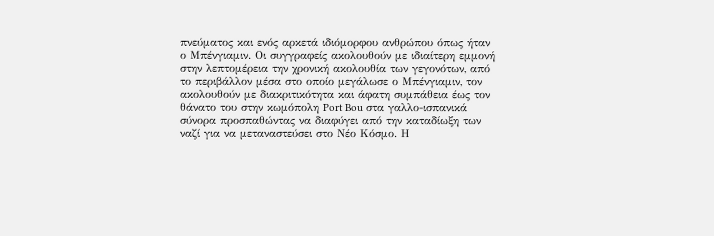πνεύματος και ενός αρκετά ιδιόμορφου ανθρώπου όπως ήταν ο Μπένγιαμιν. Οι συγγραφείς ακολουθούν με ιδιαίτερη εμμονή στην λεπτομέρεια την χρονική ακολουθία των γεγονότων, από το περιβάλλον μέσα στο οποίο μεγάλωσε ο Μπένγιαμιν, τον ακολουθούν με διακριτικότητα και άφατη συμπάθεια έως τον θάνατο του στην κωμόπολη Port Bou στα γαλλο-ισπανικά σύνορα προσπαθώντας να διαφύγει από την καταδίωξη των ναζί για να μεταναστεύσει στο Νέο Κόσμο. Η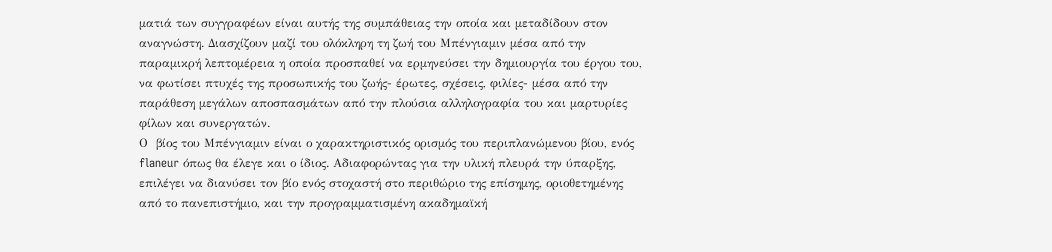ματιά των συγγραφέων είναι αυτής της συμπάθειας την οποία και μεταδίδουν στον αναγνώστη. Διασχίζουν μαζί του ολόκληρη τη ζωή του Μπένγιαμιν μέσα από την παραμικρή λεπτομέρεια η οποία προσπαθεί να ερμηνεύσει την δημιουργία του έργου του, να φωτίσει πτυχές της προσωπικής του ζωής- έρωτες, σχέσεις, φιλίες- μέσα από την παράθεση μεγάλων αποσπασμάτων από την πλούσια αλληλογραφία του και μαρτυρίες φίλων και συνεργατών.
Ο  βίος του Μπένγιαμιν είναι ο χαρακτηριστικός ορισμός του περιπλανώμενου βίου, ενός flaneur όπως θα έλεγε και ο ίδιος. Αδιαφορώντας για την υλική πλευρά την ύπαρξης, επιλέγει να διανύσει τον βίο ενός στοχαστή στο περιθώριο της επίσημης, οριοθετημένης από το πανεπιστήμιο, και την προγραμματισμένη ακαδημαϊκή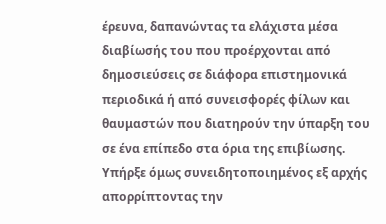έρευνα, δαπανώντας τα ελάχιστα μέσα διαβίωσής του που προέρχονται από δημοσιεύσεις σε διάφορα επιστημονικά περιοδικά ή από συνεισφορές φίλων και θαυμαστών που διατηρούν την ύπαρξη του σε ένα επίπεδο στα όρια της επιβίωσης. Υπήρξε όμως συνειδητοποιημένος εξ αρχής απορρίπτοντας την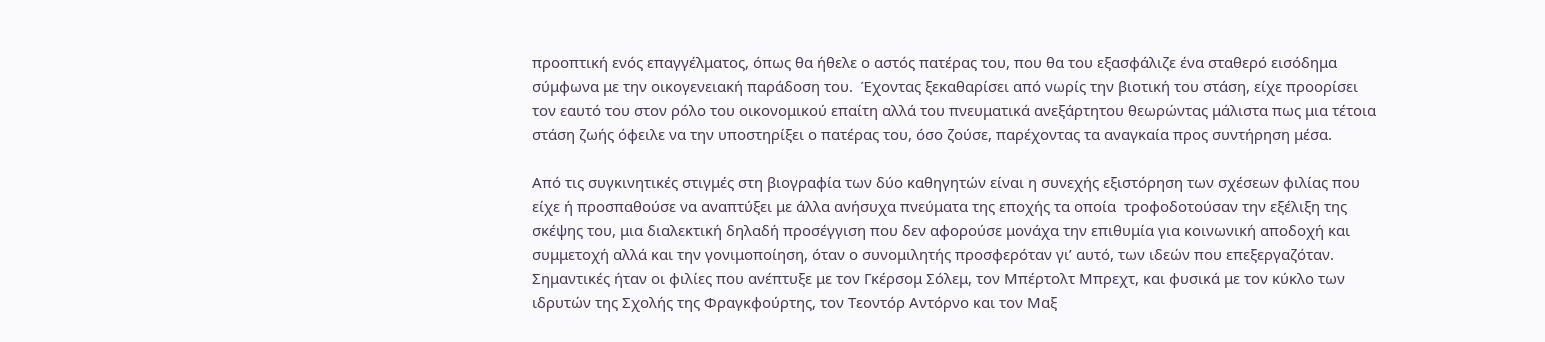προοπτική ενός επαγγέλματος, όπως θα ήθελε ο αστός πατέρας του, που θα του εξασφάλιζε ένα σταθερό εισόδημα σύμφωνα με την οικογενειακή παράδοση του.  Έχοντας ξεκαθαρίσει από νωρίς την βιοτική του στάση, είχε προορίσει τον εαυτό του στον ρόλο του οικονομικού επαίτη αλλά του πνευματικά ανεξάρτητου θεωρώντας μάλιστα πως μια τέτοια στάση ζωής όφειλε να την υποστηρίξει ο πατέρας του, όσο ζούσε, παρέχοντας τα αναγκαία προς συντήρηση μέσα.

Από τις συγκινητικές στιγμές στη βιογραφία των δύο καθηγητών είναι η συνεχής εξιστόρηση των σχέσεων φιλίας που είχε ή προσπαθούσε να αναπτύξει με άλλα ανήσυχα πνεύματα της εποχής τα οποία  τροφοδοτούσαν την εξέλιξη της σκέψης του, μια διαλεκτική δηλαδή προσέγγιση που δεν αφορούσε μονάχα την επιθυμία για κοινωνική αποδοχή και συμμετοχή αλλά και την γονιμοποίηση, όταν ο συνομιλητής προσφερόταν γι’ αυτό, των ιδεών που επεξεργαζόταν. Σημαντικές ήταν οι φιλίες που ανέπτυξε με τον Γκέρσομ Σόλεμ, τον Μπέρτολτ Μπρεχτ, και φυσικά με τον κύκλο των ιδρυτών της Σχολής της Φραγκφούρτης, τον Τεοντόρ Αντόρνο και τον Μαξ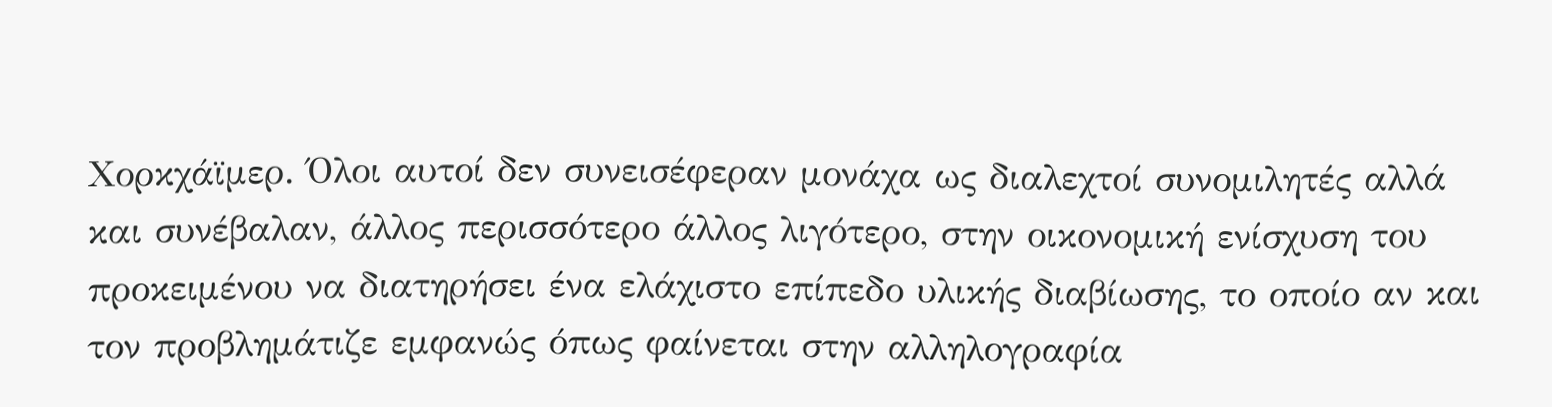Χορκχάϊμερ. Όλοι αυτοί δεν συνεισέφεραν μονάχα ως διαλεχτοί συνομιλητές αλλά και συνέβαλαν, άλλος περισσότερο άλλος λιγότερο, στην οικονομική ενίσχυση του προκειμένου να διατηρήσει ένα ελάχιστο επίπεδο υλικής διαβίωσης, το οποίο αν και τον προβλημάτιζε εμφανώς όπως φαίνεται στην αλληλογραφία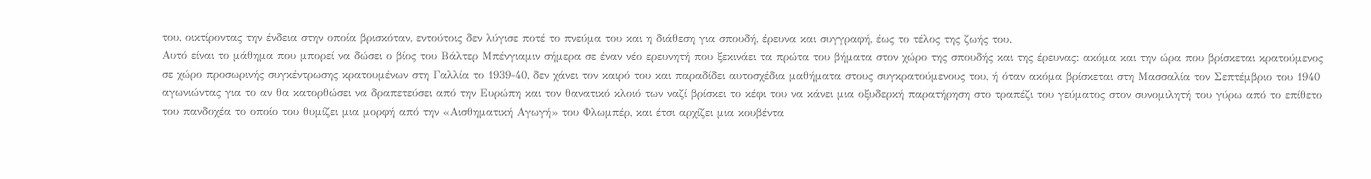του, οικτίροντας την ένδεια στην οποία βρισκόταν, εντούτοις δεν λύγισε ποτέ το πνεύμα του και η διάθεση για σπουδή, έρευνα και συγγραφή, έως το τέλος της ζωής του.
Αυτό είναι το μάθημα που μπορεί να δώσει ο βίος του Βάλτερ Μπένγιαμιν σήμερα σε έναν νέο ερευνητή που ξεκινάει τα πρώτα του βήματα στον χώρο της σπουδής και της έρευνας: ακόμα και την ώρα που βρίσκεται κρατούμενος σε χώρο προσωρινής συγκέντρωσης κρατουμένων στη Γαλλία το 1939-40, δεν χάνει τον καιρό του και παραδίδει αυτοσχέδια μαθήματα στους συγκρατούμενους του, ή όταν ακόμα βρίσκεται στη Μασσαλία τον Σεπτέμβριο του 1940 αγωνιώντας για το αν θα κατορθώσει να δραπετεύσει από την Ευρώπη και τον θανατικό κλοιό των ναζί βρίσκει το κέφι του να κάνει μια οξυδερκή παρατήρηση στο τραπέζι του γεύματος στον συνομιλητή του γύρω από το επίθετο του πανδοχέα το οποίο του θυμίζει μια μορφή από την «Αισθηματική Αγωγή» του Φλωμπέρ, και έτσι αρχίζει μια κουβέντα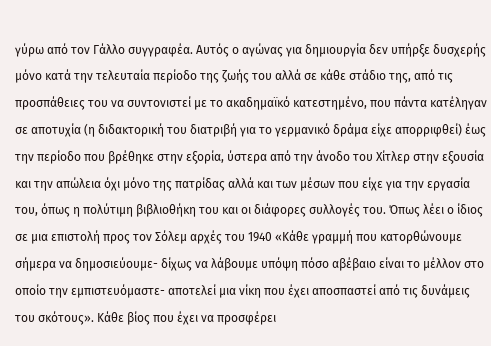γύρω από τον Γάλλο συγγραφέα. Αυτός ο αγώνας για δημιουργία δεν υπήρξε δυσχερής μόνο κατά την τελευταία περίοδο της ζωής του αλλά σε κάθε στάδιο της, από τις προσπάθειες του να συντονιστεί με το ακαδημαϊκό κατεστημένο, που πάντα κατέληγαν σε αποτυχία (η διδακτορική του διατριβή για το γερμανικό δράμα είχε απορριφθεί) έως την περίοδο που βρέθηκε στην εξορία, ύστερα από την άνοδο του Χίτλερ στην εξουσία και την απώλεια όχι μόνο της πατρίδας αλλά και των μέσων που είχε για την εργασία του, όπως η πολύτιμη βιβλιοθήκη του και οι διάφορες συλλογές του. Όπως λέει ο ίδιος σε μια επιστολή προς τον Σόλεμ αρχές του 1940 «Κάθε γραμμή που κατορθώνουμε σήμερα να δημοσιεύουμε- δίχως να λάβουμε υπόψη πόσο αβέβαιο είναι το μέλλον στο οποίο την εμπιστευόμαστε- αποτελεί μια νίκη που έχει αποσπαστεί από τις δυνάμεις του σκότους». Κάθε βίος που έχει να προσφέρει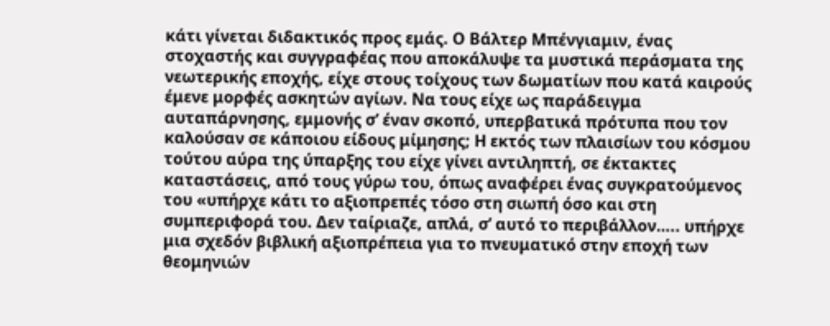κάτι γίνεται διδακτικός προς εμάς. Ο Βάλτερ Μπένγιαμιν, ένας στοχαστής και συγγραφέας που αποκάλυψε τα μυστικά περάσματα της νεωτερικής εποχής, είχε στους τοίχους των δωματίων που κατά καιρούς έμενε μορφές ασκητών αγίων. Να τους είχε ως παράδειγμα αυταπάρνησης, εμμονής σ’ έναν σκοπό, υπερβατικά πρότυπα που τον καλούσαν σε κάποιου είδους μίμησης; Η εκτός των πλαισίων του κόσμου τούτου αύρα της ύπαρξης του είχε γίνει αντιληπτή, σε έκτακτες καταστάσεις, από τους γύρω του, όπως αναφέρει ένας συγκρατούμενος του «υπήρχε κάτι το αξιοπρεπές τόσο στη σιωπή όσο και στη συμπεριφορά του. Δεν ταίριαζε, απλά, σ’ αυτό το περιβάλλον….. υπήρχε μια σχεδόν βιβλική αξιοπρέπεια για το πνευματικό στην εποχή των θεομηνιών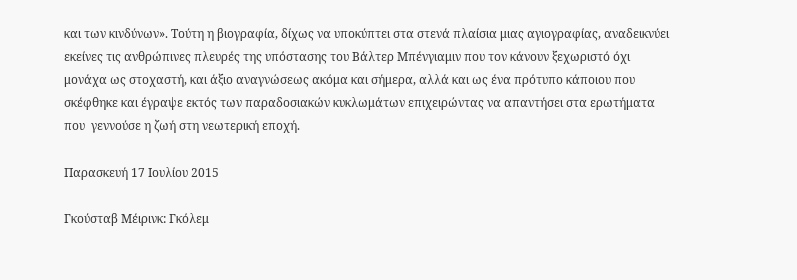και των κινδύνων». Τούτη η βιογραφία, δίχως να υποκύπτει στα στενά πλαίσια μιας αγιογραφίας, αναδεικνύει εκείνες τις ανθρώπινες πλευρές της υπόστασης του Βάλτερ Μπένγιαμιν που τον κάνουν ξεχωριστό όχι μονάχα ως στοχαστή, και άξιο αναγνώσεως ακόμα και σήμερα, αλλά και ως ένα πρότυπο κάποιου που σκέφθηκε και έγραψε εκτός των παραδοσιακών κυκλωμάτων επιχειρώντας να απαντήσει στα ερωτήματα που  γεννούσε η ζωή στη νεωτερική εποχή.

Παρασκευή 17 Ιουλίου 2015

Γκούσταβ Μέιρινκ: Γκόλεμ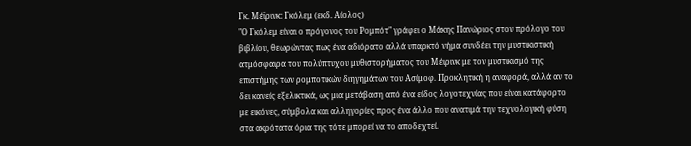Γκ. Μέϊρινκ: Γκόλεμ (εκδ. Αίολος)
"Ο Γκόλεμ είναι ο πρόγονος του Ρομπότ" γράφει ο Μάκης Πανώριος στον πρόλογο του βιβλίου, θεωρώντας πως ένα αδιόρατο αλλά υπαρκτό νήμα συνδέει την μυστικιστική ατμόσφαιρα του πολύπτυχου μυθιστορήματος του Μέιρινκ με τον μυστικισμό της επιστήμης των ρομποτικών διηγημάτων του Ασίμοφ. Προκλητική η αναφορά, αλλά αν το δει κανείς εξελικτικά, ως μια μετάβαση από ένα είδος λογοτεχνίας που είναι κατάφορτο με εικόνες, σύμβολα και αλληγορίες προς ένα άλλο που ανατιμά την τεχνολογική φύση στα ακρότατα όρια της τότε μπορεί να το αποδεχτεί.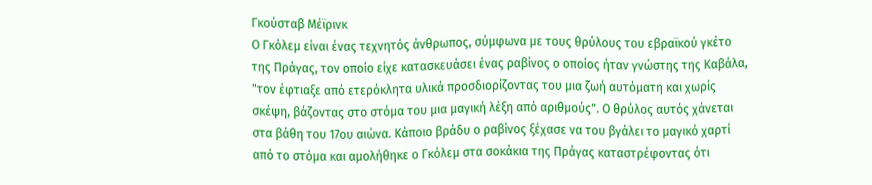Γκούσταβ Μέϊρινκ
Ο Γκόλεμ είναι ένας τεχνητός άνθρωπος, σύμφωνα με τους θρύλους του εβραϊκού γκέτο της Πράγας, τον οποίο είχε κατασκευάσει ένας ραβίνος ο οποίος ήταν γνώστης της Καβάλα, "τον έφτιαξε από ετερόκλητα υλικά προσδιορίζοντας του μια ζωή αυτόματη και χωρίς σκέψη, βάζοντας στο στόμα του μια μαγική λέξη από αριθμούς". Ο θρύλος αυτός χάνεται στα βάθη του 17ου αιώνα. Κάποιο βράδυ ο ραβίνος ξέχασε να του βγάλει το μαγικό χαρτί από το στόμα και αμολήθηκε ο Γκόλεμ στα σοκάκια της Πράγας καταστρέφοντας ότι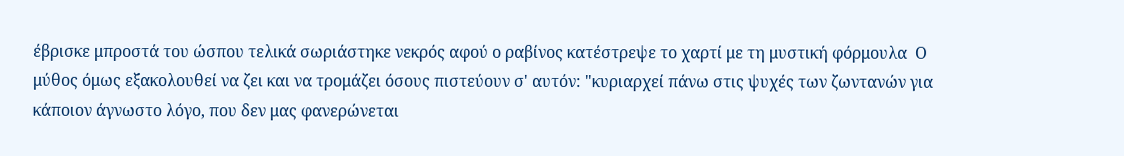έβρισκε μπροστά του ώσπου τελικά σωριάστηκε νεκρός αφού ο ραβίνος κατέστρεψε το χαρτί με τη μυστική φόρμουλα  Ο μύθος όμως εξακολουθεί να ζει και να τρομάζει όσους πιστεύουν σ' αυτόν: "κυριαρχεί πάνω στις ψυχές των ζωντανών για κάποιον άγνωστο λόγο, που δεν μας φανερώνεται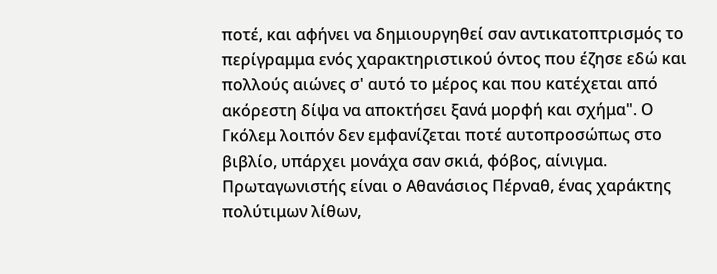ποτέ, και αφήνει να δημιουργηθεί σαν αντικατοπτρισμός το περίγραμμα ενός χαρακτηριστικού όντος που έζησε εδώ και πολλούς αιώνες σ' αυτό το μέρος και που κατέχεται από ακόρεστη δίψα να αποκτήσει ξανά μορφή και σχήμα". Ο Γκόλεμ λοιπόν δεν εμφανίζεται ποτέ αυτοπροσώπως στο βιβλίο, υπάρχει μονάχα σαν σκιά, φόβος, αίνιγμα. Πρωταγωνιστής είναι ο Αθανάσιος Πέρναθ, ένας χαράκτης πολύτιμων λίθων,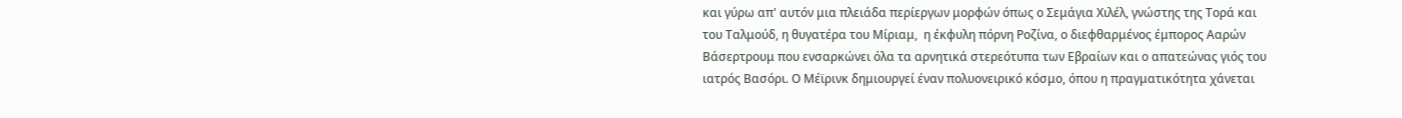και γύρω απ' αυτόν μια πλειάδα περίεργων μορφών όπως ο Σεμάγια Χιλέλ, γνώστης της Τορά και του Ταλμούδ, η θυγατέρα του Μίριαμ,  η έκφυλη πόρνη Ροζίνα, ο διεφθαρμένος έμπορος Ααρών Βάσερτρουμ που ενσαρκώνει όλα τα αρνητικά στερεότυπα των Εβραίων και ο απατεώνας γιός του ιατρός Βασόρι. Ο Μέϊρινκ δημιουργεί έναν πολυονειρικό κόσμο, όπου η πραγματικότητα χάνεται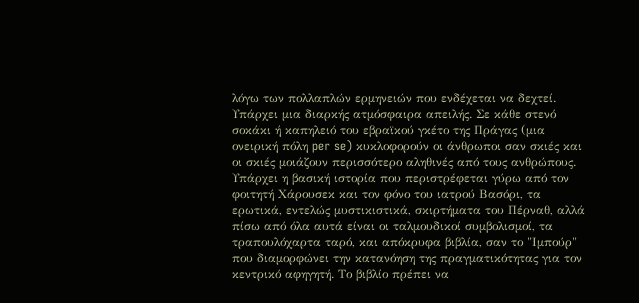λόγω των πολλαπλών ερμηνειών που ενδέχεται να δεχτεί. Υπάρχει μια διαρκής ατμόσφαιρα απειλής. Σε κάθε στενό σοκάκι ή καπηλειό του εβραϊκού γκέτο της Πράγας (μια ονειρική πόλη per se) κυκλοφορούν οι άνθρωποι σαν σκιές και οι σκιές μοιάζουν περισσότερο αληθινές από τους ανθρώπους. Υπάρχει η βασική ιστορία που περιστρέφεται γύρω από τον φοιτητή Χάρουσεκ και τον φόνο του ιατρού Βασόρι, τα ερωτικά, εντελώς μυστικιστικά, σκιρτήματα του Πέρναθ, αλλά πίσω από όλα αυτά είναι οι ταλμουδικοί συμβολισμοί, τα τραπουλόχαρτα ταρό, και απόκρυφα βιβλία, σαν το "Ιμπούρ" που διαμορφώνει την κατανόηση της πραγματικότητας για τον κεντρικό αφηγητή. Το βιβλίο πρέπει να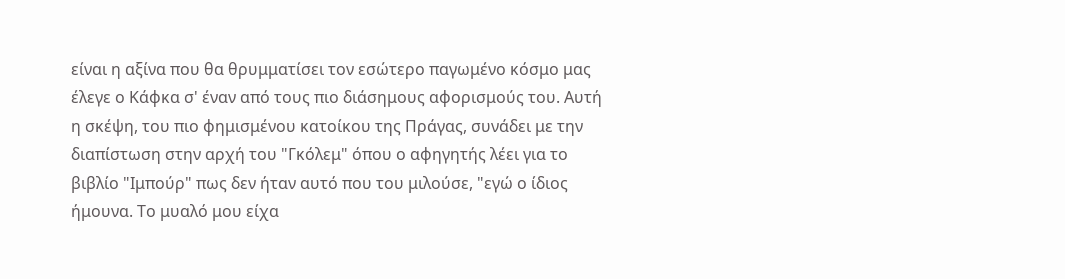είναι η αξίνα που θα θρυμματίσει τον εσώτερο παγωμένο κόσμο μας έλεγε ο Κάφκα σ' έναν από τους πιο διάσημους αφορισμούς του. Αυτή η σκέψη, του πιο φημισμένου κατοίκου της Πράγας, συνάδει με την διαπίστωση στην αρχή του "Γκόλεμ" όπου ο αφηγητής λέει για το βιβλίο "Ιμπούρ" πως δεν ήταν αυτό που του μιλούσε, "εγώ ο ίδιος ήμουνα. Το μυαλό μου είχα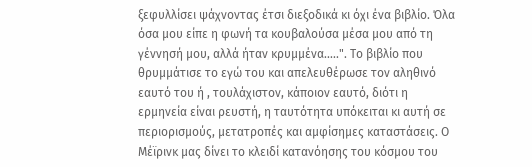ξεφυλλίσει ψάχνοντας έτσι διεξοδικά κι όχι ένα βιβλίο. Όλα όσα μου είπε η φωνή τα κουβαλούσα μέσα μου από τη γέννησή μου, αλλά ήταν κρυμμένα.....". Το βιβλίο που θρυμμάτισε το εγώ του και απελευθέρωσε τον αληθινό εαυτό του ή , τουλάχιστον, κάποιον εαυτό, διότι η ερμηνεία είναι ρευστή, η ταυτότητα υπόκειται κι αυτή σε περιορισμούς, μετατροπές και αμφίσημες καταστάσεις. Ο Μέϊρινκ μας δίνει το κλειδί κατανόησης του κόσμου του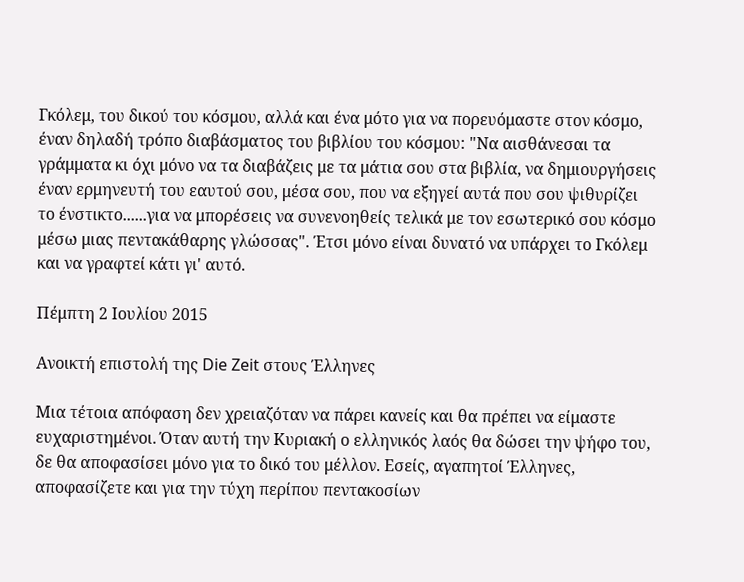Γκόλεμ, του δικού του κόσμου, αλλά και ένα μότο για να πορευόμαστε στον κόσμο, έναν δηλαδή τρόπο διαβάσματος του βιβλίου του κόσμου: "Να αισθάνεσαι τα γράμματα κι όχι μόνο να τα διαβάζεις με τα μάτια σου στα βιβλία, να δημιουργήσεις έναν ερμηνευτή του εαυτού σου, μέσα σου, που να εξηγεί αυτά που σου ψιθυρίζει το ένστικτο......για να μπορέσεις να συνενοηθείς τελικά με τον εσωτερικό σου κόσμο μέσω μιας πεντακάθαρης γλώσσας". Έτσι μόνο είναι δυνατό να υπάρχει το Γκόλεμ και να γραφτεί κάτι γι' αυτό.

Πέμπτη 2 Ιουλίου 2015

Ανοικτή επιστολή της Die Zeit στους Έλληνες

Μια τέτοια απόφαση δεν χρειαζόταν να πάρει κανείς και θα πρέπει να είμαστε ευχαριστημένοι. Όταν αυτή την Κυριακή ο ελληνικός λαός θα δώσει την ψήφο του, δε θα αποφασίσει μόνο για το δικό του μέλλον. Εσείς, αγαπητοί Έλληνες, αποφασίζετε και για την τύχη περίπου πεντακοσίων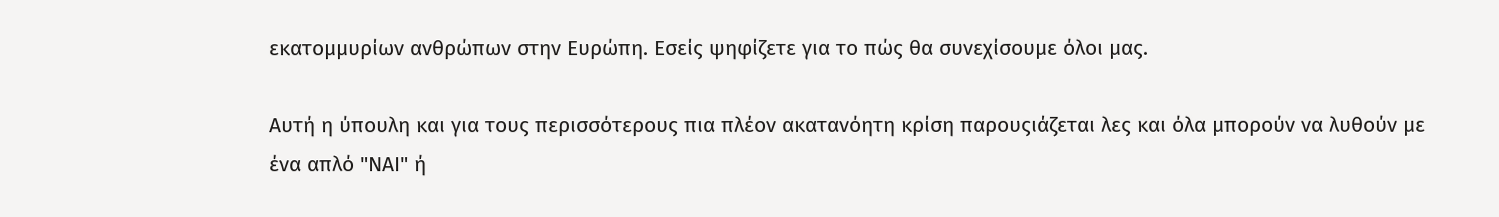εκατομμυρίων ανθρώπων στην Ευρώπη. Εσείς ψηφίζετε για το πώς θα συνεχίσουμε όλοι μας.

Αυτή η ύπουλη και για τους περισσότερους πια πλέον ακατανόητη κρίση παρουςιάζεται λες και όλα μπορούν να λυθούν με ένα απλό "ΝΑΙ" ή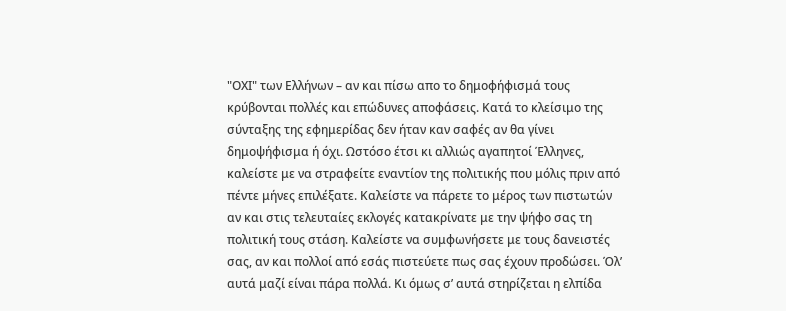"ΟΧΙ" των Ελλήνων – αν και πίσω απο το δημοφήφισμά τους κρύβονται πολλές και επώδυνες αποφάσεις. Κατά το κλείσιμο της σύνταξης της εφημερίδας δεν ήταν καν σαφές αν θα γίνει δημοψήφισμα ή όχι. Ωστόσο έτσι κι αλλιώς αγαπητοί Έλληνες, καλείστε με να στραφείτε εναντίον της πολιτικής που μόλις πριν από πέντε μήνες επιλέξατε. Καλείστε να πάρετε το μέρος των πιστωτών αν και στις τελευταίες εκλογές κατακρίνατε με την ψήφο σας τη πολιτική τους στάση. Καλείστε να συμφωνήσετε με τους δανειστές σας, αν και πολλοί από εσάς πιστεύετε πως σας έχουν προδώσει. Όλ’ αυτά μαζί είναι πάρα πολλά. Κι όμως σ’ αυτά στηρίζεται η ελπίδα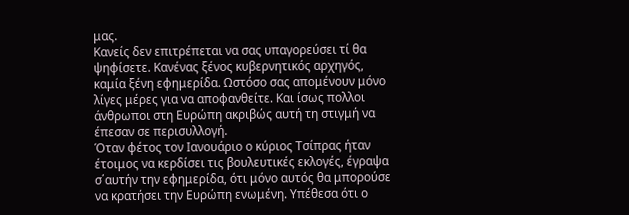μας.
Κανείς δεν επιτρέπεται να σας υπαγορεύσει τί θα ψηφίσετε. Κανένας ξένος κυβερνητικός αρχηγός, καμία ξένη εφημερίδα. Ωστόσο σας απομένουν μόνο λίγες μέρες για να αποφανθείτε. Και ίσως πολλοι άνθρωποι στη Ευρώπη ακριβώς αυτή τη στιγμή να έπεσαν σε περισυλλογή.
Όταν φέτος τον Ιανουάριο ο κύριος Τσίπρας ήταν έτοιμος να κερδίσει τις βουλευτικές εκλογές, έγραψα σ΄αυτήν την εφημερίδα, ότι μόνο αυτός θα μπορούσε να κρατήσει την Ευρώπη ενωμένη. Υπέθεσα ότι ο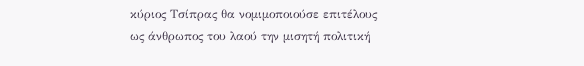κύριος Τσίπρας θα νομιμοποιούσε επιτέλους ως άνθρωπος του λαού την μισητή πολιτική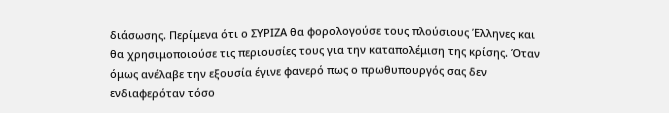διάσωσης. Περίμενα ότι ο ΣΥΡΙΖΑ θα φορολογούσε τους πλούσιους Έλληνες και θα χρησιμοποιούσε τις περιουσίες τους για την καταπολέμιση της κρίσης. Όταν όμως ανέλαβε την εξουσία έγινε φανερό πως ο πρωθυπουργός σας δεν ενδιαφερόταν τόσο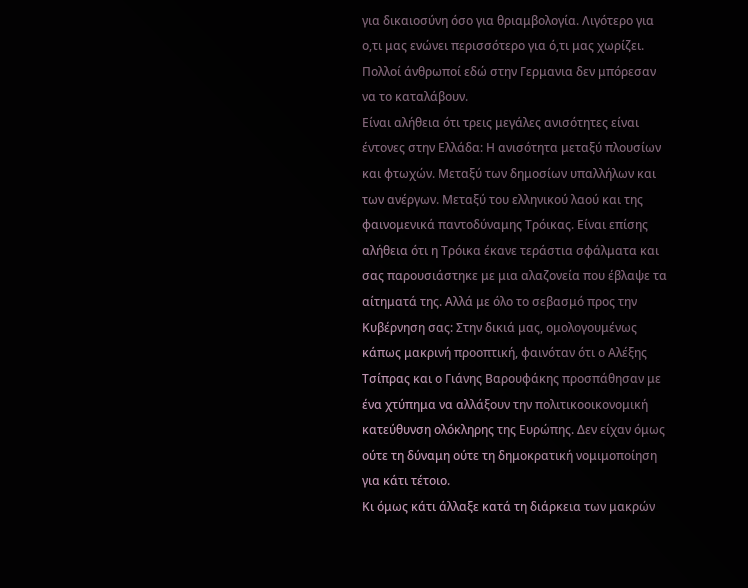για δικαιοσύνη όσο για θριαμβολογία. Λιγότερο για ο,τι μας ενώνει περισσότερο για ό,τι μας χωρίζει. Πολλοί άνθρωποί εδώ στην Γερμανια δεν μπόρεσαν να το καταλάβουν.
Είναι αλήθεια ότι τρεις μεγάλες ανισότητες είναι έντονες στην Ελλάδα: Η ανισότητα μεταξύ πλουσίων και φτωχών. Μεταξύ των δημοσίων υπαλλήλων και των ανέργων. Μεταξύ του ελληνικού λαού και της φαινομενικά παντοδύναμης Τρόικας. Είναι επίσης αλήθεια ότι η Τρόικα έκανε τεράστια σφάλματα και σας παρουσιάστηκε με μια αλαζονεία που έβλαψε τα αίτηματά της. Αλλά με όλο το σεβασμό προς την Κυβέρνηση σας: Στην δικιά μας, ομολογουμένως κάπως μακρινή προοπτική, φαινόταν ότι ο Αλέξης Τσίπρας και ο Γιάνης Βαρουφάκης προσπάθησαν με ένα χτύπημα να αλλάξουν την πολιτικοοικονομική κατεύθυνση ολόκληρης της Ευρώπης. Δεν είχαν όμως ούτε τη δύναμη ούτε τη δημοκρατική νομιμοποίηση για κάτι τέτοιο.
Κι όμως κάτι άλλαξε κατά τη διάρκεια των μακρών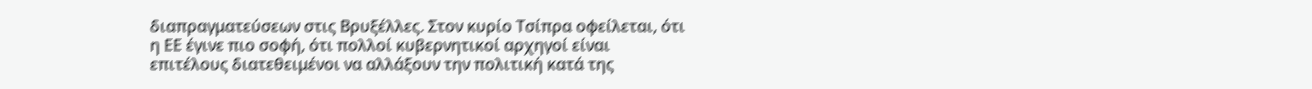διαπραγματεύσεων στις Βρυξέλλες. Στον κυρίο Τσίπρα οφείλεται, ότι η ΕΕ έγινε πιο σοφή, ότι πολλοί κυβερνητικοί αρχηγοί είναι επιτέλους διατεθειμένοι να αλλάξουν την πολιτική κατά της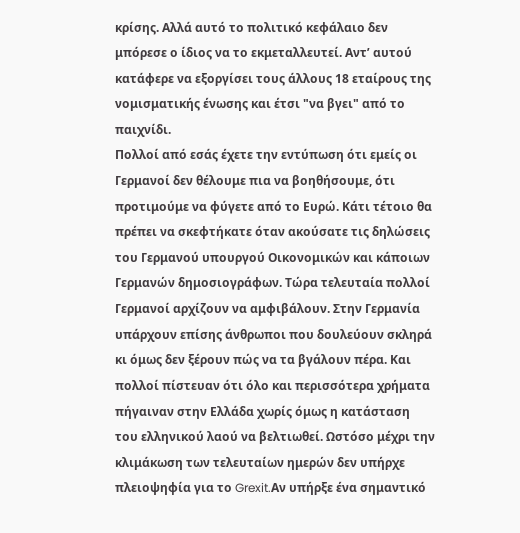κρίσης. Αλλά αυτό το πολιτικό κεφάλαιο δεν μπόρεσε ο ίδιος να το εκμεταλλευτεί. Αντ’ αυτού κατάφερε να εξοργίσει τους άλλους 18 εταίρους της νομισματικής ένωσης και έτσι "να βγει" από το παιχνίδι.
Πολλοί από εσάς έχετε την εντύπωση ότι εμείς οι Γερμανοί δεν θέλουμε πια να βοηθήσουμε, ότι προτιμούμε να φύγετε από το Ευρώ. Κάτι τέτοιο θα πρέπει να σκεφτήκατε όταν ακούσατε τις δηλώσεις του Γερμανού υπουργού Οικονομικών και κάποιων Γερμανών δημοσιογράφων. Τώρα τελευταία πολλοί Γερμανοί αρχίζουν να αμφιβάλουν. Στην Γερμανία υπάρχουν επίσης άνθρωποι που δουλεύουν σκληρά κι όμως δεν ξέρουν πώς να τα βγάλουν πέρα. Και πολλοί πίστευαν ότι όλο και περισσότερα χρήματα πήγαιναν στην Ελλάδα χωρίς όμως η κατάσταση του ελληνικού λαού να βελτιωθεί. Ωστόσο μέχρι την κλιμάκωση των τελευταίων ημερών δεν υπήρχε πλειοψηφία για το Grexit.Αν υπήρξε ένα σημαντικό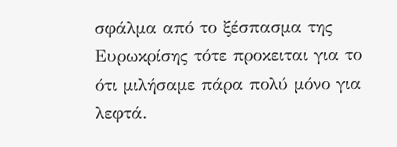σφάλμα από το ξέσπασμα της Ευρωκρίσης τότε προκειται για το ότι μιλήσαμε πάρα πολύ μόνο για λεφτά.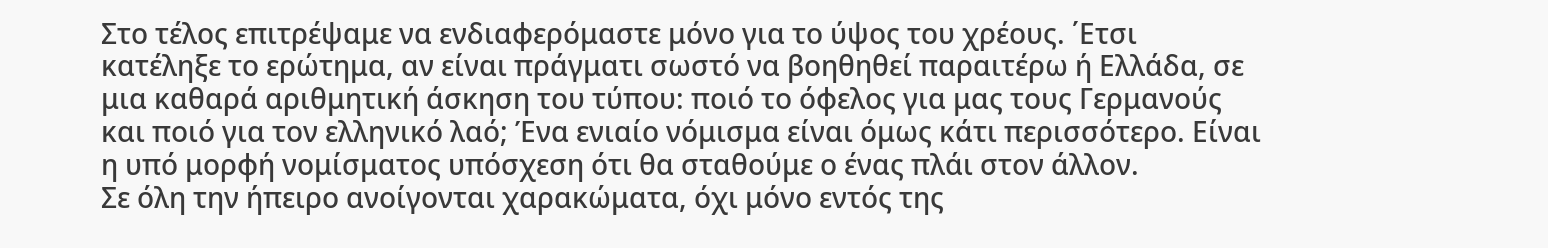Στο τέλος επιτρέψαμε να ενδιαφερόμαστε μόνο για το ύψος του χρέους. ΄Ετσι κατέληξε το ερώτημα, αν είναι πράγματι σωστό να βοηθηθεί παραιτέρω ή Ελλάδα, σε μια καθαρά αριθμητική άσκηση του τύπου: ποιό το όφελος για μας τους Γερμανούς και ποιό για τον ελληνικό λαό; Ένα ενιαίο νόμισμα είναι όμως κάτι περισσότερο. Είναι η υπό μορφή νομίσματος υπόσχεση ότι θα σταθούμε ο ένας πλάι στον άλλον.
Σε όλη την ήπειρο ανοίγονται χαρακώματα, όχι μόνο εντός της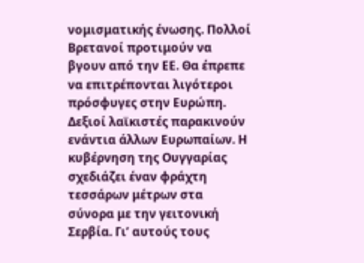νομισματικής ένωσης. Πολλοί Βρετανοί προτιμούν να βγουν από την ΕΕ. Θα έπρεπε να επιτρέπονται λιγότεροι πρόσφυγες στην Ευρώπη. Δεξιοί λαϊκιστές παρακινούν ενάντια άλλων Ευρωπαίων. Η κυβέρνηση της Ουγγαρίας σχεδιάζει έναν φράχτη τεσσάρων μέτρων στα σύνορα με την γειτονική Σερβία. Γι’ αυτούς τους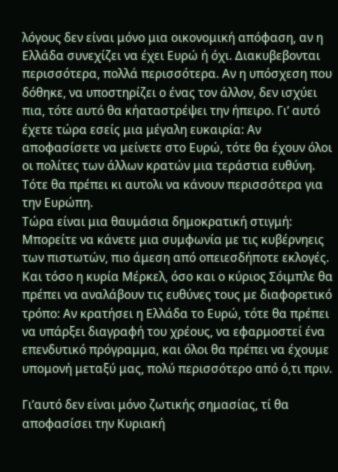λόγους δεν είναι μόνο μια οικονομική απόφαση, αν η Ελλάδα συνεχίζει να έχει Ευρώ ή όχι. Διακυβεβονται περισσότερα, πολλά περισσότερα. Αν η υπόσχεση που δόθηκε, να υποστηρίζει ο ένας τον άλλον, δεν ισχύει πια, τότε αυτό θα κήαταστρέψει την ήπειρο. Γι’ αυτό έχετε τώρα εσείς μια μέγαλη ευκαιρία: Αν αποφασίσετε να μείνετε στο Ευρώ, τότε θα έχουν όλοι οι πολίτες των άλλων κρατών μια τεράστια ευθύνη. Τότε θα πρέπει κι αυτολι να κάνουν περισσότερα για την Ευρώπη.
Τώρα είναι μια θαυμάσια δημοκρατική στιγμή: Μπορείτε να κάνετε μια συμφωνία με τις κυβέρνηεις των πιστωτών, πιο άμεση από οπειεσδήποτε εκλογές. Και τόσο η κυρία Μέρκελ, όσο και ο κύριος Σόιμπλε θα πρέπει να αναλάβουν τις ευθύνες τους με διαφορετικό τρόπο: Αν κρατήσει η Ελλάδα το Ευρώ, τότε θα πρέπει να υπάρξει διαγραφή του χρέους, να εφαρμοστεί ένα επενδυτικό πρόγραμμα, και όλοι θα πρέπει να έχουμε υπομονή μεταξύ μας, πολύ περισσότερο από ό,τι πριν.

Γι’αυτό δεν είναι μόνο ζωτικής σημασίας, τί θα αποφασίσει την Κυριακή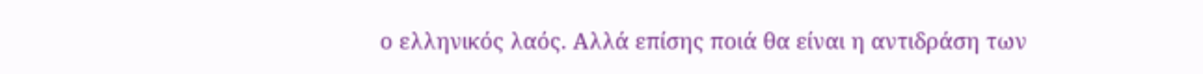ο ελληνικός λαός. Αλλά επίσης ποιά θα είναι η αντιδράση των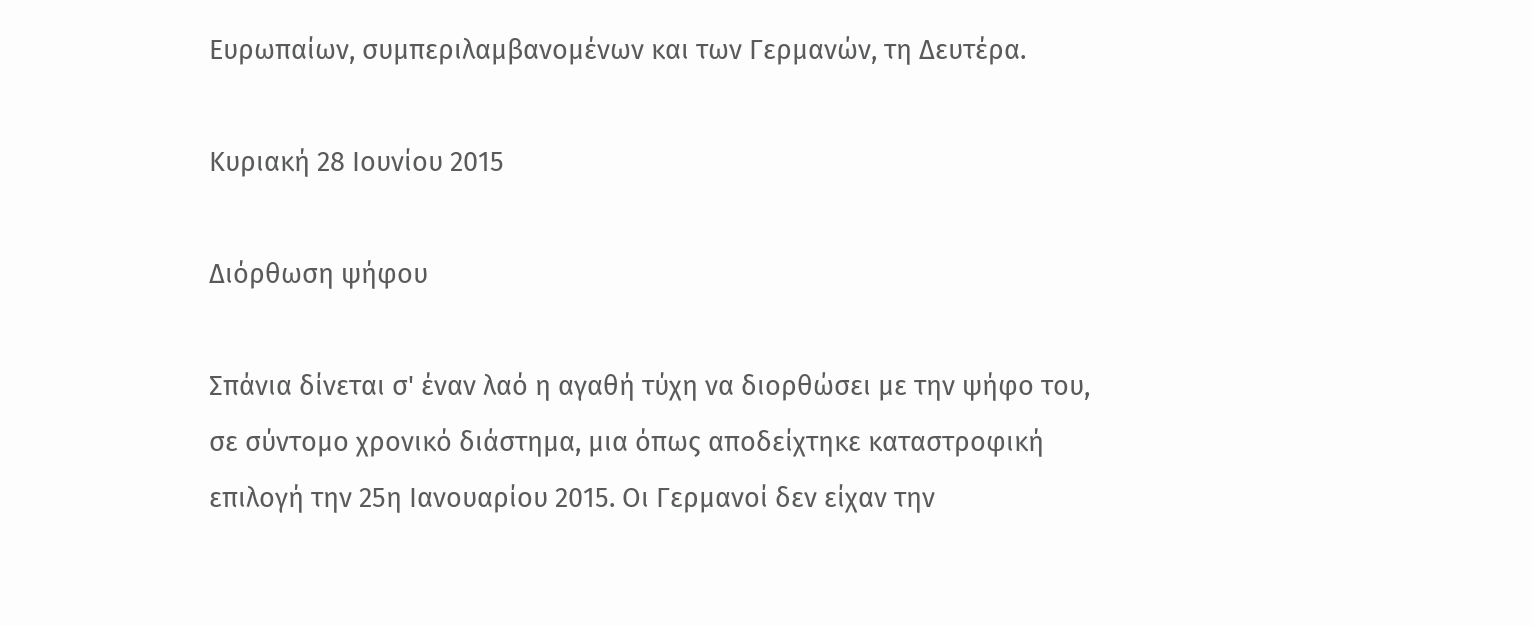Ευρωπαίων, συμπεριλαμβανομένων και των Γερμανών, τη Δευτέρα.

Κυριακή 28 Ιουνίου 2015

Διόρθωση ψήφου

Σπάνια δίνεται σ' έναν λαό η αγαθή τύχη να διορθώσει με την ψήφο του, σε σύντομο χρονικό διάστημα, μια όπως αποδείχτηκε καταστροφική επιλογή την 25η Ιανουαρίου 2015. Οι Γερμανοί δεν είχαν την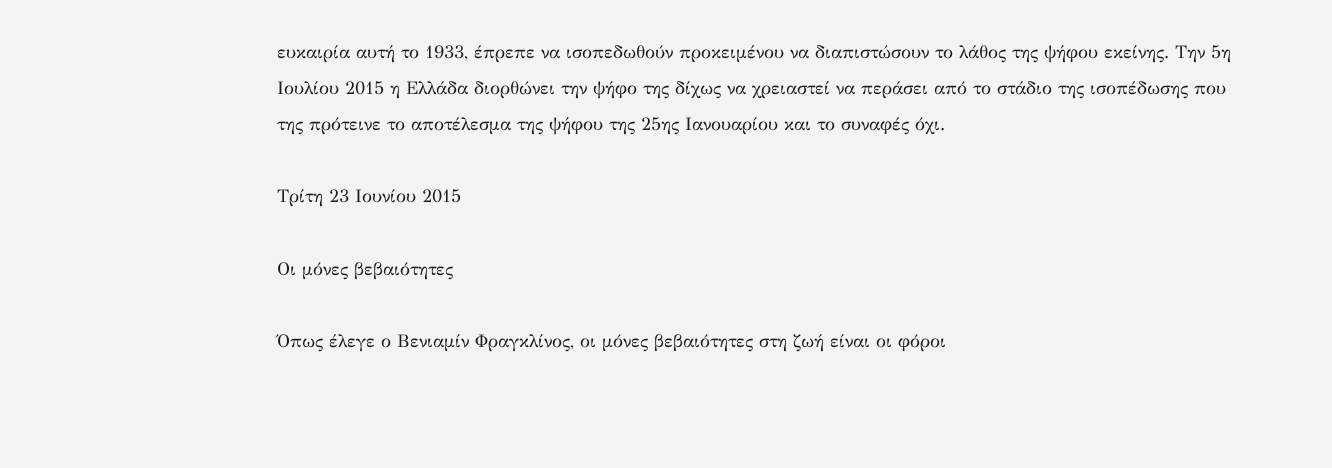ευκαιρία αυτή το 1933, έπρεπε να ισοπεδωθούν προκειμένου να διαπιστώσουν το λάθος της ψήφου εκείνης. Την 5η Ιουλίου 2015 η Ελλάδα διορθώνει την ψήφο της δίχως να χρειαστεί να περάσει από το στάδιο της ισοπέδωσης που της πρότεινε το αποτέλεσμα της ψήφου της 25ης Ιανουαρίου και το συναφές όχι.

Τρίτη 23 Ιουνίου 2015

Οι μόνες βεβαιότητες

Όπως έλεγε ο Βενιαμίν Φραγκλίνος, οι μόνες βεβαιότητες στη ζωή είναι οι φόροι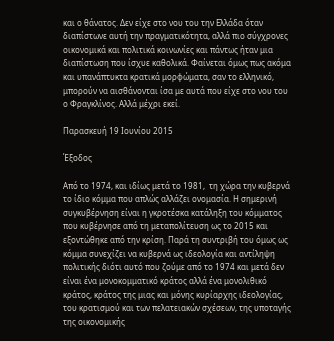και ο θάνατος. Δεν είχε στο νου του την Ελλάδα όταν διαπίστωνε αυτή την πραγματικότητα, αλλά πιο σύγχρονες οικονομικά και πολιτικά κοινωνίες και πάντως ήταν μια διαπίστωση που ίσχυε καθολικά. Φαίνεται όμως πως ακόμα και υπανάπτυκτα κρατικά μορφώματα, σαν το ελληνικό, μπορούν να αισθάνονται ίσα με αυτά που είχε στο νου του ο Φραγκλίνος. Αλλά μέχρι εκεί.

Παρασκευή 19 Ιουνίου 2015

Έξοδος

Από το 1974, και ιδίως μετά το 1981,  τη χώρα την κυβερνά το ίδιο κόμμα που απλώς αλλάζει ονομασία. Η σημερινή συγκυβέρνηση είναι η γκροτέσκα κατάληξη του κόμματος που κυβέρνησε από τη μεταπολίτευση ως το 2015 και εξοντώθηκε από την κρίση. Παρά τη συντριβή του όμως ως κόμμα συνεχίζει να κυβερνά ως ιδεολογία και αντίληψη πολιτικής διότι αυτό που ζούμε από το 1974 και μετά δεν είναι ένα μονοκομματικό κράτος αλλά ένα μονολιθικό κράτος, κράτος της μιας και μόνης κυρίαρχης ιδεολογίας, του κρατισμού και των πελατειακών σχέσεων, της υποταγής της οικονομικής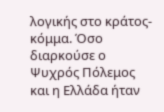λογικής στο κράτος-κόμμα. Όσο διαρκούσε ο Ψυχρός Πόλεμος και η Ελλάδα ήταν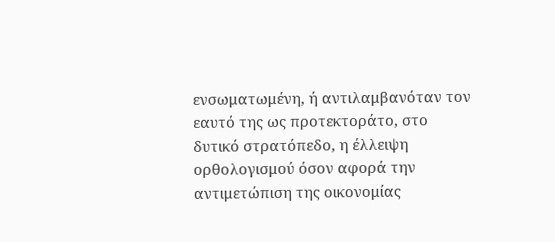ενσωματωμένη, ή αντιλαμβανόταν τον εαυτό της ως προτεκτοράτο, στο δυτικό στρατόπεδο, η έλλειψη ορθολογισμού όσον αφορά την αντιμετώπιση της οικονομίας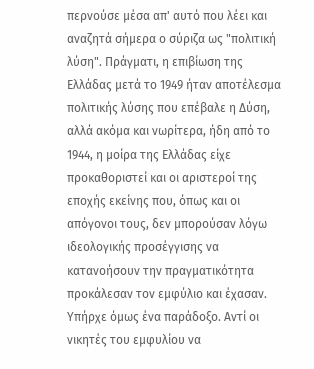περνούσε μέσα απ' αυτό που λέει και αναζητά σήμερα ο σύριζα ως "πολιτική λύση". Πράγματι, η επιβίωση της Ελλάδας μετά το 1949 ήταν αποτέλεσμα πολιτικής λύσης που επέβαλε η Δύση, αλλά ακόμα και νωρίτερα, ήδη από το 1944, η μοίρα της Ελλάδας είχε προκαθοριστεί και οι αριστεροί της εποχής εκείνης που, όπως και οι απόγονοι τους, δεν μπορούσαν λόγω ιδεολογικής προσέγγισης να κατανοήσουν την πραγματικότητα προκάλεσαν τον εμφύλιο και έχασαν. Υπήρχε όμως ένα παράδοξο. Αντί οι νικητές του εμφυλίου να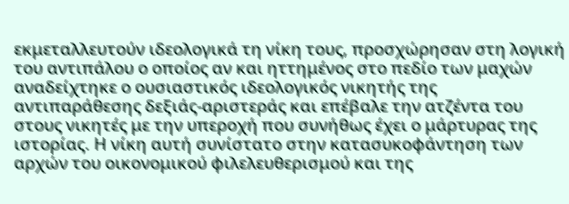εκμεταλλευτούν ιδεολογικά τη νίκη τους, προσχώρησαν στη λογική του αντιπάλου ο οποίος αν και ηττημένος στο πεδίο των μαχών αναδείχτηκε ο ουσιαστικός ιδεολογικός νικητής της αντιπαράθεσης δεξιάς-αριστεράς και επέβαλε την ατζέντα του στους νικητές με την υπεροχή που συνήθως έχει ο μάρτυρας της ιστορίας. Η νίκη αυτή συνίστατο στην κατασυκοφάντηση των αρχών του οικονομικού φιλελευθερισμού και της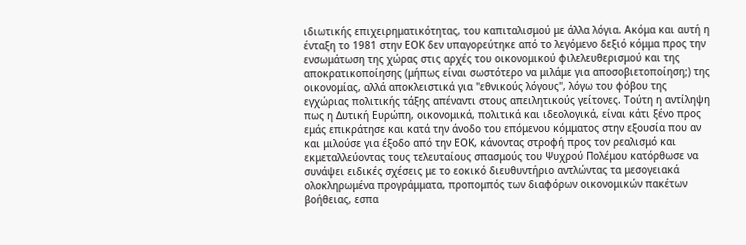ιδιωτικής επιχειρηματικότητας, του καπιταλισμού με άλλα λόγια. Ακόμα και αυτή η ένταξη το 1981 στην ΕΟΚ δεν υπαγορεύτηκε από το λεγόμενο δεξιό κόμμα προς την ενσωμάτωση της χώρας στις αρχές του οικονομικού φιλελευθερισμού και της αποκρατικοποίησης (μήπως είναι σωστότερο να μιλάμε για αποσοβιετοποίηση;) της οικονομίας, αλλά αποκλειστικά για "εθνικούς λόγους", λόγω του φόβου της εγχώριας πολιτικής τάξης απέναντι στους απειλητικούς γείτονες. Τούτη η αντίληψη πως η Δυτική Ευρώπη, οικονομικά, πολιτικά και ιδεολογικά, είναι κάτι ξένο προς εμάς επικράτησε και κατά την άνοδο του επόμενου κόμματος στην εξουσία που αν και μιλούσε για έξοδο από την ΕΟΚ, κάνοντας στροφή προς τον ρεαλισμό και εκμεταλλεύοντας τους τελευταίους σπασμούς του Ψυχρού Πολέμου κατόρθωσε να συνάψει ειδικές σχέσεις με το εοκικό διευθυντήριο αντλώντας τα μεσογειακά ολοκληρωμένα προγράμματα, προπομπός των διαφόρων οικονομικών πακέτων βοήθειας, εσπα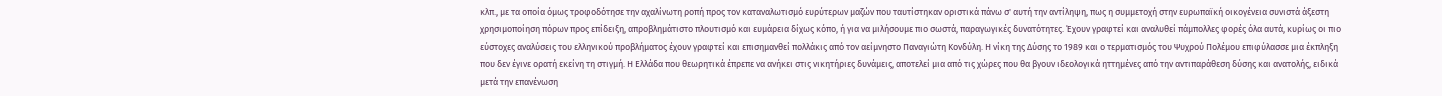κλπ., με τα οποία όμως τροφοδότησε την αχαλίνωτη ροπή προς τον καταναλωτισμό ευρύτερων μαζών που ταυτίστηκαν οριστικά πάνω σ' αυτή την αντίληψη, πως η συμμετοχή στην ευρωπαϊκή οικογένεια συνιστά άξεστη χρησιμοποίηση πόρων προς επίδειξη, απροβλημάτιστο πλουτισμό και ευμάρεια δίχως κόπο, ή για να μιλήσουμε πιο σωστά, παραγωγικές δυνατότητες. Έχουν γραφτεί και αναλυθεί πάμπολλες φορές όλα αυτά, κυρίως οι πιο εύστοχες αναλύσεις του ελληνικού προβλήματος έχουν γραφτεί και επισημανθεί πολλάκις από τον αείμνηστο Παναγιώτη Κονδύλη. Η νίκη της Δύσης το 1989 και ο τερματισμός του Ψυχρού Πολέμου επιφύλασσε μια έκπληξη που δεν έγινε ορατή εκείνη τη στιγμή. Η Ελλάδα που θεωρητικά έπρεπε να ανήκει στις νικητήριες δυνάμεις, αποτελεί μια από τις χώρες που θα βγουν ιδεολογικά ηττημένες από την αντιπαράθεση δύσης και ανατολής, ειδικά μετά την επανένωση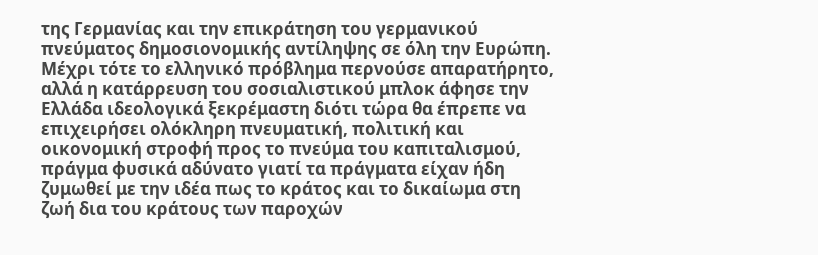της Γερμανίας και την επικράτηση του γερμανικού πνεύματος δημοσιονομικής αντίληψης σε όλη την Ευρώπη. Μέχρι τότε το ελληνικό πρόβλημα περνούσε απαρατήρητο, αλλά η κατάρρευση του σοσιαλιστικού μπλοκ άφησε την Ελλάδα ιδεολογικά ξεκρέμαστη διότι τώρα θα έπρεπε να επιχειρήσει ολόκληρη πνευματική, πολιτική και οικονομική στροφή προς το πνεύμα του καπιταλισμού, πράγμα φυσικά αδύνατο γιατί τα πράγματα είχαν ήδη ζυμωθεί με την ιδέα πως το κράτος και το δικαίωμα στη ζωή δια του κράτους των παροχών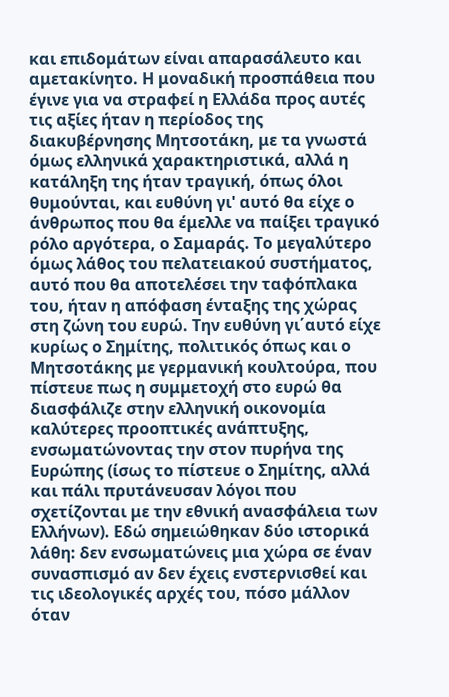και επιδομάτων είναι απαρασάλευτο και αμετακίνητο. Η μοναδική προσπάθεια που έγινε για να στραφεί η Ελλάδα προς αυτές τις αξίες ήταν η περίοδος της διακυβέρνησης Μητσοτάκη, με τα γνωστά όμως ελληνικά χαρακτηριστικά, αλλά η κατάληξη της ήταν τραγική, όπως όλοι θυμούνται, και ευθύνη γι' αυτό θα είχε ο άνθρωπος που θα έμελλε να παίξει τραγικό ρόλο αργότερα, ο Σαμαράς. Το μεγαλύτερο όμως λάθος του πελατειακού συστήματος, αυτό που θα αποτελέσει την ταφόπλακα του, ήταν η απόφαση ένταξης της χώρας στη ζώνη του ευρώ. Την ευθύνη γι΄αυτό είχε κυρίως ο Σημίτης, πολιτικός όπως και ο Μητσοτάκης με γερμανική κουλτούρα, που πίστευε πως η συμμετοχή στο ευρώ θα διασφάλιζε στην ελληνική οικονομία καλύτερες προοπτικές ανάπτυξης, ενσωματώνοντας την στον πυρήνα της Ευρώπης (ίσως το πίστευε ο Σημίτης, αλλά και πάλι πρυτάνευσαν λόγοι που σχετίζονται με την εθνική ανασφάλεια των Ελλήνων). Εδώ σημειώθηκαν δύο ιστορικά λάθη: δεν ενσωματώνεις μια χώρα σε έναν συνασπισμό αν δεν έχεις ενστερνισθεί και τις ιδεολογικές αρχές του, πόσο μάλλον όταν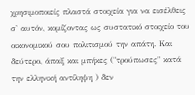χρησιμοποιείς πλαστά στοιχεία για να εισέλθεις σ' αυτόν, κομίζοντας ως συστατικό στοιχείο του οικονομικού σου πολιτισμού την απάτη. Και δεύτερο, άπαξ και μπήκες ("τρούπωσες" κατά την ελληνική αντίληψη ) δεν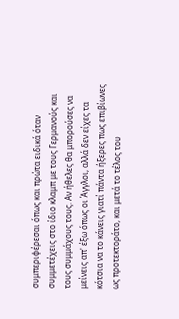συμπεριφέρεσαι όπως και πρώτα ειδικά όταν συμμετέχεις στο ίδιο κλαμπ με τους Γερμανούς και τους συμμάχους τους. Αν ήθελες θα μπορούσες να μείνεις απ' έξω όπως οι Άγγλοι, αλλά δεν είχες τα κότσια να το κάνεις γιατί πάντα ήξερες πως επιβίωνες ως προτεκτοράτο, και μετά το τέλος του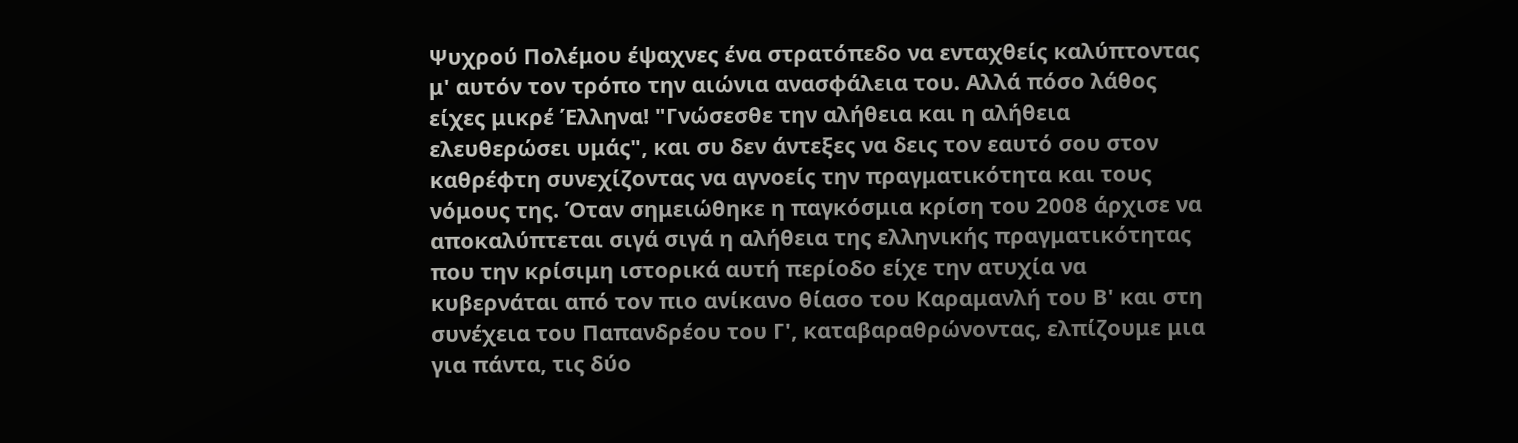Ψυχρού Πολέμου έψαχνες ένα στρατόπεδο να ενταχθείς καλύπτοντας μ' αυτόν τον τρόπο την αιώνια ανασφάλεια του. Αλλά πόσο λάθος είχες μικρέ Έλληνα! "Γνώσεσθε την αλήθεια και η αλήθεια ελευθερώσει υμάς", και συ δεν άντεξες να δεις τον εαυτό σου στον καθρέφτη συνεχίζοντας να αγνοείς την πραγματικότητα και τους νόμους της. Όταν σημειώθηκε η παγκόσμια κρίση του 2008 άρχισε να αποκαλύπτεται σιγά σιγά η αλήθεια της ελληνικής πραγματικότητας που την κρίσιμη ιστορικά αυτή περίοδο είχε την ατυχία να κυβερνάται από τον πιο ανίκανο θίασο του Καραμανλή του Β' και στη συνέχεια του Παπανδρέου του Γ', καταβαραθρώνοντας, ελπίζουμε μια για πάντα, τις δύο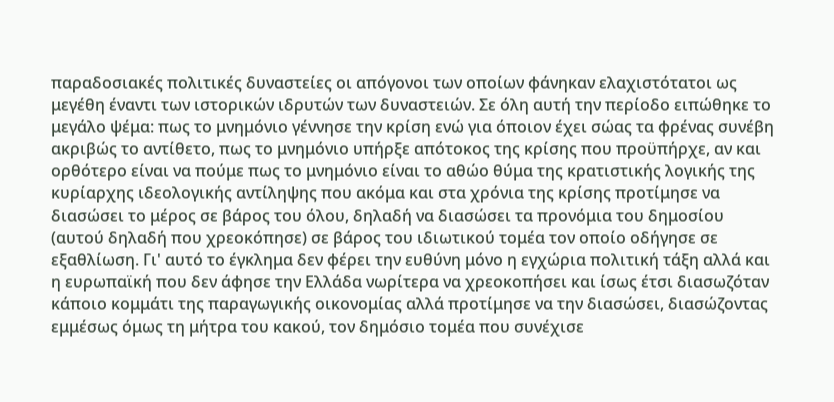παραδοσιακές πολιτικές δυναστείες οι απόγονοι των οποίων φάνηκαν ελαχιστότατοι ως μεγέθη έναντι των ιστορικών ιδρυτών των δυναστειών. Σε όλη αυτή την περίοδο ειπώθηκε το μεγάλο ψέμα: πως το μνημόνιο γέννησε την κρίση ενώ για όποιον έχει σώας τα φρένας συνέβη ακριβώς το αντίθετο, πως το μνημόνιο υπήρξε απότοκος της κρίσης που προϋπήρχε, αν και ορθότερο είναι να πούμε πως το μνημόνιο είναι το αθώο θύμα της κρατιστικής λογικής της κυρίαρχης ιδεολογικής αντίληψης που ακόμα και στα χρόνια της κρίσης προτίμησε να διασώσει το μέρος σε βάρος του όλου, δηλαδή να διασώσει τα προνόμια του δημοσίου (αυτού δηλαδή που χρεοκόπησε) σε βάρος του ιδιωτικού τομέα τον οποίο οδήγησε σε εξαθλίωση. Γι' αυτό το έγκλημα δεν φέρει την ευθύνη μόνο η εγχώρια πολιτική τάξη αλλά και η ευρωπαϊκή που δεν άφησε την Ελλάδα νωρίτερα να χρεοκοπήσει και ίσως έτσι διασωζόταν κάποιο κομμάτι της παραγωγικής οικονομίας αλλά προτίμησε να την διασώσει, διασώζοντας εμμέσως όμως τη μήτρα του κακού, τον δημόσιο τομέα που συνέχισε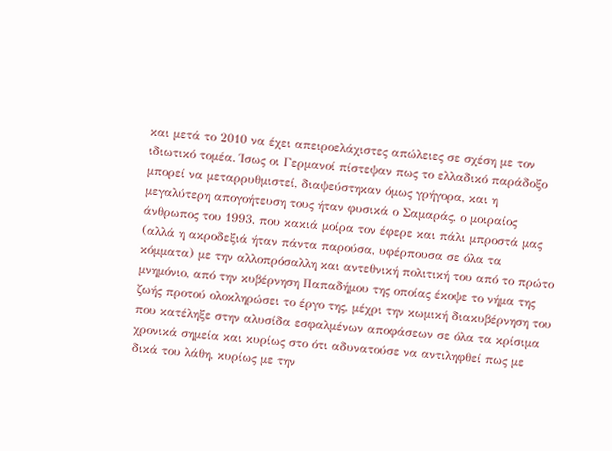και μετά το 2010 να έχει απειροελάχιστες απώλειες σε σχέση με τον ιδιωτικό τομέα. Ίσως οι Γερμανοί πίστεψαν πως το ελλαδικό παράδοξο μπορεί να μεταρρυθμιστεί, διαψεύστηκαν όμως γρήγορα, και η μεγαλύτερη απογοήτευση τους ήταν φυσικά ο Σαμαράς, ο μοιραίος άνθρωπος του 1993, που κακιά μοίρα τον έφερε και πάλι μπροστά μας (αλλά η ακροδεξιά ήταν πάντα παρούσα, υφέρπουσα σε όλα τα κόμματα) με την αλλοπρόσαλλη και αντεθνική πολιτική του από το πρώτο μνημόνιο, από την κυβέρνηση Παπαδήμου της οποίας έκοψε το νήμα της ζωής προτού ολοκληρώσει το έργο της, μέχρι την κωμική διακυβέρνηση του που κατέληξε στην αλυσίδα εσφαλμένων αποφάσεων σε όλα τα κρίσιμα χρονικά σημεία και κυρίως στο ότι αδυνατούσε να αντιληφθεί πως με δικά του λάθη, κυρίως με την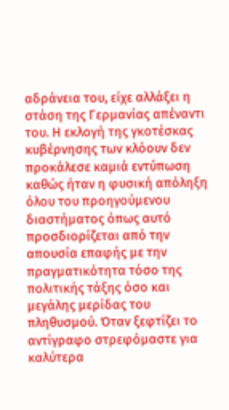αδράνεια του, είχε αλλάξει η στάση της Γερμανίας απέναντι του. Η εκλογή της γκοτέσκας κυβέρνησης των κλόουν δεν προκάλεσε καμιά εντύπωση καθώς ήταν η φυσική απόληξη όλου του προηγούμενου διαστήματος όπως αυτό προσδιορίζεται από την απουσία επαφής με την πραγματικότητα τόσο της πολιτικής τάξης όσο και μεγάλης μερίδας του πληθυσμού. Όταν ξεφτίζει το αντίγραφο στρεφόμαστε για καλύτερα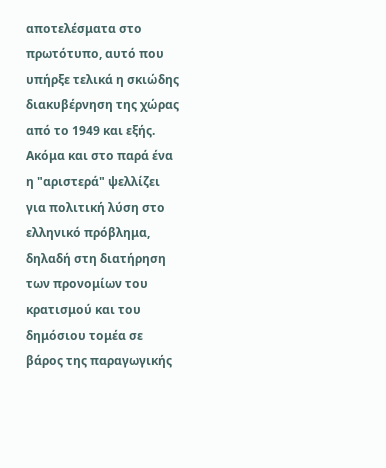αποτελέσματα στο πρωτότυπο, αυτό που υπήρξε τελικά η σκιώδης διακυβέρνηση της χώρας από το 1949 και εξής. Ακόμα και στο παρά ένα η "αριστερά" ψελλίζει για πολιτική λύση στο ελληνικό πρόβλημα, δηλαδή στη διατήρηση των προνομίων του κρατισμού και του δημόσιου τομέα σε βάρος της παραγωγικής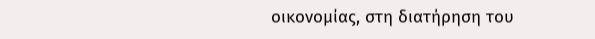οικονομίας, στη διατήρηση του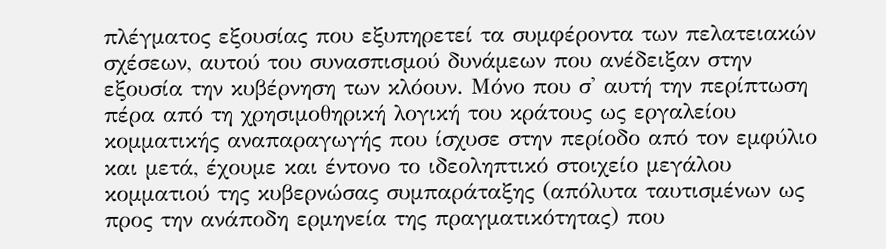πλέγματος εξουσίας που εξυπηρετεί τα συμφέροντα των πελατειακών σχέσεων, αυτού του συνασπισμού δυνάμεων που ανέδειξαν στην εξουσία την κυβέρνηση των κλόουν. Μόνο που σ' αυτή την περίπτωση πέρα από τη χρησιμοθηρική λογική του κράτους ως εργαλείου κομματικής αναπαραγωγής που ίσχυσε στην περίοδο από τον εμφύλιο και μετά, έχουμε και έντονο το ιδεοληπτικό στοιχείο μεγάλου κομματιού της κυβερνώσας συμπαράταξης (απόλυτα ταυτισμένων ως προς την ανάποδη ερμηνεία της πραγματικότητας) που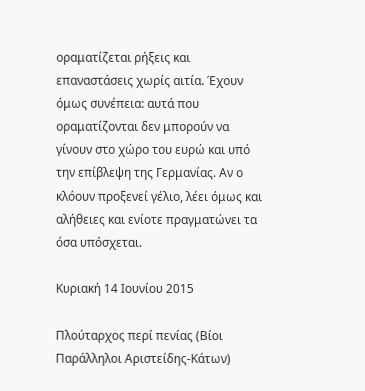οραματίζεται ρήξεις και επαναστάσεις χωρίς αιτία. Έχουν όμως συνέπεια: αυτά που οραματίζονται δεν μπορούν να γίνουν στο χώρο του ευρώ και υπό την επίβλεψη της Γερμανίας. Αν ο κλόουν προξενεί γέλιο, λέει όμως και αλήθειες και ενίοτε πραγματώνει τα όσα υπόσχεται.

Κυριακή 14 Ιουνίου 2015

Πλούταρχος περί πενίας (Βίοι Παράλληλοι Αριστείδης-Κάτων)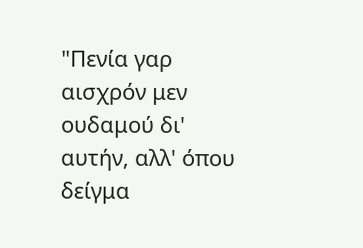"Πενία γαρ αισχρόν μεν ουδαμού δι' αυτήν, αλλ' όπου δείγμα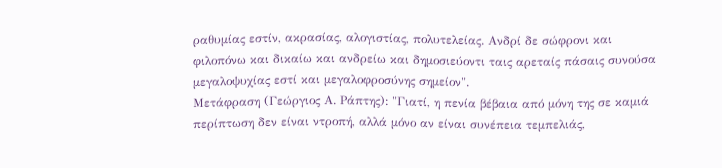ραθυμίας εστίν, ακρασίας, αλογιστίας, πολυτελείας. Ανδρί δε σώφρονι και φιλοπόνω και δικαίω και ανδρείω και δημοσιεύοντι ταις αρεταίς πάσαις συνούσα μεγαλοψυχίας εστί και μεγαλοφροσύνης σημείον".
Μετάφραση (Γεώργιος Α. Ράπτης): "Γιατί, η πενία βέβαια από μόνη της σε καμιά περίπτωση δεν είναι ντροπή, αλλά μόνο αν είναι συνέπεια τεμπελιάς,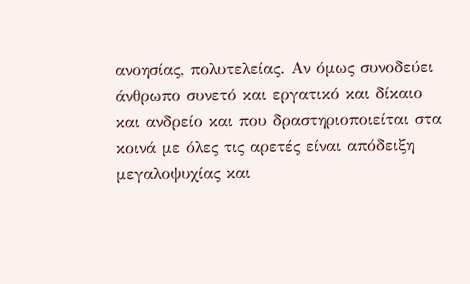ανοησίας, πολυτελείας. Αν όμως συνοδεύει άνθρωπο συνετό και εργατικό και δίκαιο και ανδρείο και που δραστηριοποιείται στα κοινά με όλες τις αρετές είναι απόδειξη μεγαλοψυχίας και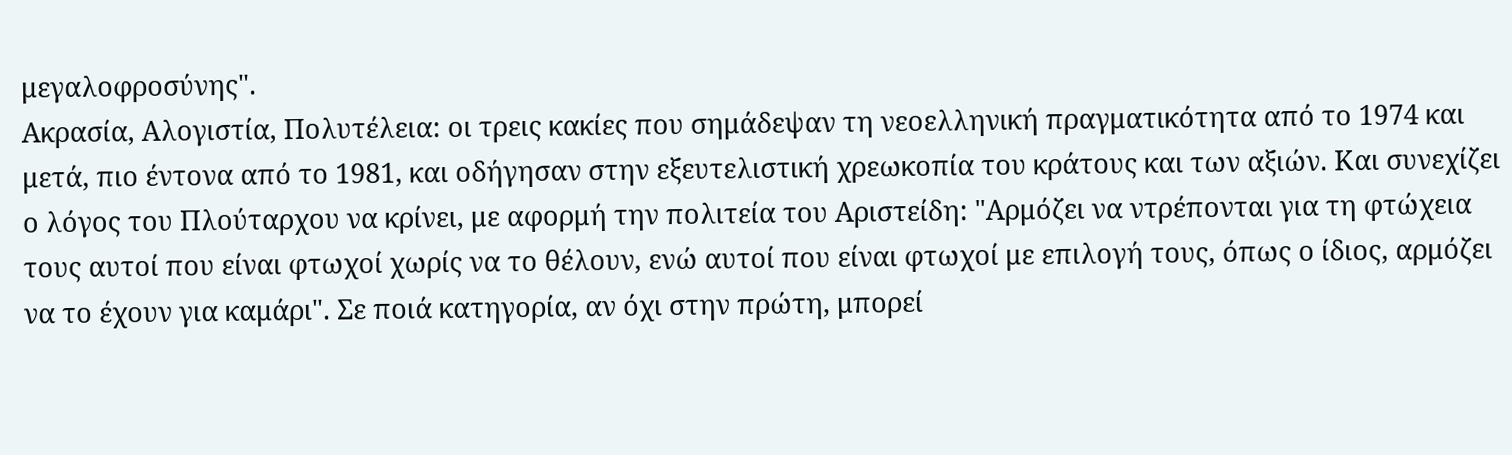μεγαλοφροσύνης".
Ακρασία, Αλογιστία, Πολυτέλεια: οι τρεις κακίες που σημάδεψαν τη νεοελληνική πραγματικότητα από το 1974 και μετά, πιο έντονα από το 1981, και οδήγησαν στην εξευτελιστική χρεωκοπία του κράτους και των αξιών. Και συνεχίζει ο λόγος του Πλούταρχου να κρίνει, με αφορμή την πολιτεία του Αριστείδη: "Αρμόζει να ντρέπονται για τη φτώχεια τους αυτοί που είναι φτωχοί χωρίς να το θέλουν, ενώ αυτοί που είναι φτωχοί με επιλογή τους, όπως ο ίδιος, αρμόζει να το έχουν για καμάρι". Σε ποιά κατηγορία, αν όχι στην πρώτη, μπορεί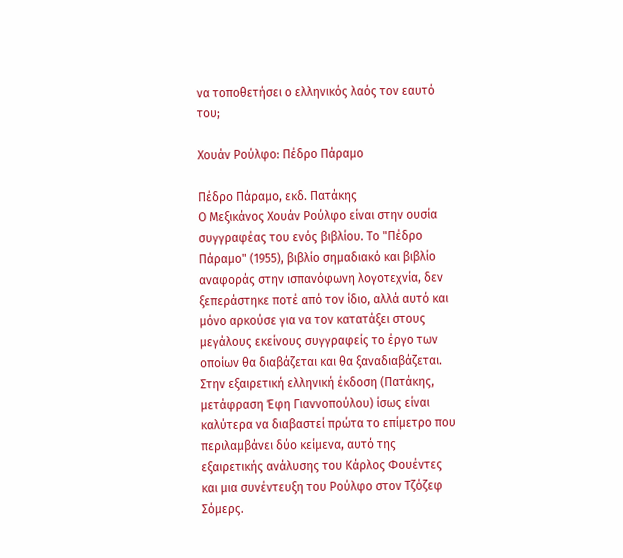να τοποθετήσει ο ελληνικός λαός τον εαυτό του;

Χουάν Ρούλφο: Πέδρο Πάραμο

Πέδρο Πάραμο, εκδ. Πατάκης
Ο Μεξικάνος Χουάν Ρούλφο είναι στην ουσία συγγραφέας του ενός βιβλίου. Το "Πέδρο Πάραμο" (1955), βιβλίο σημαδιακό και βιβλίο αναφοράς στην ισπανόφωνη λογοτεχνία, δεν ξεπεράστηκε ποτέ από τον ίδιο, αλλά αυτό και μόνο αρκούσε για να τον κατατάξει στους μεγάλους εκείνους συγγραφείς το έργο των οποίων θα διαβάζεται και θα ξαναδιαβάζεται. Στην εξαιρετική ελληνική έκδοση (Πατάκης, μετάφραση Έφη Γιαννοπούλου) ίσως είναι καλύτερα να διαβαστεί πρώτα το επίμετρο που περιλαμβάνει δύο κείμενα, αυτό της εξαιρετικής ανάλυσης του Κάρλος Φουέντες και μια συνέντευξη του Ρούλφο στον Τζόζεφ Σόμερς.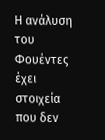Η ανάλυση του Φουέντες έχει στοιχεία που δεν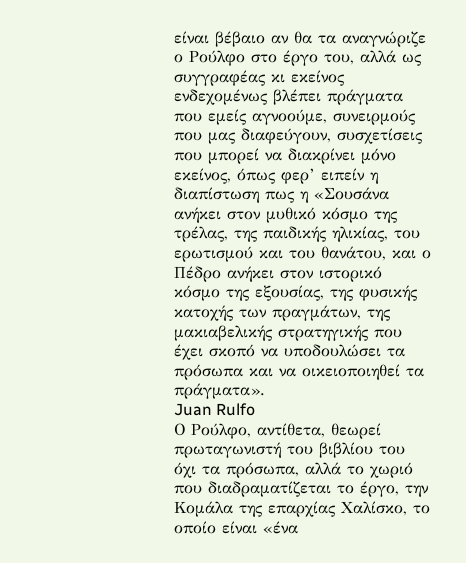είναι βέβαιο αν θα τα αναγνώριζε ο Ρούλφο στο έργο του, αλλά ως συγγραφέας κι εκείνος ενδεχομένως βλέπει πράγματα που εμείς αγνοούμε, συνειρμούς που μας διαφεύγουν, συσχετίσεις που μπορεί να διακρίνει μόνο εκείνος, όπως φερ’ ειπείν η διαπίστωση πως η «Σουσάνα ανήκει στον μυθικό κόσμο της τρέλας, της παιδικής ηλικίας, του ερωτισμού και του θανάτου, και ο Πέδρο ανήκει στον ιστορικό κόσμο της εξουσίας, της φυσικής κατοχής των πραγμάτων, της μακιαβελικής στρατηγικής που έχει σκοπό να υποδουλώσει τα πρόσωπα και να οικειοποιηθεί τα πράγματα».
Juan Rulfo
Ο Ρούλφο, αντίθετα, θεωρεί πρωταγωνιστή του βιβλίου του όχι τα πρόσωπα, αλλά το χωριό που διαδραματίζεται το έργο, την Κομάλα της επαρχίας Χαλίσκο, το οποίο είναι «ένα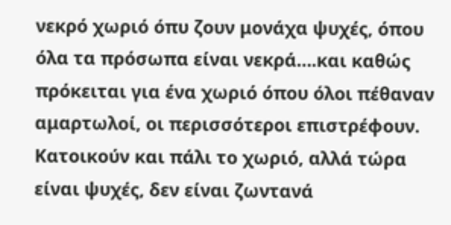νεκρό χωριό όπυ ζουν μονάχα ψυχές, όπου όλα τα πρόσωπα είναι νεκρά….και καθώς πρόκειται για ένα χωριό όπου όλοι πέθαναν αμαρτωλοί, οι περισσότεροι επιστρέφουν. Κατοικούν και πάλι το χωριό, αλλά τώρα είναι ψυχές, δεν είναι ζωντανά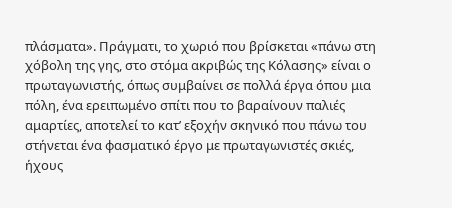πλάσματα». Πράγματι, το χωριό που βρίσκεται «πάνω στη χόβολη της γης, στο στόμα ακριβώς της Κόλασης» είναι ο πρωταγωνιστής, όπως συμβαίνει σε πολλά έργα όπου μια πόλη, ένα ερειπωμένο σπίτι που το βαραίνουν παλιές αμαρτίες, αποτελεί το κατ’ εξοχήν σκηνικό που πάνω του στήνεται ένα φασματικό έργο με πρωταγωνιστές σκιές, ήχους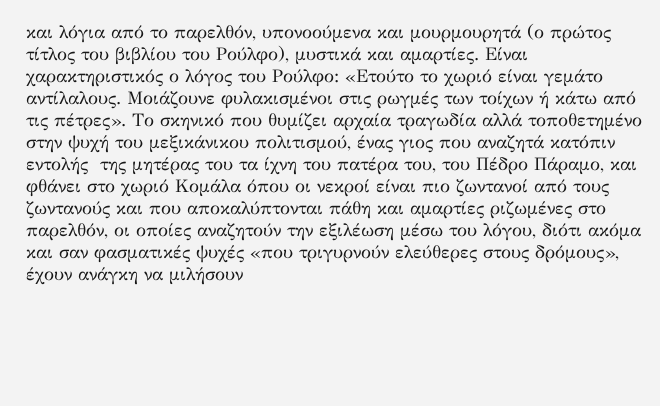και λόγια από το παρελθόν, υπονοούμενα και μουρμουρητά (ο πρώτος τίτλος του βιβλίου του Ρούλφο), μυστικά και αμαρτίες. Είναι χαρακτηριστικός ο λόγος του Ρούλφο: «Ετούτο το χωριό είναι γεμάτο αντίλαλους. Μοιάζουνε φυλακισμένοι στις ρωγμές των τοίχων ή κάτω από τις πέτρες». Το σκηνικό που θυμίζει αρχαία τραγωδία αλλά τοποθετημένο στην ψυχή του μεξικάνικου πολιτισμού, ένας γιος που αναζητά κατόπιν εντολής  της μητέρας του τα ίχνη του πατέρα του, του Πέδρο Πάραμο, και φθάνει στο χωριό Κομάλα όπου οι νεκροί είναι πιο ζωντανοί από τους ζωντανούς και που αποκαλύπτονται πάθη και αμαρτίες ριζωμένες στο παρελθόν, οι οποίες αναζητούν την εξιλέωση μέσω του λόγου, διότι ακόμα και σαν φασματικές ψυχές «που τριγυρνούν ελεύθερες στους δρόμους», έχουν ανάγκη να μιλήσουν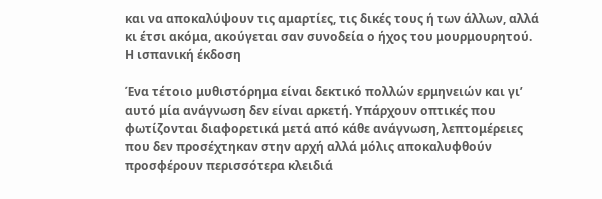και να αποκαλύψουν τις αμαρτίες, τις δικές τους ή των άλλων, αλλά κι έτσι ακόμα, ακούγεται σαν συνοδεία ο ήχος του μουρμουρητού.
Η ισπανική έκδοση

Ένα τέτοιο μυθιστόρημα είναι δεκτικό πολλών ερμηνειών και γι’ αυτό μία ανάγνωση δεν είναι αρκετή. Υπάρχουν οπτικές που φωτίζονται διαφορετικά μετά από κάθε ανάγνωση, λεπτομέρειες που δεν προσέχτηκαν στην αρχή αλλά μόλις αποκαλυφθούν προσφέρουν περισσότερα κλειδιά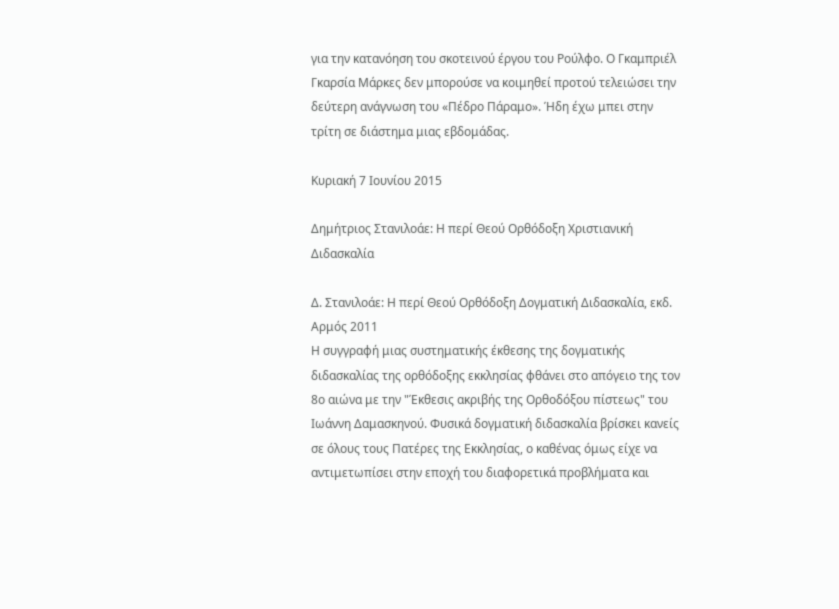για την κατανόηση του σκοτεινού έργου του Ρούλφο. Ο Γκαμπριέλ Γκαρσία Μάρκες δεν μπορούσε να κοιμηθεί προτού τελειώσει την δεύτερη ανάγνωση του «Πέδρο Πάραμο». Ήδη έχω μπει στην τρίτη σε διάστημα μιας εβδομάδας.

Κυριακή 7 Ιουνίου 2015

Δημήτριος Στανιλοάε: Η περί Θεού Ορθόδοξη Χριστιανική Διδασκαλία

Δ. Στανιλοάε: Η περί Θεού Ορθόδοξη Δογματική Διδασκαλία, εκδ. Αρμός 2011
Η συγγραφή μιας συστηματικής έκθεσης της δογματικής διδασκαλίας της ορθόδοξης εκκλησίας φθάνει στο απόγειο της τον 8ο αιώνα με την "Έκθεσις ακριβής της Ορθοδόξου πίστεως" του Ιωάννη Δαμασκηνού. Φυσικά δογματική διδασκαλία βρίσκει κανείς σε όλους τους Πατέρες της Εκκλησίας, ο καθένας όμως είχε να αντιμετωπίσει στην εποχή του διαφορετικά προβλήματα και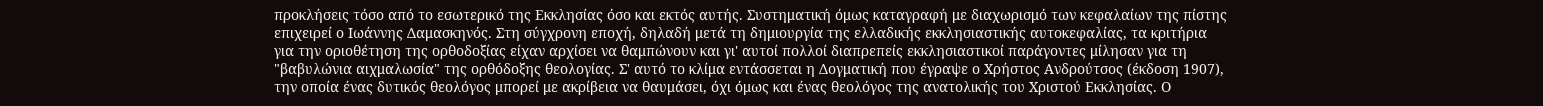προκλήσεις τόσο από το εσωτερικό της Εκκλησίας όσο και εκτός αυτής. Συστηματική όμως καταγραφή με διαχωρισμό των κεφαλαίων της πίστης επιχειρεί ο Ιωάννης Δαμασκηνός. Στη σύγχρονη εποχή, δηλαδή μετά τη δημιουργία της ελλαδικής εκκλησιαστικής αυτοκεφαλίας, τα κριτήρια για την οριοθέτηση της ορθοδοξίας είχαν αρχίσει να θαμπώνουν και γι' αυτοί πολλοί διαπρεπείς εκκλησιαστικοί παράγοντες μίλησαν για τη "βαβυλώνια αιχμαλωσία" της ορθόδοξης θεολογίας. Σ' αυτό το κλίμα εντάσσεται η Δογματική που έγραψε ο Χρήστος Ανδρούτσος (έκδοση 1907), την οποία ένας δυτικός θεολόγος μπορεί με ακρίβεια να θαυμάσει, όχι όμως και ένας θεολόγος της ανατολικής του Χριστού Εκκλησίας. Ο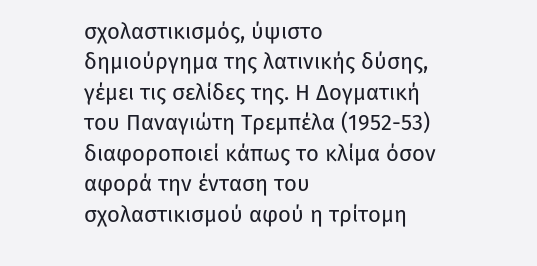σχολαστικισμός, ύψιστο δημιούργημα της λατινικής δύσης, γέμει τις σελίδες της. Η Δογματική του Παναγιώτη Τρεμπέλα (1952-53) διαφοροποιεί κάπως το κλίμα όσον αφορά την ένταση του σχολαστικισμού αφού η τρίτομη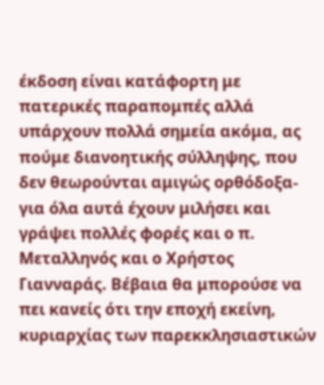έκδοση είναι κατάφορτη με πατερικές παραπομπές αλλά υπάρχουν πολλά σημεία ακόμα, ας πούμε διανοητικής σύλληψης, που δεν θεωρούνται αμιγώς ορθόδοξα- για όλα αυτά έχουν μιλήσει και γράψει πολλές φορές και ο π. Μεταλληνός και ο Χρήστος Γιανναράς. Βέβαια θα μπορούσε να πει κανείς ότι την εποχή εκείνη, κυριαρχίας των παρεκκλησιαστικών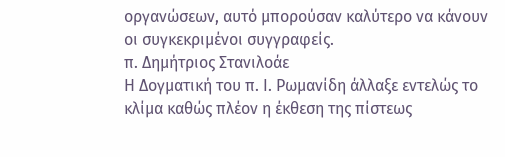οργανώσεων, αυτό μπορούσαν καλύτερο να κάνουν οι συγκεκριμένοι συγγραφείς.
π. Δημήτριος Στανιλοάε
Η Δογματική του π. Ι. Ρωμανίδη άλλαξε εντελώς το κλίμα καθώς πλέον η έκθεση της πίστεως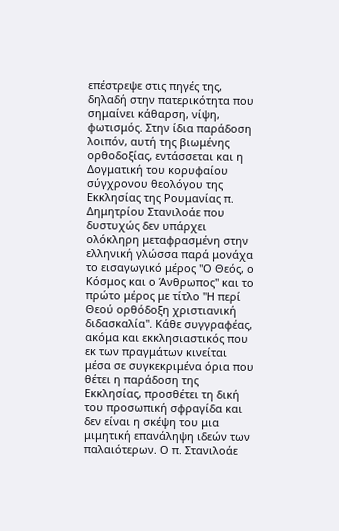επέστρεψε στις πηγές της, δηλαδή στην πατερικότητα που σημαίνει κάθαρση, νίψη, φωτισμός. Στην ίδια παράδοση λοιπόν, αυτή της βιωμένης ορθοδοξίας, εντάσσεται και η Δογματική του κορυφαίου σύγχρονου θεολόγου της Εκκλησίας της Ρουμανίας π. Δημητρίου Στανιλοάε που δυστυχώς δεν υπάρχει ολόκληρη μεταφρασμένη στην ελληνική γλώσσα παρά μονάχα το εισαγωγικό μέρος "Ο Θεός, ο Κόσμος και ο Άνθρωπος" και το πρώτο μέρος με τίτλο "Η περί Θεού ορθόδοξη χριστιανική διδασκαλία". Κάθε συγγραφέας, ακόμα και εκκλησιαστικός που εκ των πραγμάτων κινείται μέσα σε συγκεκριμένα όρια που θέτει η παράδοση της Εκκλησίας, προσθέτει τη δική του προσωπική σφραγίδα και δεν είναι η σκέψη του μια μιμητική επανάληψη ιδεών των παλαιότερων. Ο π. Στανιλοάε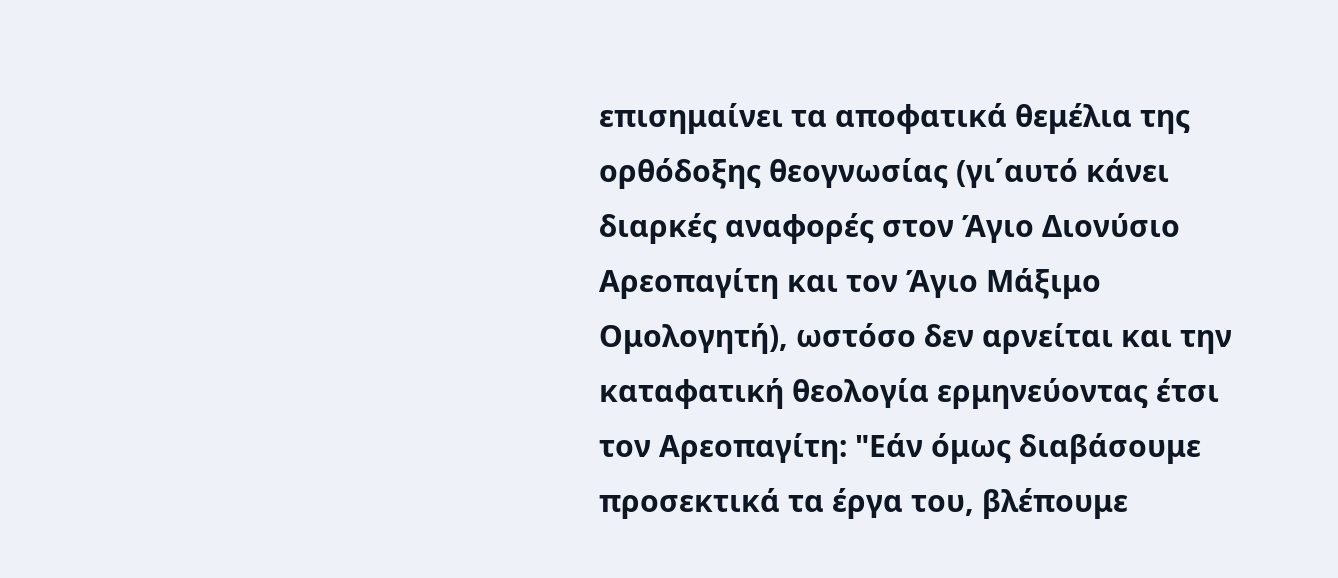επισημαίνει τα αποφατικά θεμέλια της ορθόδοξης θεογνωσίας (γι΄αυτό κάνει διαρκές αναφορές στον Άγιο Διονύσιο Αρεοπαγίτη και τον Άγιο Μάξιμο Ομολογητή), ωστόσο δεν αρνείται και την καταφατική θεολογία ερμηνεύοντας έτσι τον Αρεοπαγίτη: "Εάν όμως διαβάσουμε προσεκτικά τα έργα του, βλέπουμε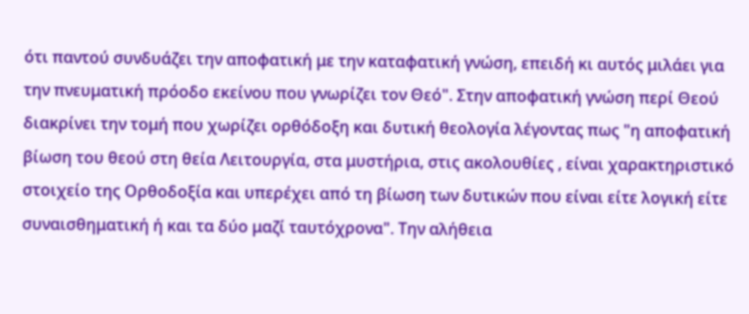ότι παντού συνδυάζει την αποφατική με την καταφατική γνώση, επειδή κι αυτός μιλάει για την πνευματική πρόοδο εκείνου που γνωρίζει τον Θεό". Στην αποφατική γνώση περί Θεού διακρίνει την τομή που χωρίζει ορθόδοξη και δυτική θεολογία λέγοντας πως "η αποφατική βίωση του θεού στη θεία Λειτουργία, στα μυστήρια, στις ακολουθίες , είναι χαρακτηριστικό στοιχείο της Ορθοδοξία και υπερέχει από τη βίωση των δυτικών που είναι είτε λογική είτε συναισθηματική ή και τα δύο μαζί ταυτόχρονα". Την αλήθεια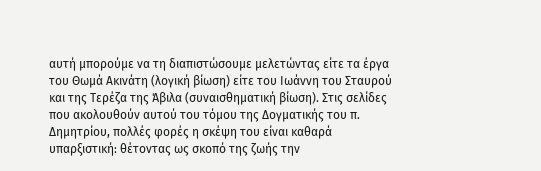αυτή μπορούμε να τη διαπιστώσουμε μελετώντας είτε τα έργα του Θωμά Ακινάτη (λογική βίωση) είτε του Ιωάννη του Σταυρού και της Τερέζα της Άβιλα (συναισθηματική βίωση). Στις σελίδες που ακολουθούν αυτού του τόμου της Δογματικής του π. Δημητρίου, πολλές φορές η σκέψη του είναι καθαρά υπαρξιστική: θέτοντας ως σκοπό της ζωής την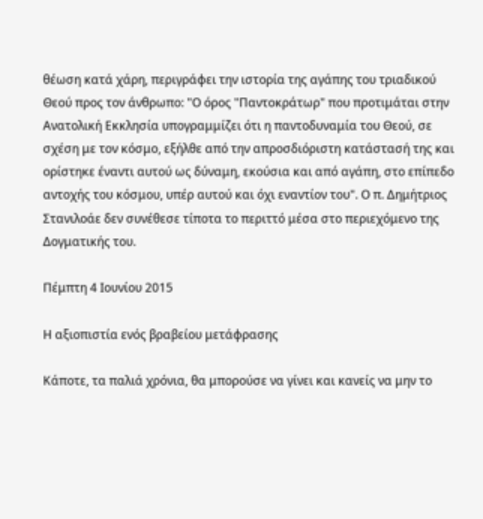θέωση κατά χάρη, περιγράφει την ιστορία της αγάπης του τριαδικού Θεού προς τον άνθρωπο: "Ο όρος "Παντοκράτωρ" που προτιμάται στην Ανατολική Εκκλησία υπογραμμίζει ότι η παντοδυναμία του Θεού, σε σχέση με τον κόσμο, εξήλθε από την απροσδιόριστη κατάστασή της και ορίστηκε έναντι αυτού ως δύναμη, εκούσια και από αγάπη, στο επίπεδο αντοχής του κόσμου, υπέρ αυτού και όχι εναντίον του". Ο π. Δημήτριος Στανιλοάε δεν συνέθεσε τίποτα το περιττό μέσα στο περιεχόμενο της Δογματικής του.

Πέμπτη 4 Ιουνίου 2015

Η αξιοπιστία ενός βραβείου μετάφρασης

Κάποτε, τα παλιά χρόνια, θα μπορούσε να γίνει και κανείς να μην το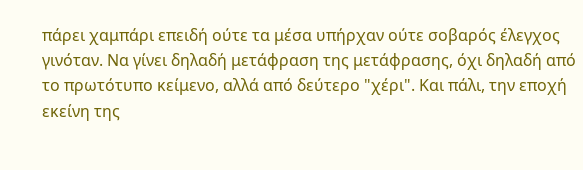πάρει χαμπάρι επειδή ούτε τα μέσα υπήρχαν ούτε σοβαρός έλεγχος γινόταν. Να γίνει δηλαδή μετάφραση της μετάφρασης, όχι δηλαδή από το πρωτότυπο κείμενο, αλλά από δεύτερο "χέρι". Και πάλι, την εποχή εκείνη της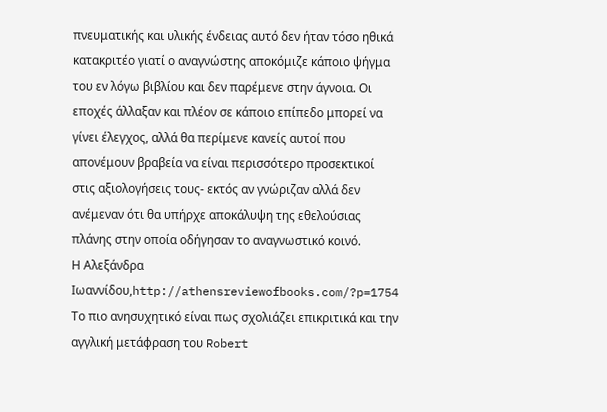πνευματικής και υλικής ένδειας αυτό δεν ήταν τόσο ηθικά κατακριτέο γιατί ο αναγνώστης αποκόμιζε κάποιο ψήγμα του εν λόγω βιβλίου και δεν παρέμενε στην άγνοια. Οι εποχές άλλαξαν και πλέον σε κάποιο επίπεδο μπορεί να γίνει έλεγχος, αλλά θα περίμενε κανείς αυτοί που απονέμουν βραβεία να είναι περισσότερο προσεκτικοί στις αξιολογήσεις τους- εκτός αν γνώριζαν αλλά δεν ανέμεναν ότι θα υπήρχε αποκάλυψη της εθελούσιας πλάνης στην οποία οδήγησαν το αναγνωστικό κοινό.
Η Αλεξάνδρα Ιωαννίδου,http://athensreviewofbooks.com/?p=1754 Το πιο ανησυχητικό είναι πως σχολιάζει επικριτικά και την αγγλική μετάφραση του Robert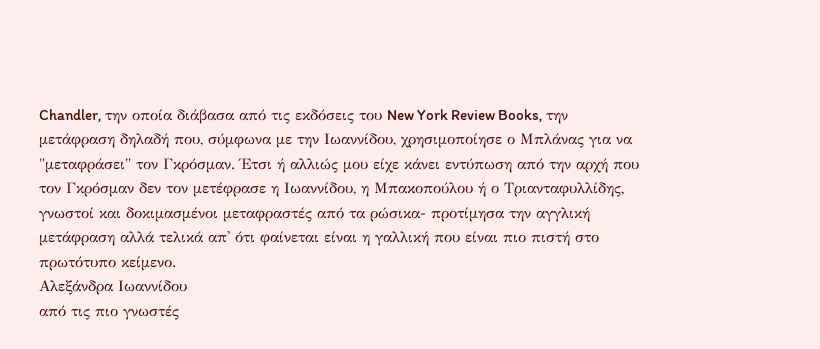Chandler, την οποία διάβασα από τις εκδόσεις του New York Review Books, την μετάφραση δηλαδή που, σύμφωνα με την Ιωαννίδου, χρησιμοποίησε ο Μπλάνας για να "μεταφράσει" τον Γκρόσμαν. Έτσι ή αλλιώς μου είχε κάνει εντύπωση από την αρχή που τον Γκρόσμαν δεν τον μετέφρασε η Ιωαννίδου, η Μπακοπούλου ή ο Τριανταφυλλίδης, γνωστοί και δοκιμασμένοι μεταφραστές από τα ρώσικα- προτίμησα την αγγλική μετάφραση αλλά τελικά απ' ότι φαίνεται είναι η γαλλική που είναι πιο πιστή στο πρωτότυπο κείμενο.
Αλεξάνδρα Ιωαννίδου
από τις πιο γνωστές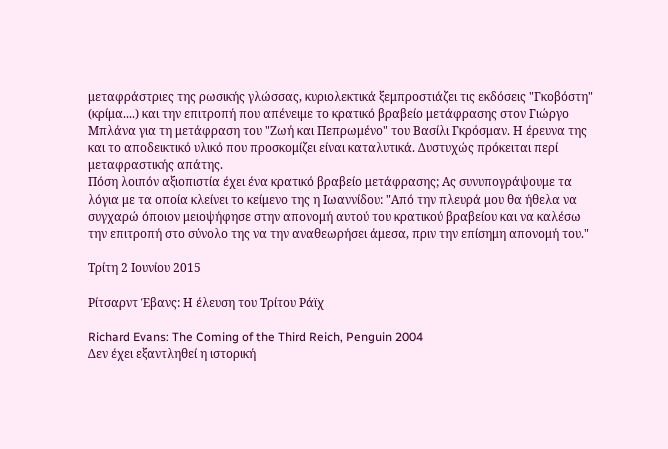μεταφράστριες της ρωσικής γλώσσας, κυριολεκτικά ξεμπροστιάζει τις εκδόσεις "Γκοβόστη" (κρίμα....) και την επιτροπή που απένειμε το κρατικό βραβείο μετάφρασης στον Γιώργο Μπλάνα για τη μετάφραση του "Ζωή και Πεπρωμένο" του Βασίλι Γκρόσμαν. Η έρευνα της και το αποδεικτικό υλικό που προσκομίζει είναι καταλυτικά. Δυστυχώς πρόκειται περί μεταφραστικής απάτης.
Πόση λοιπόν αξιοπιστία έχει ένα κρατικό βραβείο μετάφρασης; Ας συνυπογράψουμε τα λόγια με τα οποία κλείνει το κείμενο της η Ιωαννίδου: "Από την πλευρά μου θα ήθελα να συγχαρώ όποιον μειοψήφησε στην απονομή αυτού του κρατικού βραβείου και να καλέσω την επιτροπή στο σύνολο της να την αναθεωρήσει άμεσα, πριν την επίσημη απονομή του."

Τρίτη 2 Ιουνίου 2015

Ρίτσαρντ Έβανς: Η έλευση του Τρίτου Ράϊχ

Richard Evans: The Coming of the Third Reich, Penguin 2004
Δεν έχει εξαντληθεί η ιστορική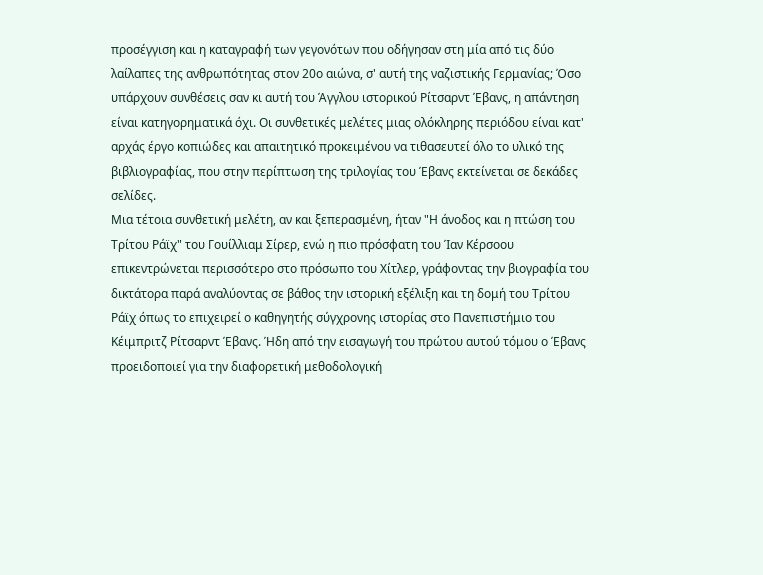προσέγγιση και η καταγραφή των γεγονότων που οδήγησαν στη μία από τις δύο λαίλαπες της ανθρωπότητας στον 20ο αιώνα, σ' αυτή της ναζιστικής Γερμανίας; Όσο υπάρχουν συνθέσεις σαν κι αυτή του Άγγλου ιστορικού Ρίτσαρντ Έβανς, η απάντηση είναι κατηγορηματικά όχι. Οι συνθετικές μελέτες μιας ολόκληρης περιόδου είναι κατ' αρχάς έργο κοπιώδες και απαιτητικό προκειμένου να τιθασευτεί όλο το υλικό της βιβλιογραφίας, που στην περίπτωση της τριλογίας του Έβανς εκτείνεται σε δεκάδες σελίδες.
Μια τέτοια συνθετική μελέτη, αν και ξεπερασμένη, ήταν "Η άνοδος και η πτώση του Τρίτου Ράϊχ" του Γουίλλιαμ Σίρερ, ενώ η πιο πρόσφατη του Ίαν Κέρσοου επικεντρώνεται περισσότερο στο πρόσωπο του Χίτλερ, γράφοντας την βιογραφία του δικτάτορα παρά αναλύοντας σε βάθος την ιστορική εξέλιξη και τη δομή του Τρίτου Ράϊχ όπως το επιχειρεί ο καθηγητής σύγχρονης ιστορίας στο Πανεπιστήμιο του Κέιμπριτζ Ρίτσαρντ Έβανς. Ήδη από την εισαγωγή του πρώτου αυτού τόμου ο Έβανς προειδοποιεί για την διαφορετική μεθοδολογική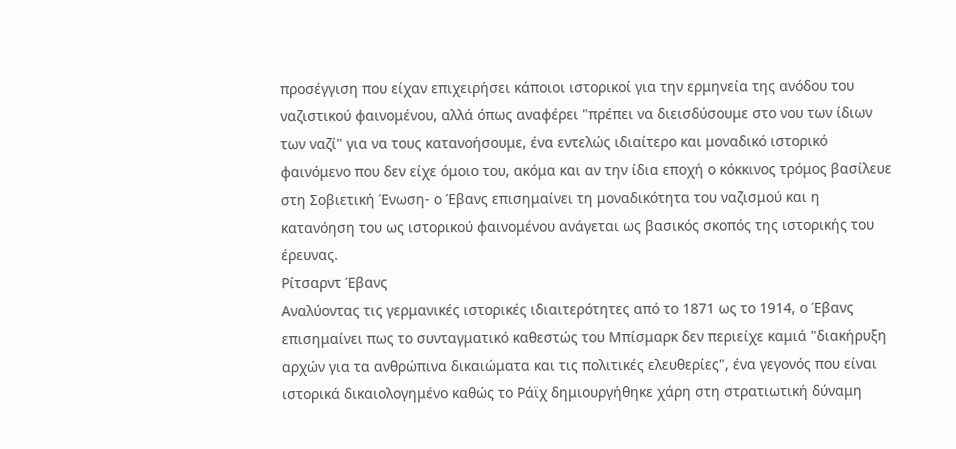προσέγγιση που είχαν επιχειρήσει κάποιοι ιστορικοί για την ερμηνεία της ανόδου του ναζιστικού φαινομένου, αλλά όπως αναφέρει "πρέπει να διεισδύσουμε στο νου των ίδιων των ναζί" για να τους κατανοήσουμε, ένα εντελώς ιδιαίτερο και μοναδικό ιστορικό φαινόμενο που δεν είχε όμοιο του, ακόμα και αν την ίδια εποχή ο κόκκινος τρόμος βασίλευε στη Σοβιετική Ένωση- ο Έβανς επισημαίνει τη μοναδικότητα του ναζισμού και η κατανόηση του ως ιστορικού φαινομένου ανάγεται ως βασικός σκοπός της ιστορικής του έρευνας.
Ρίτσαρντ Έβανς
Αναλύοντας τις γερμανικές ιστορικές ιδιαιτερότητες από το 1871 ως το 1914, ο Έβανς επισημαίνει πως το συνταγματικό καθεστώς του Μπίσμαρκ δεν περιείχε καμιά "διακήρυξη αρχών για τα ανθρώπινα δικαιώματα και τις πολιτικές ελευθερίες", ένα γεγονός που είναι ιστορικά δικαιολογημένο καθώς το Ράϊχ δημιουργήθηκε χάρη στη στρατιωτική δύναμη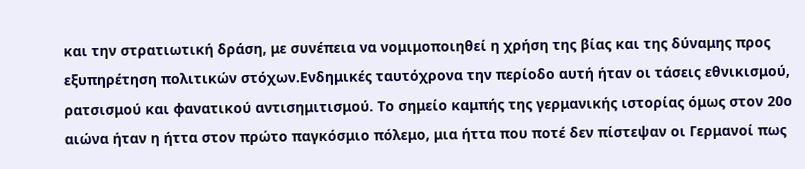και την στρατιωτική δράση, με συνέπεια να νομιμοποιηθεί η χρήση της βίας και της δύναμης προς εξυπηρέτηση πολιτικών στόχων.Ενδημικές ταυτόχρονα την περίοδο αυτή ήταν οι τάσεις εθνικισμού, ρατσισμού και φανατικού αντισημιτισμού. Το σημείο καμπής της γερμανικής ιστορίας όμως στον 20ο αιώνα ήταν η ήττα στον πρώτο παγκόσμιο πόλεμο, μια ήττα που ποτέ δεν πίστεψαν οι Γερμανοί πως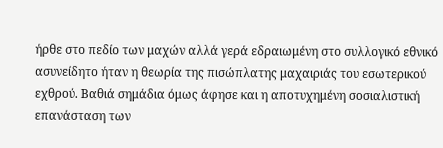ήρθε στο πεδίο των μαχών αλλά γερά εδραιωμένη στο συλλογικό εθνικό ασυνείδητο ήταν η θεωρία της πισώπλατης μαχαιριάς του εσωτερικού εχθρού. Βαθιά σημάδια όμως άφησε και η αποτυχημένη σοσιαλιστική επανάσταση των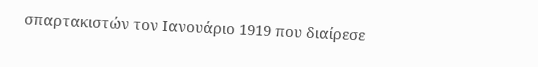σπαρτακιστών τον Ιανουάριο 1919 που διαίρεσε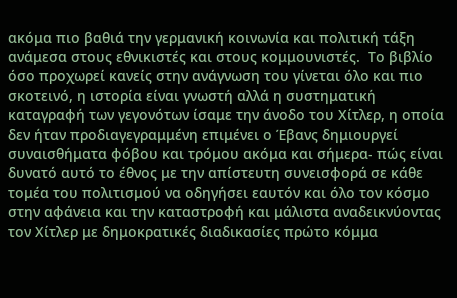ακόμα πιο βαθιά την γερμανική κοινωνία και πολιτική τάξη ανάμεσα στους εθνικιστές και στους κομμουνιστές.  Το βιβλίο όσο προχωρεί κανείς στην ανάγνωση του γίνεται όλο και πιο σκοτεινό, η ιστορία είναι γνωστή αλλά η συστηματική καταγραφή των γεγονότων ίσαμε την άνοδο του Χίτλερ, η οποία δεν ήταν προδιαγεγραμμένη επιμένει ο Έβανς δημιουργεί συναισθήματα φόβου και τρόμου ακόμα και σήμερα- πώς είναι δυνατό αυτό το έθνος με την απίστευτη συνεισφορά σε κάθε τομέα του πολιτισμού να οδηγήσει εαυτόν και όλο τον κόσμο στην αφάνεια και την καταστροφή και μάλιστα αναδεικνύοντας τον Χίτλερ με δημοκρατικές διαδικασίες πρώτο κόμμα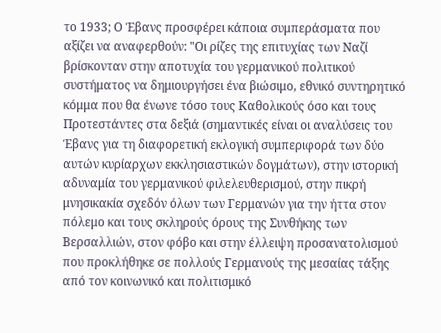το 1933; Ο Έβανς προσφέρει κάποια συμπεράσματα που αξίζει να αναφερθούν: "Οι ρίζες της επιτυχίας των Ναζί βρίσκονταν στην αποτυχία του γερμανικού πολιτικού συστήματος να δημιουργήσει ένα βιώσιμο, εθνικό συντηρητικό κόμμα που θα ένωνε τόσο τους Καθολικούς όσο και τους Προτεστάντες στα δεξιά (σημαντικές είναι οι αναλύσεις του Έβανς για τη διαφορετική εκλογική συμπεριφορά των δύο αυτών κυρίαρχων εκκλησιαστικών δογμάτων), στην ιστορική αδυναμία του γερμανικού φιλελευθερισμού, στην πικρή μνησικακία σχεδόν όλων των Γερμανών για την ήττα στον πόλεμο και τους σκληρούς όρους της Συνθήκης των Βερσαλλιών, στον φόβο και στην έλλειψη προσανατολισμού που προκλήθηκε σε πολλούς Γερμανούς της μεσαίας τάξης από τον κοινωνικό και πολιτισμικό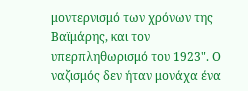μοντερνισμό των χρόνων της Βαϊμάρης, και τον υπερπληθωρισμό του 1923". Ο ναζισμός δεν ήταν μονάχα ένα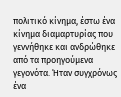πολιτικό κίνημα, έστω ένα κίνημα διαμαρτυρίας που γεννήθηκε και ανδρώθηκε από τα προηγούμενα γεγονότα. Ήταν συγχρόνως ένα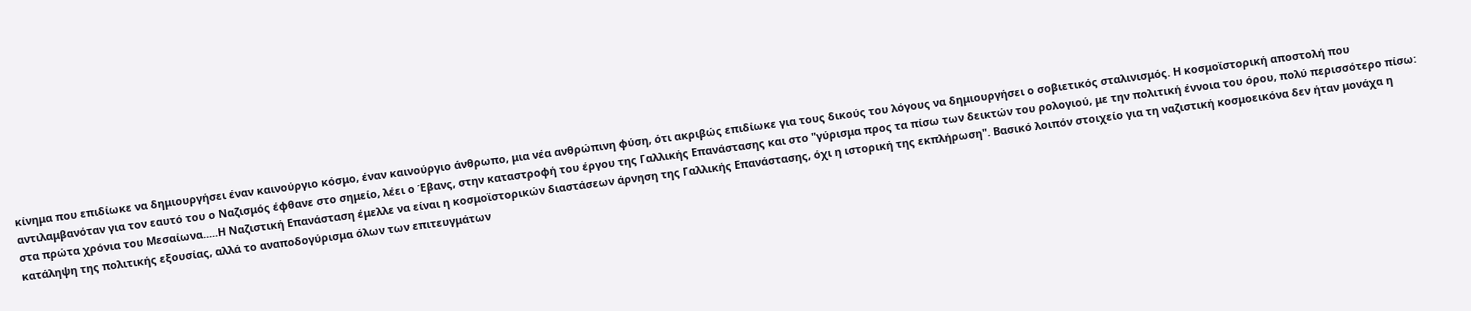κίνημα που επιδίωκε να δημιουργήσει έναν καινούργιο κόσμο, έναν καινούργιο άνθρωπο, μια νέα ανθρώπινη φύση, ότι ακριβώς επιδίωκε για τους δικούς του λόγους να δημιουργήσει ο σοβιετικός σταλινισμός. Η κοσμοϊστορική αποστολή που αντιλαμβανόταν για τον εαυτό του ο Ναζισμός έφθανε στο σημείο, λέει ο Έβανς, στην καταστροφή του έργου της Γαλλικής Επανάστασης και στο "γύρισμα προς τα πίσω των δεικτών του ρολογιού, με την πολιτική έννοια του όρου, πολύ περισσότερο πίσω: στα πρώτα χρόνια του Μεσαίωνα.....Η Ναζιστική Επανάσταση έμελλε να είναι η κοσμοϊστορικών διαστάσεων άρνηση της Γαλλικής Επανάστασης, όχι η ιστορική της εκπλήρωση". Βασικό λοιπόν στοιχείο για τη ναζιστική κοσμοεικόνα δεν ήταν μονάχα η κατάληψη της πολιτικής εξουσίας, αλλά το αναποδογύρισμα όλων των επιτευγμάτων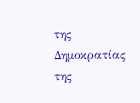της Δημοκρατίας της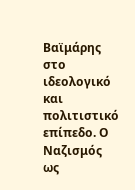Βαϊμάρης στο ιδεολογικό και πολιτιστικό επίπεδο. Ο Ναζισμός ως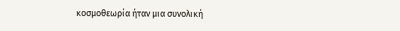κοσμοθεωρία ήταν μια συνολική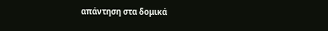απάντηση στα δομικά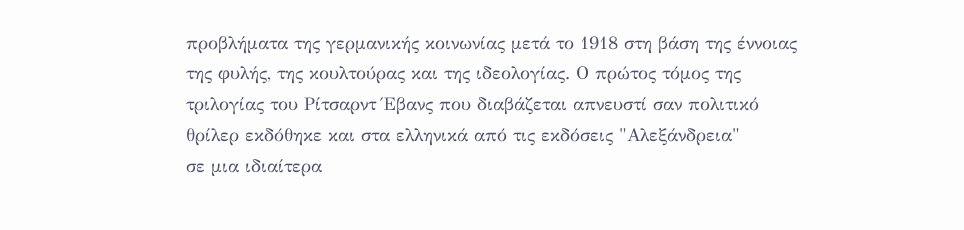προβλήματα της γερμανικής κοινωνίας μετά το 1918 στη βάση της έννοιας της φυλής, της κουλτούρας και της ιδεολογίας. Ο πρώτος τόμος της τριλογίας του Ρίτσαρντ Έβανς που διαβάζεται απνευστί σαν πολιτικό θρίλερ εκδόθηκε και στα ελληνικά από τις εκδόσεις "Αλεξάνδρεια"
σε μια ιδιαίτερα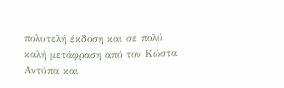πολυτελή έκδοση και σε πολύ καλή μετάφραση από τον Κώστα Αντύπα και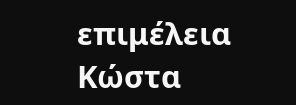επιμέλεια Κώστα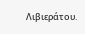Λιβιεράτου.